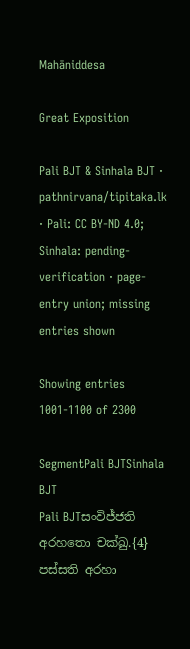Mahāniddesa

Great Exposition

Pali BJT & Sinhala BJT · pathnirvana/tipitaka.lk · Pali: CC BY-ND 4.0; Sinhala: pending-verification · page-entry union; missing entries shown

Showing entries 1001-1100 of 2300

SegmentPali BJTSinhala BJT
Pali BJTසංවිජ්ජති අරහතො චක්ඛු.{4} පස්සති අරහා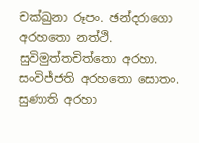චක්ඛුනා රූපං. ඡන්දරාගො අරහතො නත්ථි. සුවිමුත්තචිත්තො අරහා. සංවිජ්ජති අරහතො සොතං. සුණාති අරහා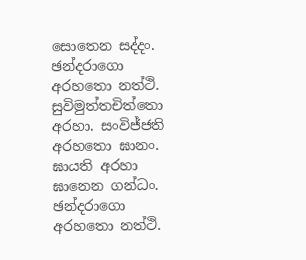සොතෙන සද්දං. ඡන්දරාගො අරහතො නත්ථි. සුවිමුත්තචිත්තො අරහා. සංවිජ්ජති අරහතො ඝානං. ඝායති අරහා ඝානෙන ගන්ධං. ඡන්දරාගො අරහතො නත්ථි.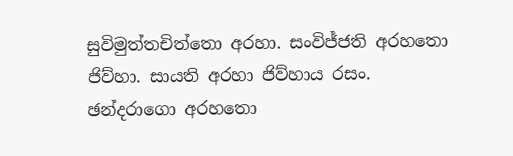සුවිමුත්තචිත්තො අරහා. සංවිජ්ජති අරහතො ජිව්හා. සායති අරහා ජිව්හාය රසං. ඡන්දරාගො අරහතො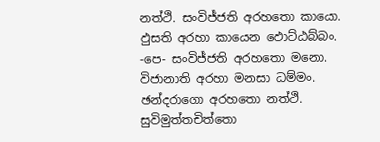නත්ථි. සංවිජ්ජති අරහතො කායො. ඵුසති අරහා කායෙන ඵොට්ඨබ්බං. -පෙ- සංවිජ්ජති අරහතො මනො. විජානාති අරහා මනසා ධම්මං. ඡන්දරාගො අරහතො නත්ථි. සුවිමුත්තචිත්තො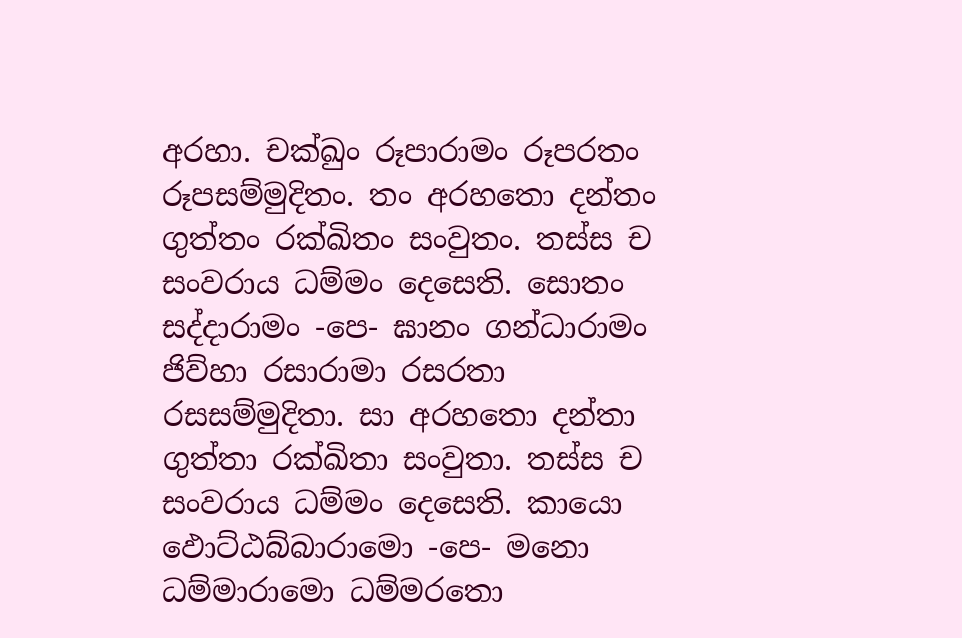අරහා. චක්ඛුං රූපාරාමං රූපරතං රූපසම්මුදිතං. තං අරහතො දන්තං ගුත්තං රක්ඛිතං සංවුතං. තස්ස ච සංවරාය ධම්මං දෙසෙති. සොතං සද්දාරාමං -පෙ- ඝානං ගන්ධාරාමං ජිව්හා රසාරාමා රසරතා රසසම්මුදිතා. සා අරහතො දන්තා ගුත්තා රක්ඛිතා සංවුතා. තස්ස ච සංවරාය ධම්මං දෙසෙති. කායො ඵොට්ඨබ්බාරාමො -පෙ- මනො ධම්මාරාමො ධම්මරතො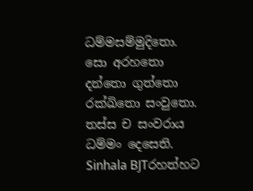ධම්මසම්මුදිතො. සො අරහතො දන්තො ගුත්තො රක්ඛිතො සංවුතො. තස්ස ච සංවරාය ධම්මං දෙසෙති.
Sinhala BJTරහත්හට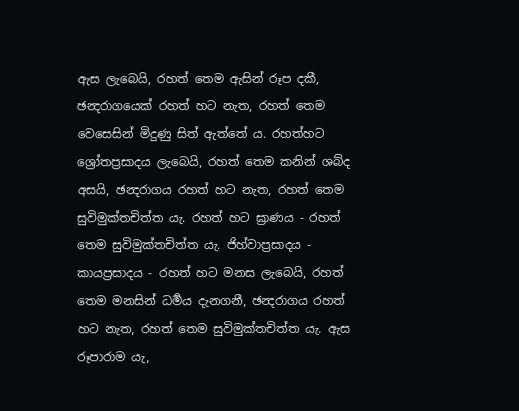ඇස ලැබෙයි, රහත් තෙම ඇසින් රූප දකී, ඡන්‍දරාගයෙක් රහත් හට නැත, රහත් තෙම වෙසෙසින් මිදුණු සිත් ඇත්තේ ය. රහත්හට ශ්‍රෝතප්‍රසාදය ලැබෙයි, රහත් තෙම කනින් ශබ්ද අසයි, ඡන්‍දරාගය රහත් හට නැත, රහත් තෙම සුවිමුක්තචිත්ත යැ. රහත් හට ඝ්‍රාණය - රහත් තෙම සුවිමුක්තචිත්ත යැ. ජිහ්වාප්‍රසාදය - කායප්‍රසාදය - රහත් හට මනස ලැබෙයි, රහත් තෙම මනසින් ධර්‍මය දැනගනී, ඡන්‍දරාගය රහත් හට නැත, රහත් තෙම සුවිමුක්තචිත්ත යැ. ඇස රූපාරාම යැ,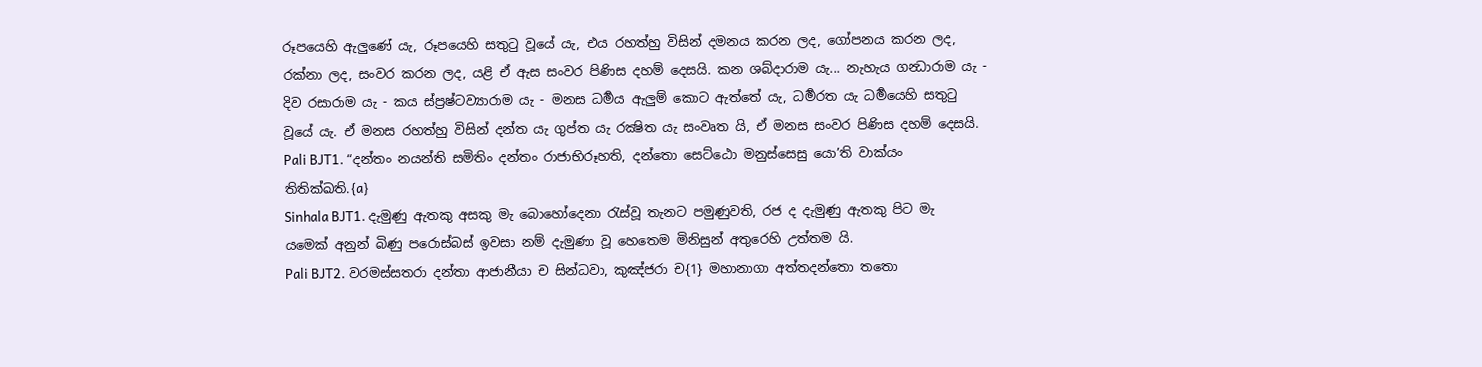රූපයෙහි ඇලුණේ යැ, රූපයෙහි සතුටු වූයේ යැ, එය රහත්හු විසින් දමනය කරන ලද, ගෝපනය කරන ලද, රක්නා ලද, සංවර කරන ලද, යළි ඒ ඇස සංවර පිණිස දහම් දෙසයි. කන ශබ්දාරාම යැ... නැහැය ගන්‍ධාරාම යැ - දිව රසාරාම යැ - කය ස්ප්‍රෂ්ටව්‍යාරාම යැ - මනස ධර්‍මය ඇලුම් කොට ඇත්තේ යැ, ධර්‍මරත යැ ධර්‍මයෙහි සතුටු වූයේ යැ. ඒ මනස රහත්හු විසින් දන්ත යැ ගුප්ත යැ රක්‍ෂිත යැ සංවෘත යි, ඒ මනස සංවර පිණිස දහම් දෙසයි.
Pali BJT1. “දන්තං නයන්ති සමිතිං දන්තං රාජාභිරූහති, දන්තො සෙට්ඨො මනුස්සෙසු යො’ති වාක්යං තිතික්ඛති.{a}
Sinhala BJT1. දැමුණු ඇතකු අසකු මැ බොහෝදෙනා රැස්වූ තැනට පමුණුවති, රජ ද දැමුණු ඇතකු පිට මැ යමෙක් අනුන් බිණු පරොස්බස් ඉවසා නම් දැමුණා වූ හෙතෙම මිනිසුන් අතුරෙහි උත්තම යි.
Pali BJT2. වරමස්සතරා දන්තා ආජානීයා ච සින්ධවා, කුඤ්ජරා ච{1} මහානාගා අත්තදන්තො තතො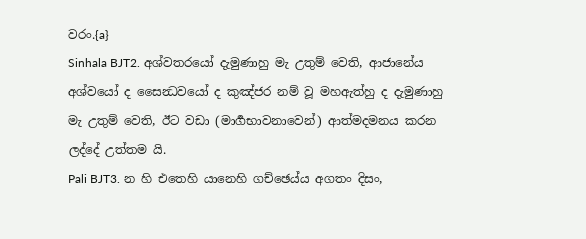වරං.{a}
Sinhala BJT2. අශ්වතරයෝ දැමුණාහු මැ උතුම් වෙති, ආජානේය අශ්වයෝ ද සෛන්‍ධවයෝ ද කුඤ්ජර නම් වූ මහඇත්හු ද දැමුණාහු මැ උතුම් වෙති, ඊට වඩා (මාර්‍ගභාවනාවෙන්) ආත්මදමනය කරන ලද්දේ උත්තම යි.
Pali BJT3. න හි එතෙහි යානෙහි ගච්ඡෙය්ය අගතං දිසං,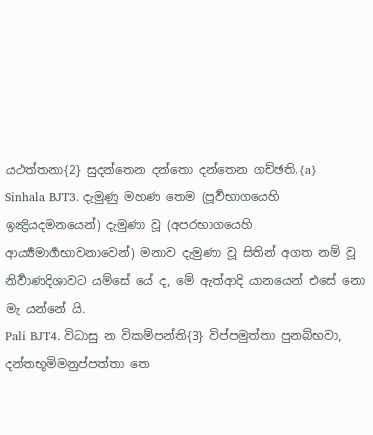යථත්තනා{2} සුදන්තෙන දන්තො දන්තෙන ගච්ඡති.{a}
Sinhala BJT3. දැමුණු මහණ තෙම (පූර්‍වභාගයෙහි ඉන්‍ද්‍රියදමනයෙන්) දැමුණා වූ (අපරභාගයෙහි ආර්‍ය්‍යමාර්‍ගභාවනාවෙන්) මනාව දැමුණා වූ සිතින් අගත නම් වූ නිර්‍වාණදිශාවට යම්සේ යේ ද, මේ ඇත්ආදි යානයෙන් එසේ නො මැ යන්නේ යි.
Pali BJT4. විධාසු න විකම්පන්ති{3} විප්පමුත්තා පුනබ්භවා, දන්තභූමිමනුප්පත්තා තෙ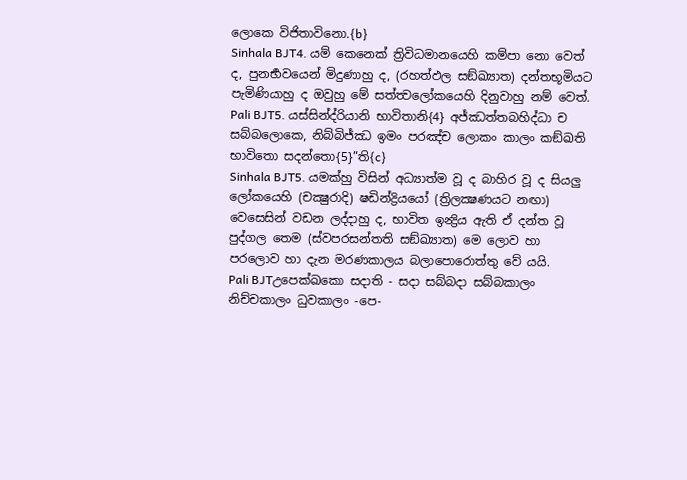ලොකෙ විජිතාවිනො.{b}
Sinhala BJT4. යම් කෙනෙක් ත්‍රිවිධමානයෙහි කම්පා නො වෙත් ද, පුනර්‍භවයෙන් මිදුණාහු ද, (රහත්ඵල සඞ්ඛ්‍යාත) දන්තභූමියට පැමිණියාහු ද ඔවුහු මේ සත්ත්‍වලෝකයෙහි දිනුවාහු නම් වෙත්.
Pali BJT5. යස්සින්ද්රියානි භාවිතානි{4} අජ්ඣත්තබහිද්ධා ච සබ්බලොකෙ, නිබ්බිජ්ඣ ඉමං පරඤ්ච ලොකං කාලං කඞ්ඛති භාවිතො සදන්තො{5}”ති{c}
Sinhala BJT5. යමක්හු විසින් අධ්‍යාත්ම වූ ද බාහිර වූ ද සියලු ලෝකයෙහි (චක්‍ෂුරාදි) ෂඩින්ද්‍රියයෝ (ත්‍රිලක්‍ෂණයට නඟා) වෙසෙසින් වඩන ලද්දාහු ද, භාවිත ඉන්‍ද්‍රිය ඇති ඒ දන්ත වූ පුද්ගල තෙම (ස්වපරසන්තති සඞ්ඛ්‍යාත) මෙ ලොව හා පරලොව හා දැන මරණකාලය බලාපොරොත්තු වේ යයි.
Pali BJTඋපෙක්ඛකො සදාති - සදා සබ්බදා සබ්බකාලං නිච්චකාලං ධුවකාලං -පෙ-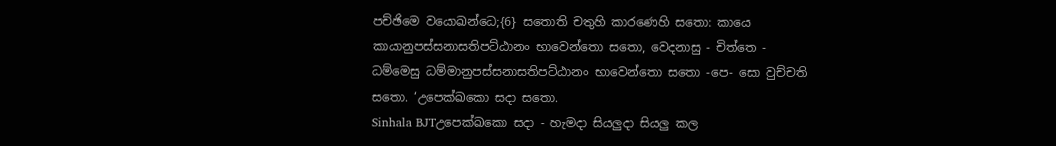පච්ඡිමෙ වයොඛන්ධෙ;{6} සතොති චතුහි කාරණෙහි සතො: කායෙ කායානුපස්සනාසතිපට්ඨානං භාවෙන්තො සතො, වෙදනාසු - චිත්තෙ - ධම්මෙසු ධම්මානුපස්සනාසතිපට්ඨානං භාවෙන්තො සතො -පෙ- සො වුච්චති සතො. ‘උපෙක්ඛකො සදා සතො.
Sinhala BJTඋපෙක්ඛකො සදා - හැමදා සියලුදා සියලු කල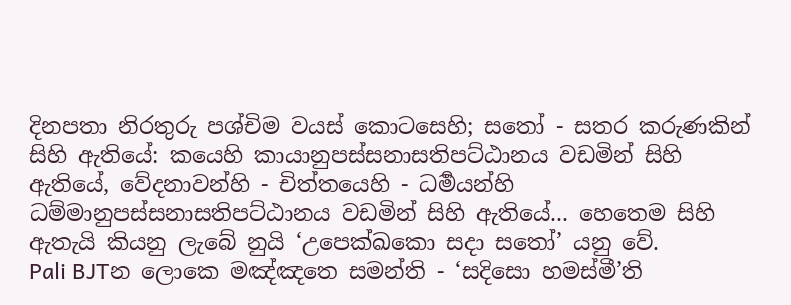දිනපතා නිරතුරු පශ්චිම වයස් කොටසෙහි; සතෝ - සතර කරුණකින් සිහි ඇතියේ: කයෙහි කායානුපස්සනාසතිපට්ඨානය වඩමින් සිහි ඇතියේ, වේදනාවන්හි - චිත්තයෙහි - ධර්‍මයන්හි ධම්මානුපස්සනාසතිපට්ඨානය වඩමින් සිහි ඇතියේ... හෙතෙම සිහි ඇතැයි කියනු ලැබේ නුයි ‘උපෙක්ඛකො සදා සතෝ’ යනු වේ.
Pali BJTන ලොකෙ මඤ්ඤතෙ සමන්ති - ‘සදිසො හමස්මී’ති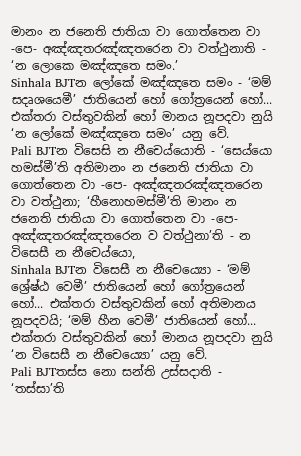මානං න ජනෙති ජාතියා වා ගොත්තෙන වා -පෙ- අඤ්ඤතරඤ්ඤතරෙන වා වත්ථුනාති - ‘න ලොකෙ මඤ්ඤතෙ සමං.’
Sinhala BJTන ලෝකේ මඤ්ඤතෙ සමං - ‘මම් සදෘශයෙමී’ ජාතියෙන් හෝ ගෝත්‍රයෙන් හෝ... එක්තරා වස්තුවකින් හෝ මානය නූපදවා නුයි ‘න ලෝකේ මඤ්ඤතෙ සමං’ යනු වේ.
Pali BJTන විසෙසි න නීචෙය්යොති - ‘සෙය්යො හමස්මී’ති අතිමානං න ජනෙති ජාතියා වා ගොත්තෙන වා -පෙ- අඤ්ඤතරඤ්ඤතරෙන වා වත්ථුනා; ‘හීනොහමස්මී’ති මානං න ජනෙති ජාතියා වා ගොත්තෙන වා -පෙ- අඤ්ඤතරඤ්ඤතරෙන ව වත්ථුනා’ති - න විසෙසී න නීචෙය්යො,
Sinhala BJTන විසෙසී න නීචෙය්‍යො - ‘මම් ශ්‍රේෂ්ඨ වෙමී’ ජාතියෙන් හෝ ගෝත්‍රයෙන් හෝ... එක්තරා වස්තුවකින් හෝ අතිමානය නූපදවයි; ‘මම් හීන වෙමී’ ජාතියෙන් හෝ... එක්තරා වස්තුවකින් හෝ මානය නූපදවා නුයි ‘න විසෙසී න නීචෙය්‍යො’ යනු වේ.
Pali BJTතස්ස නො සන්ති උස්සදාති - ‘තස්සා’ති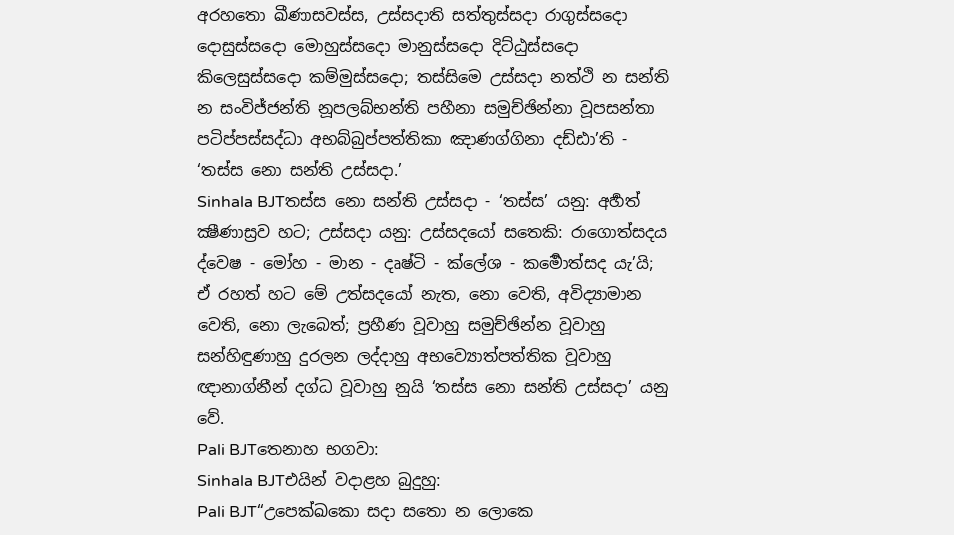අරහතො ඛීණාසවස්ස, උස්සදාති සත්තුස්සදා රාගුස්සදො දොසුස්සදො මොහුස්සදො මානුස්සදො දිට්ඨුස්සදො කිලෙසුස්සදො කම්මුස්සදො; තස්සිමෙ උස්සදා නත්ථි න සන්ති න සංවිජ්ජන්ති නූපලබ්භන්ති පහීනා සමුච්ඡින්නා වූපසන්තා පටිප්පස්සද්ධා අභබ්බුප්පත්තිකා ඤාණග්ගිනා දඩ්ඪා’ති - ‘තස්ස නො සන්ති උස්සදා.’
Sinhala BJTතස්ස නො සන්ති උස්සදා - ‘තස්ස’ යනු: අර්‍හත් ක්‍ෂීණාස්‍රව හට; උස්සදා යනු: උස්සදයෝ සතෙකි: රාගොත්සදය ද්වෙෂ - මෝහ - මාන - දෘෂ්ටි - ක්ලේශ - කර්‍මොත්සද යැ’යි; ඒ රහත් හට මේ උත්සදයෝ නැත, නො වෙති, අවිද්‍යාමාන වෙති, නො ලැබෙත්; ප්‍රහීණ වූවාහු සමුච්ඡින්න වූවාහු සන්හිඳුණාහු දුරලන ලද්දාහු අභව්‍යොත්පත්තික වූවාහු ඥානාග්නීන් දග්ධ වූවාහු නුයි ‘තස්ස නො සන්ති උස්සදා’ යනු වේ.
Pali BJTතෙනාහ භගවා:
Sinhala BJTඑයින් වදාළහ බුදුහු:
Pali BJT“උපෙක්ඛකො සදා සතො න ලොකෙ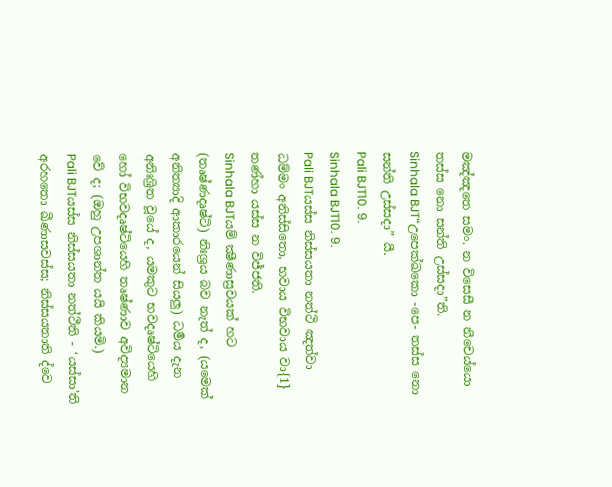මඤ්ඤතෙ සමං. න විසෙසී න නීචෙය්යො තස්ස නො සන්ති උස්සදා”ති.
Sinhala BJT“උපෙක්ඛකො -පෙ- තස්ස නො සන්ති උස්සදා” යී.
Pali BJT10. 9.
Sinhala BJT10. 9.
Pali BJTයස්ස නිස්සයතා නත්ථි ඤත්වා ධම්මං අනිස්සිතො, භවාය විභවාය වා{1} තණ්හා යස්ස න විජ්ජති.
Sinhala BJTයම් ක්‍ෂීණාස්‍රවයක් හට (තෘෂ්ණදෘෂ්ටි) නිඃශ්‍රය බව නැත් ද, (යමෙක් අනිත්‍යාදි ආකාරයෙන් සියලු) ධර්‍මය දැන අනිඃශ්‍රිත වූයේ ද, යමකුට භවදෘෂ්ටියෙහි හෝ විභවදෘෂ්ටියෙහි තෘෂ්ණාව අවිද්‍යමාන වේ ද; (ඔහු උපශාන්ත යයි කියමි.)
Pali BJTයස්ස නිස්සයතා නත්ථීති - ‘යස්සා’ති අරහතො ඛීණාසවස්ස; නිස්සයතාති ද්වෙ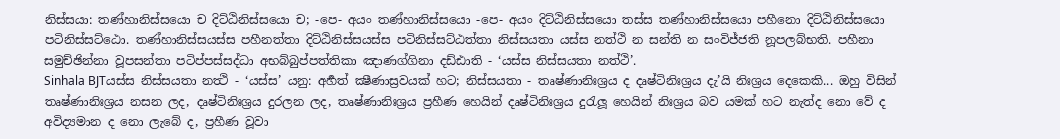නිස්සයා: තණ්හානිස්සයො ච දිට්ඨිනිස්සයො ච; -පෙ- අයං තණ්හානිස්සයො -පෙ- අයං දිට්ඨිනිස්සයො තස්ස තණ්හානිස්සයො පහීනො දිට්ඨිනිස්සයො පටිනිස්සට්ඨො. තණ්හානිස්සයස්ස පහීනත්තා දිට්ඨිනිස්සයස්ස පටිනිස්සට්ඨත්තා නිස්සයතා යස්ස නත්ථි න සන්ති න සංවිජ්ජති නූපලබ්භති. පහීනා සමුච්ඡින්නා වූපසන්තා පටිප්පස්සද්ධා අභබ්බුප්පත්තිකා ඤාණග්ගිනා දඩ්ඪාති - ‘යස්ස නිස්සයතා නත්ථි’.
Sinhala BJTයස්ස නිස්සයතා නත්‍ථි - ‘යස්ස’ යනු: අර්‍හත් ක්‍ෂීණාස්‍රවයක් හට; නිස්සයතා - තෘෂ්ණානිඃශ්‍රය ද දෘෂ්ටිනිඃශ්‍රය දැ’යි නිඃශ්‍රය දෙකෙකි... ඔහු විසින් තෘෂ්ණානිඃශ්‍රය නසන ලද, දෘෂ්ටිනිඃශ්‍රය දුරලන ලද, තෘෂ්ණානිඃශ්‍රය ප්‍රහීණ හෙයින් දෘෂ්ටිනිඃශ්‍රය දුරැලූ හෙයින් නිඃශ්‍රය බව යමක් හට නැත්ද නො වේ ද අවිද්‍යමාන ද නො ලැබේ ද, ප්‍රහීණ වූවා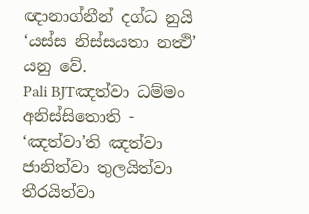ඥානාග්නීන් දග්ධ නුයි ‘යස්ස නිස්සයතා නත්‍ථි’ යනු වේ.
Pali BJTඤත්වා ධම්මං අනිස්සිතොති - ‘ඤත්වා’ති ඤත්වා ජානිත්වා තුලයිත්වා තීරයිත්වා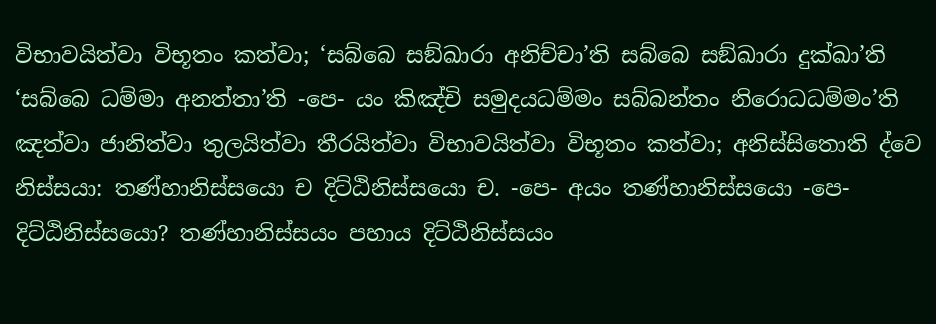විභාවයිත්වා විභූතං කත්වා; ‘සබ්බෙ සඞ්ඛාරා අනිච්චා’ති සබ්බෙ සඞ්ඛාරා දුක්ඛා’ති ‘සබ්බෙ ධම්මා අනත්තා’ති -පෙ- යං කිඤ්චි සමුදයධම්මං සබ්බන්තං නිරොධධම්මං’ති ඤත්වා ජානිත්වා තුලයිත්වා තීරයිත්වා විභාවයිත්වා විභූතං කත්වා; අනිස්සිතොති ද්වෙ නිස්සයා: තණ්හානිස්සයො ච දිට්ඨිනිස්සයො ච. -පෙ- අයං තණ්හානිස්සයො -පෙ- දිට්ඨිනිස්සයො? තණ්හානිස්සයං පහාය දිට්ඨිනිස්සයං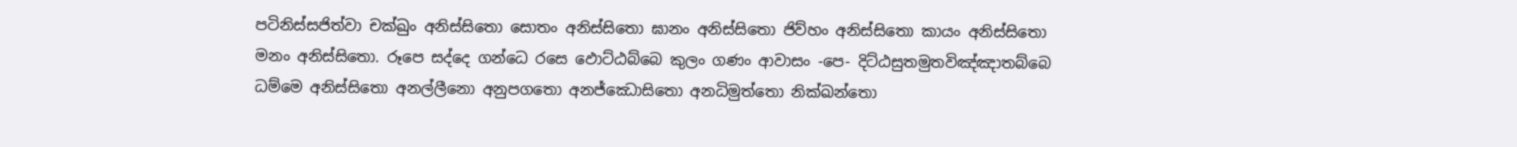පටිනිස්සජිත්වා චක්ඛුං අනිස්සිතො සොතං අනිස්සිතො ඝානං අනිස්සිතො ජිව්හං අනිස්සිතො කායං අනිස්සිතො මනං අනිස්සිතො. රූපෙ සද්දෙ ගන්ධෙ රසෙ ඵොට්ඨබ්බෙ කුලං ගණං ආවාසං -පෙ- දිට්ඨසුතමුතවිඤ්ඤාතබ්බෙ ධම්මෙ අනිස්සිතො අනල්ලීනො අනුපගතො අනජ්ඣොසිතො අනධිමුත්තො නික්ඛන්තො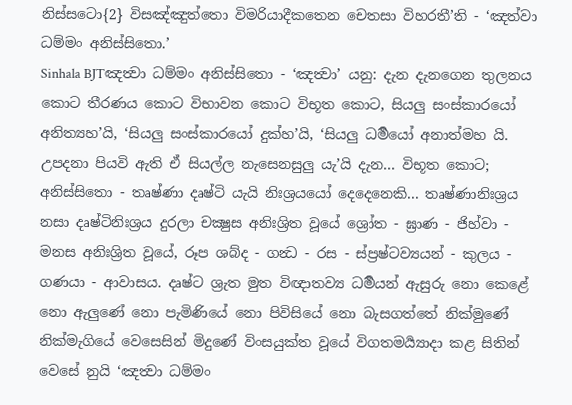නිස්සටො{2} විසඤ්ඤුත්තො විමරියාදීකතෙන චෙතසා විහරතී’ති - ‘ඤත්වා ධම්මං අනිස්සිතො.’
Sinhala BJTඤත්‍වා ධම්මං අනිස්සිතො - ‘ඤත්‍වා’ යනු: දැන දැනගෙන තුලනය කොට තීරණය කොට විභාවන කොට විභූත කොට, සියලු සංස්කාරයෝ අනිත්‍යහ’යි, ‘සියලු සංස්කාරයෝ දුක්හ’යි, ‘සියලු ධර්‍මයෝ අනාත්මහ යි. උපදනා පියවි ඇති ඒ සියල්ල නැසෙනසුලු යැ’යි දැන... විභූත කොට; අනිස්සිතො - තෘෂ්ණා දෘෂ්ටි යැයි නිඃශ්‍රයයෝ දෙදෙනෙකි... තෘෂ්ණානිඃශ්‍රය නසා දෘෂ්ටිනිඃශ්‍රය දුරලා චක්‍ෂුස අනිඃශ්‍රිත වූයේ ශ්‍රෝත - ඝ්‍රාණ - ජිහ්වා - මනස අනිඃශ්‍රිත වූයේ, රූප ශබ්ද - ගන්‍ධ - රස - ස්ප්‍රෂ්ටව්‍යයන් - කුලය - ගණයා - ආවාසය. දෘෂ්ට ශ්‍රැත මුත විඥාතව්‍ය ධර්‍මයන් ඇසුරු නො කෙළේ නො ඇලුණේ නො පැමිණියේ නො පිවිසියේ නො බැසගත්තේ නික්මුණේ නික්මැගියේ වෙසෙසින් මිදුණේ විංසයුක්ත වූයේ විගතමර්‍ය්‍යාදා කළ සිතින් වෙසේ නුයි ‘ඤත්‍වා ධම්මං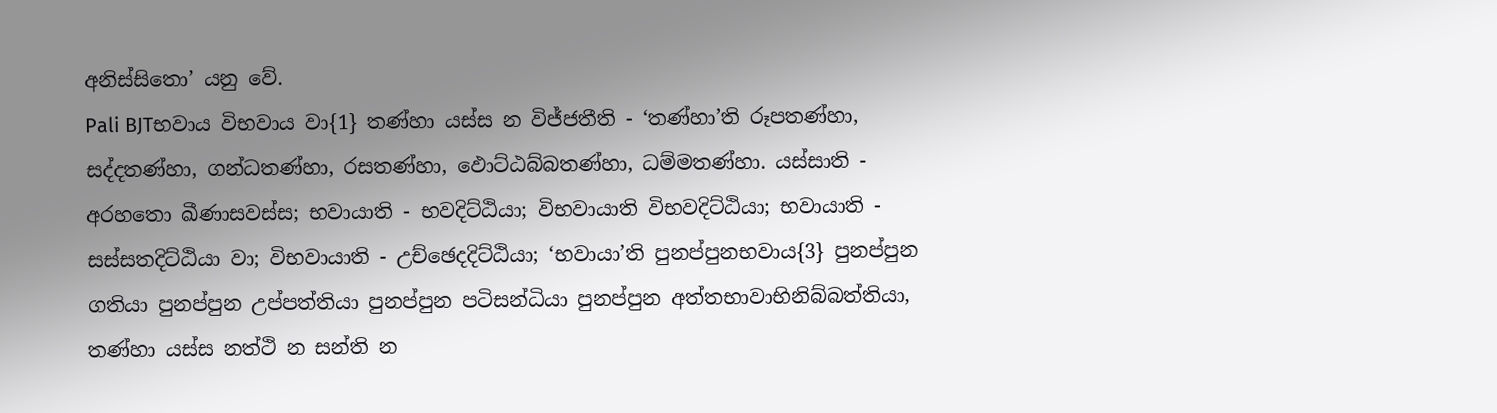අනිස්සිතො’ යනු වේ.
Pali BJTභවාය විභවාය වා{1} තණ්හා යස්ස න විජ්ජතීති - ‘තණ්හා’ති රූපතණ්හා, සද්දතණ්හා, ගන්ධතණ්හා, රසතණ්හා, ඵොට්ඨබ්බතණ්හා, ධම්මතණ්හා. යස්සාති - අරහතො ඛීණාසවස්ස; භවායාති - භවදිට්ඨියා; විභවායාති විභවදිට්ඨියා; භවායාති - සස්සතදිට්ඨියා වා; විභවායාති - උච්ඡෙදදිට්ඨියා; ‘භවායා’ති පුනප්පුනභවාය{3} පුනප්පුන ගතියා පුනප්පුන උප්පත්තියා පුනප්පුන පටිසන්ධියා පුනප්පුන අත්තභාවාභිනිබ්බත්තියා, තණ්හා යස්ස නත්ථි න සන්ති න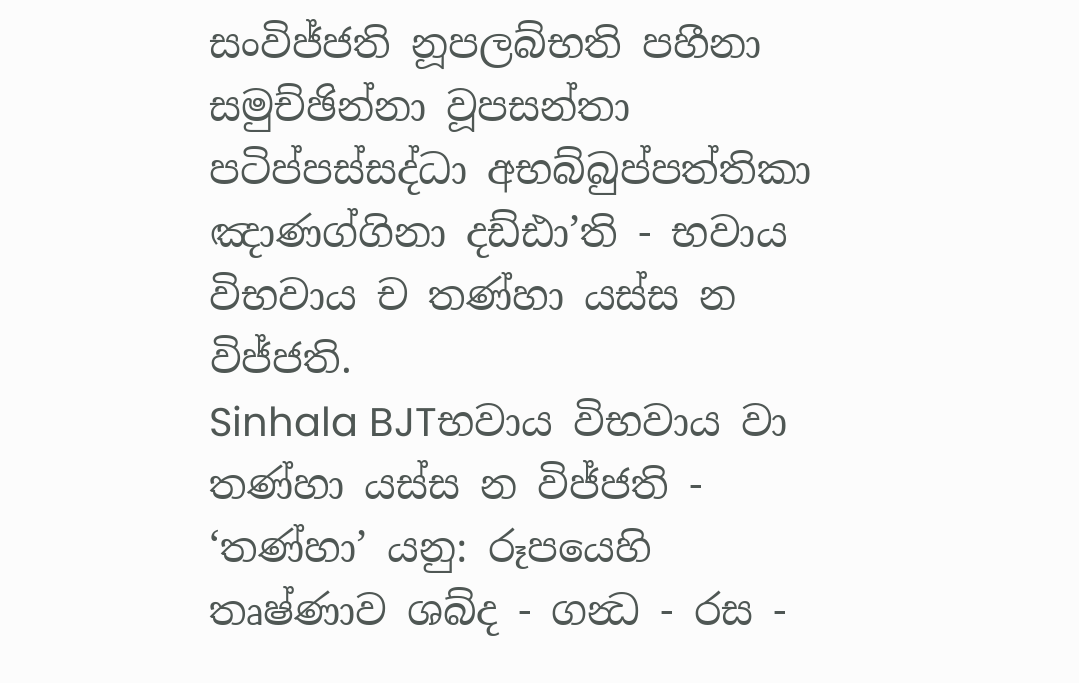සංවිජ්ජති නූපලබ්භති පහීනා සමුච්ඡින්නා වූපසන්තා පටිප්පස්සද්ධා අභබ්බුප්පත්තිකා ඤාණග්ගිනා දඩ්ඪා’ති - භවාය විභවාය ච තණ්හා යස්ස න විජ්ජති.
Sinhala BJTභවාය විභවාය වා තණ්හා යස්ස න විජ්ජති - ‘තණ්හා’ යනු: රූපයෙහි තෘෂ්ණාව ශබ්ද - ගන්‍ධ - රස -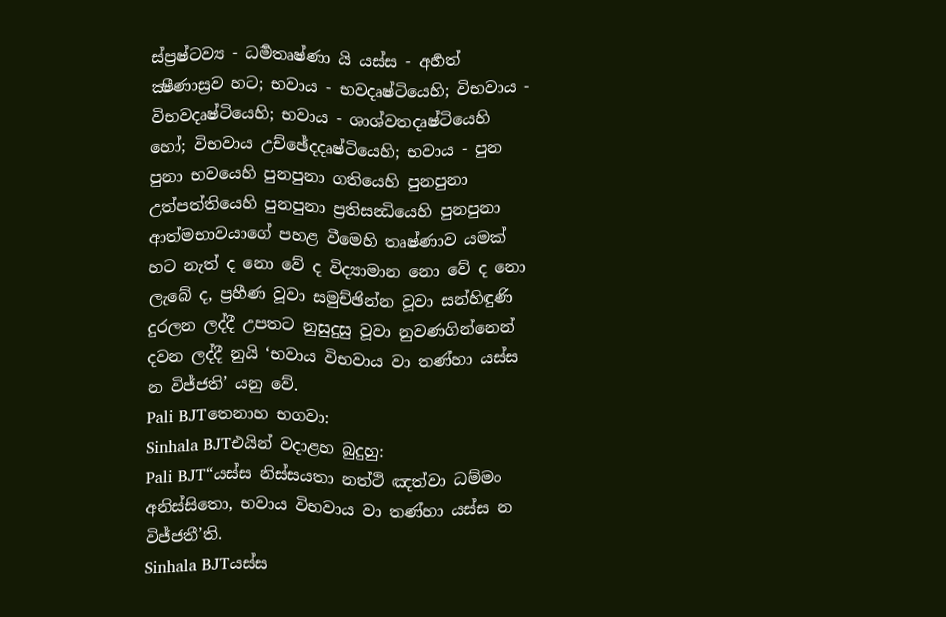ස්ප්‍රෂ්ටව්‍ය - ධර්‍මතෘෂ්ණා යි යස්ස - අර්‍හත් ක්‍ෂීණාස්‍රව හට; භවාය - භවදෘෂ්ටියෙහි; විභවාය - විභවදෘෂ්ටියෙහි; භවාය - ශාශ්වතදෘෂ්ටියෙහි හෝ; විභවාය උච්ඡේදදෘෂ්ටියෙහි; භවාය - පුන පුනා භවයෙහි පුනපුනා ගතියෙහි පුනපුනා උත්පත්තියෙහි පුනපුනා ප්‍රතිසන්‍ධියෙහි පුනපුනා ආත්මභාවයාගේ පහළ වීමෙහි තෘෂ්ණාව යමක් හට නැත් ද නො වේ ද විද්‍යාමාන නො වේ ද නො ලැබේ ද, ප්‍රහීණ වූවා සමුච්ඡින්න වූවා සන්හිඳුණි දුරලන ලද්දී උපතට නුසුදුසු වූවා නුවණගින්නෙන් දවන ලද්දී නුයි ‘භවාය විභවාය වා තණ්හා යස්ස න විජ්ජති’ යනු වේ.
Pali BJTතෙනාහ භගවා:
Sinhala BJTඑයින් වදාළහ බුදුහු:
Pali BJT“යස්ස නිස්සයතා නත්ථි ඤත්වා ධම්මං අනිස්සිතො, භවාය විභවාය වා තණ්හා යස්ස න විජ්ජතී’ති.
Sinhala BJTයස්ස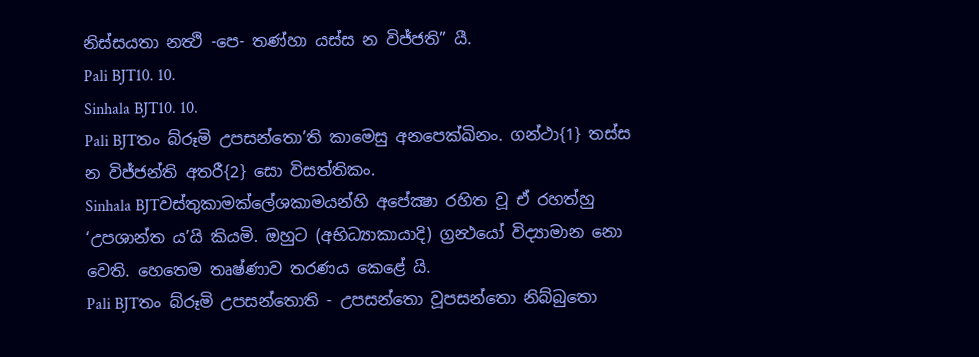නිස්සයතා නත්‍ථි -පෙ- තණ්හා යස්ස න විජ්ජති” යී.
Pali BJT10. 10.
Sinhala BJT10. 10.
Pali BJTතං බ්රූමි උපසන්තො’ති කාමෙසු අනපෙක්ඛිනං. ගන්ථා{1} තස්ස න විජ්ජන්ති අතරී{2} සො විසත්තිකං.
Sinhala BJTවස්තුකාමක්ලේශකාමයන්හි අපේක්‍ෂා රහිත වූ ඒ රහත්හු ‘උපශාන්ත ය’යි කියමි. ඔහුට (අභිධ්‍යාකායාදි) ග්‍රන්‍ථයෝ විද්‍යාමාන නො වෙති. හෙතෙම තෘෂ්ණාව තරණය කෙළේ යි.
Pali BJTතං බ්රූමි උපසන්තොති - උපසන්තො වූපසන්තො නිබ්බුතො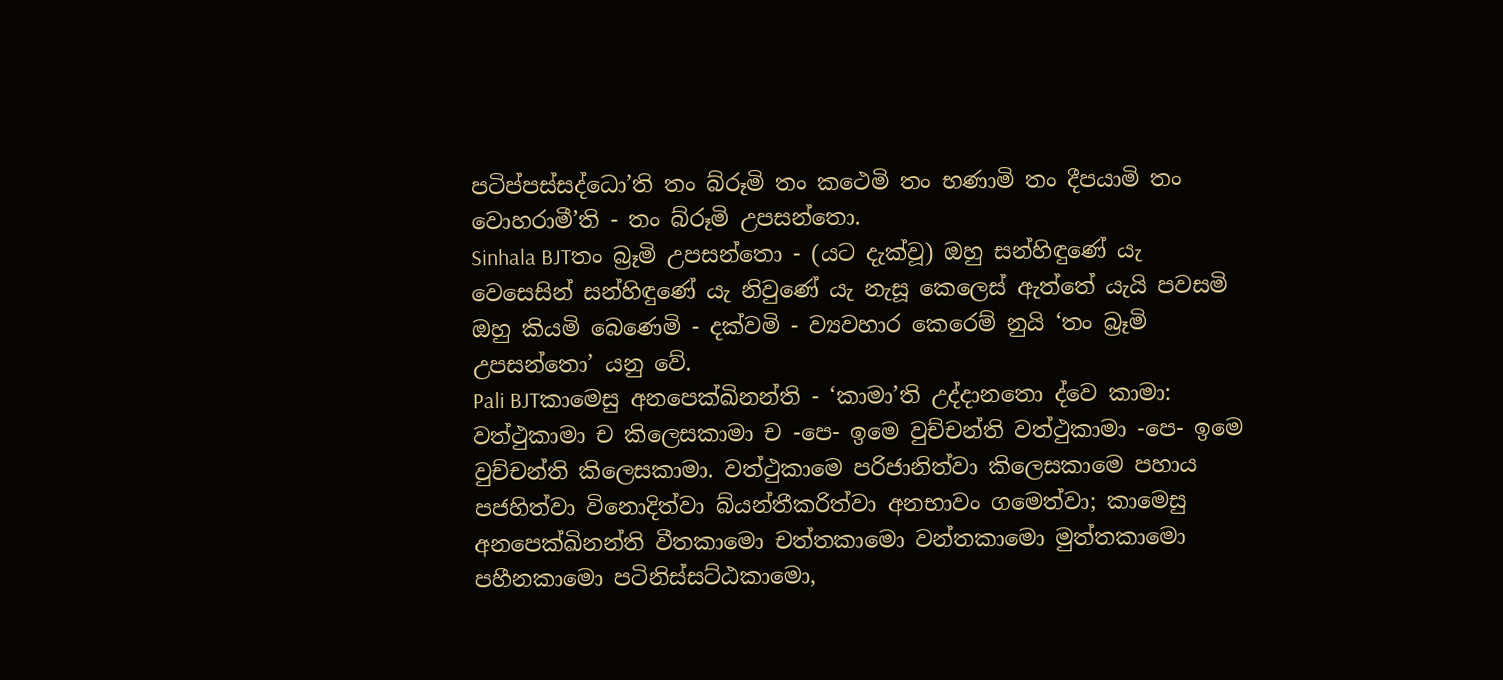පටිප්පස්සද්ධො’ති තං බ්රූමි තං කථෙමි තං භණාමි තං දීපයාමි තං වොහරාමී’ති - තං බ්රූමි උපසන්තො.
Sinhala BJTතං බ්‍රෑමි උපසන්තො - (යට දැක්වූ) ඔහු සන්හිඳුණේ යැ වෙසෙසින් සන්හිඳුණේ යැ නිවුණේ යැ නැසූ කෙලෙස් ඇත්තේ යැයි පවසමි ඔහු කියමි බෙණෙමි - දක්වමි - ව්‍යවහාර කෙරෙම් නුයි ‘තං බ්‍රෑමි උපසන්තො’ යනු වේ.
Pali BJTකාමෙසු අනපෙක්ඛිනන්ති - ‘කාමා’ති උද්දානතො ද්වෙ කාමා: වත්ථුකාමා ච කිලෙසකාමා ච -පෙ- ඉමෙ වුච්චන්ති වත්ථුකාමා -පෙ- ඉමෙ වුච්චන්ති කිලෙසකාමා. වත්ථුකාමෙ පරිජානිත්වා කිලෙසකාමෙ පහාය පජහිත්වා විනොදිත්වා බ්යන්තීකරිත්වා අනභාවං ගමෙත්වා; කාමෙසු අනපෙක්ඛිනන්ති වීතකාමො චත්තකාමො වන්තකාමො මුත්තකාමො පහීනකාමො පටිනිස්සට්ඨකාමො,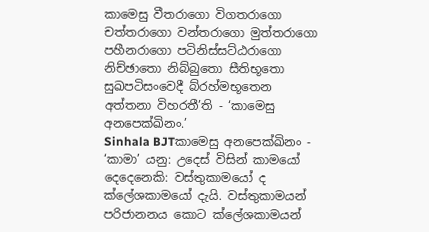කාමෙසු වීතරාගො විගතරාගො චත්තරාගො වන්තරාගො මුත්තරාගො පහීනරාගො පටිනිස්සට්ඨරාගො නිච්ඡාතො නිබ්බුතො සීතිභූතො සුඛපටිසංවෙදී බ්රහ්මභූතෙන අත්තනා විහරතී’ති - ‘කාමෙසු අනපෙක්ඛිනං.’
Sinhala BJTකාමෙසු අනපෙක්ඛිනං - ‘කාමා’ යනු: උදෙස් විසින් කාමයෝ දෙදෙනෙකි: වස්තුකාමයෝ ද ක්ලේශකාමයෝ දැයි. වස්තුකාමයන් පරිජානනය කොට ක්ලේශකාමයන්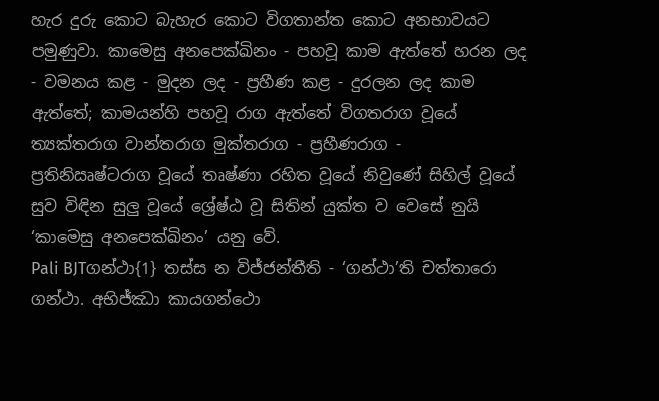හැර දුරු කොට බැහැර කොට විගතාන්ත කොට අනභාවයට පමුණුවා. කාමෙසු අනපෙක්ඛිනං - පහවූ කාම ඇත්තේ හරන ලද - වමනය කළ - මුදන ලද - ප්‍රහීණ කළ - දුරලන ලද කාම ඇත්තේ; කාමයන්හි පහවූ රාග ඇත්තේ විගතරාග වූයේ ත්‍යක්තරාග වාන්තරාග මුක්තරාග - ප්‍රහීණරාග - ප්‍රතිනිඍෂ්ටරාග වූයේ තෘෂ්ණා රහිත වූයේ නිවුණේ සිහිල් වූයේ සුව විඳින සුලු වූයේ ශ්‍රේෂ්ඨ වූ සිතින් යුක්ත ව වෙසේ නුයි ‘කාමෙසු අනපෙක්ඛිනං’ යනු වේ.
Pali BJTගන්ථා{1} තස්ස න විජ්ජන්තීති - ‘ගන්ථා’ති චත්තාරො ගන්ථා. අභිජ්ඣා කායගන්ථො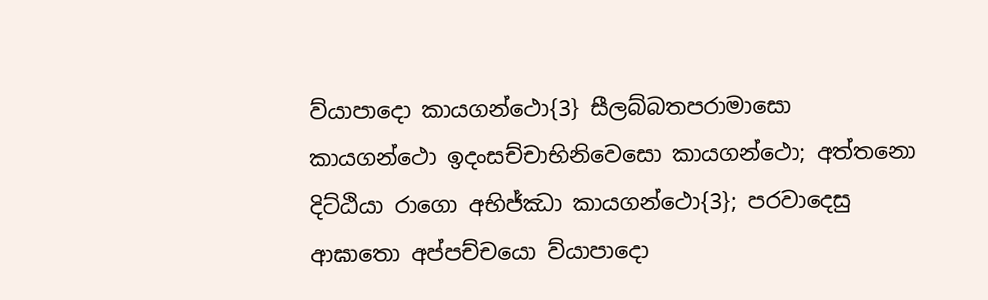ව්යාපාදො කායගන්ථො{3} සීලබ්බතපරාමාසො කායගන්ථො ඉදංසච්චාභිනිවෙසො කායගන්ථො; අත්තනො දිට්ඨියා රාගො අභිජ්ඣා කායගන්ථො{3}; පරවාදෙසු ආඝාතො අප්පච්චයො ව්යාපාදො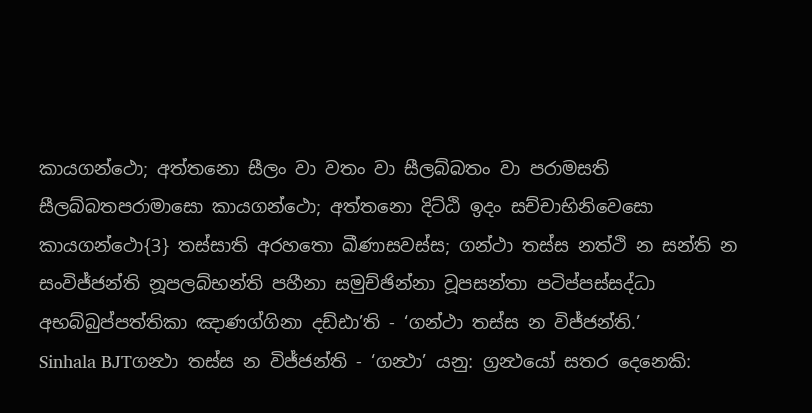කායගන්ථො; අත්තනො සීලං වා වතං වා සීලබ්බතං වා පරාමසති සීලබ්බතපරාමාසො කායගන්ථො; අත්තනො දිට්ඨි ඉදං සච්චාභිනිවෙසො කායගන්ථො{3} තස්සාති අරහතො ඛීණාසවස්ස; ගන්ථා තස්ස නත්ථි න සන්ති න සංවිජ්ජන්ති නූපලබ්භන්ති පහීනා සමුච්ඡින්නා වූපසන්තා පටිප්පස්සද්ධා අභබ්බුප්පත්තිකා ඤාණග්ගිනා දඩ්ඪා’ති - ‘ගන්ථා තස්ස න විජ්ජන්ති.’
Sinhala BJTගන්‍ථා තස්ස න විජ්ජන්ති - ‘ගන්‍ථා’ යනු: ග්‍රන්‍ථයෝ සතර දෙනෙකි: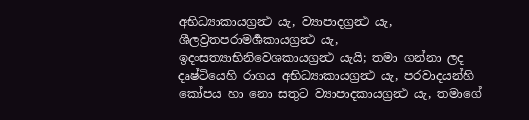අභිධ්‍යාකායග්‍රන්‍ථ යැ, ව්‍යාපාදග්‍රන්‍ථ යැ, ශීලව්‍රතපරාමර්‍ශකායග්‍රන්‍ථ යැ, ඉදංසත්‍යාභිනිවෙශකායග්‍රන්‍ථ යැයි; තමා ගන්නා ලද දෘෂ්ටියෙහි රාගය අභිධ්‍යාකායග්‍රන්‍ථ යැ, පරවාදයන්හි කෝපය හා නො සතුට ව්‍යාපාදකායග්‍රන්‍ථ යැ, තමාගේ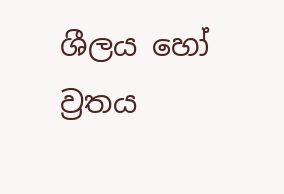ශීලය හෝ ව්‍රතය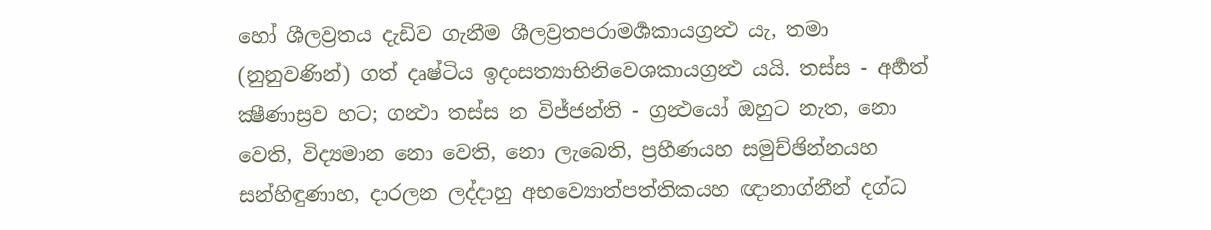හෝ ශීලව්‍රතය දැඩිව ගැනීම ශීලව්‍රතපරාමර්‍ශකායග්‍රන්‍ථ යැ, තමා (නුනුවණින්) ගත් දෘෂ්ටිය ඉදංසත්‍යාභිනිවෙශකායග්‍රන්‍ථ යයි. තස්ස - අර්‍හත් ක්‍ෂීණාස්‍රව හට; ගන්‍ථා තස්ස න විජ්ජන්ති - ග්‍රන්‍ථයෝ ඔහුට නැත, නො වෙති, විද්‍යමාන නො වෙති, නො ලැබෙති, ප්‍රහීණයහ සමුච්ඡින්නයහ සන්හිඳුණාහ, දාරලන ලද්දාහු අභව්‍යොත්පත්තිකයහ ඥානාග්නීන් දග්ධ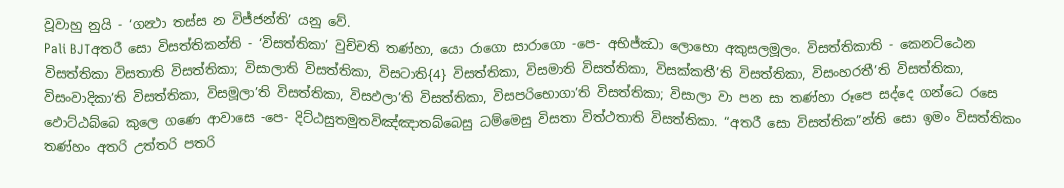වූවාහු නුයි - ‘ගන්‍ථා තස්ස න විජ්ජන්ති’ යනු වේ.
Pali BJTඅතරී සො විසත්තිකන්ති - ‘විසත්තිකා’ වුච්චති තණ්හා, යො රාගො සාරාගො -පෙ- අභිජ්ඣා ලොභො අකුසලමූලං. විසත්තිකාති - කෙනට්ඨෙන විසත්තිකා විසතාති විසත්තිකා; විසාලාති විසත්තිකා, විසටාති{4} විසත්තිකා, විසමාති විසත්තිකා, විසක්කතී’ති විසත්තිකා, විසංහරතී’ති විසත්තිකා, විසංවාදිකා’ති විසත්තිකා, විසමූලා’ති විසත්තිකා, විසඵලා’ති විසත්තිකා, විසපරිභොගා’ති විසත්තිකා; විසාලා වා පන සා තණ්හා රූපෙ සද්දෙ ගන්ධෙ රසෙ ඵොට්ඨබ්බෙ කුලෙ ගණෙ ආවාසෙ -පෙ- දිට්ඨසුතමුතවිඤ්ඤාතබ්බෙසු ධම්මෙසු විසතා විත්ථතාති විසත්තිකා. “අතරී සො විසත්තික”න්ති සො ඉමං විසත්තිකං තණ්හං අතරි උත්තරි පතරි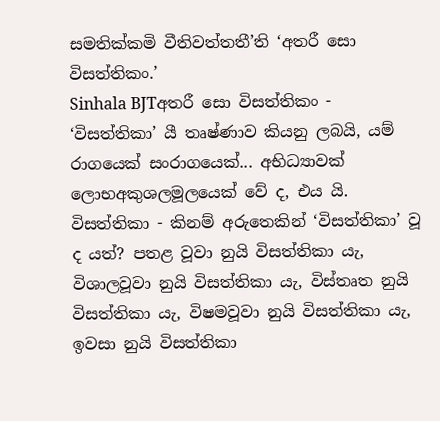සමතික්කමි වීතිවත්තතී’ති ‘අතරී සො විසත්තිකං.’
Sinhala BJTඅතරී සො විසත්තිකං - ‘විසත්තිකා’ යී තෘෂ්ණාව කියනු ලබයි, යම් රාගයෙක් සංරාගයෙක්... අභිධ්‍යාවක් ලොභඅකුශලමූලයෙක් වේ ද, එය යි. විසත්තිකා - කිනම් අරුතෙකින් ‘විසත්තිකා’ වූ ද යත්? පතළ වූවා නුයි විසත්තිකා යැ, විශාලවූවා නුයි විසත්තිකා යැ, විස්තෘත නුයි විසත්තිකා යැ, විෂමවූවා නුයි විසත්තිකා යැ, ඉවසා නුයි විසත්තිකා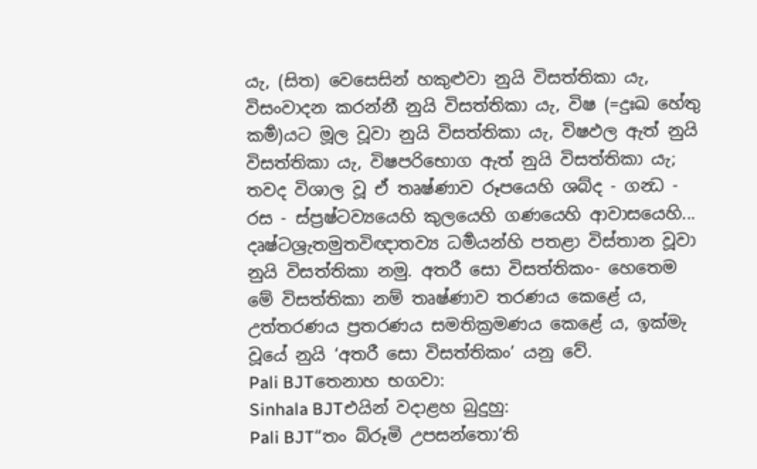යැ, (සිත) වෙසෙසින් හකුළුවා නුයි විසත්තිකා යැ, විසංවාදන කරන්නී නුයි විසත්තිකා යැ, විෂ (=දුඃඛ හේතු කර්‍ම)යට මූල වූවා නුයි විසත්තිකා යැ, විෂඵල ඇත් නුයි විසත්තිකා යැ, විෂපරිභොග ඇත් නුයි විසත්තිකා යැ; තවද විශාල වූ ඒ තෘෂ්ණාව රූපයෙහි ශබ්ද - ගන්‍ධ - රස - ස්ප්‍රෂ්ටව්‍යයෙහි කුලයෙහි ගණයෙහි ආවාසයෙහි... දෘෂ්ටශ්‍රැතමුතවිඥාතව්‍ය ධර්‍මයන්හි පතළා විස්තාන වූවා නුයි විසත්තිකා නමු. අතරී සො විසත්තිකං- හෙතෙම මේ විසත්තිකා නම් තෘෂ්ණාව තරණය කෙළේ ය, උත්තරණය ප්‍රතරණය සමතික්‍රමණය කෙළේ ය, ඉක්මැ වූයේ නුයි ‘අතරී සො විසත්තිකං’ යනු වේ.
Pali BJTතෙනාහ භගවා:
Sinhala BJTඑයින් වදාළහ බුදුහු:
Pali BJT“තං බ්රූමි උපසන්තො’ති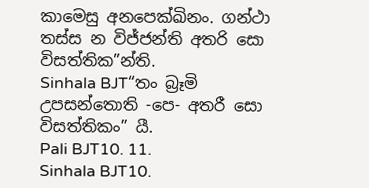කාමෙසු අනපෙක්ඛිනං. ගන්ථා තස්ස න විජ්ජන්ති අතරි සො විසත්තික”න්ති.
Sinhala BJT“තං බ්‍රෑමි උපසන්තොති -පෙ- අතරී සො විසත්තිකං” යී.
Pali BJT10. 11.
Sinhala BJT10.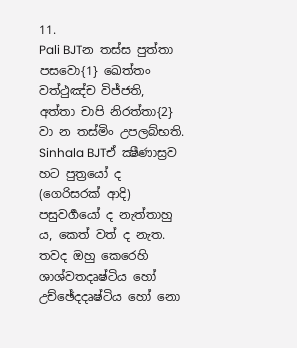11.
Pali BJTන තස්ස පුත්තා පසවො{1} ඛෙත්තං වත්ථුඤ්ච විජ්ජති, අත්තා චාපි නිරත්තා{2} වා න තස්මිං උපලබ්භති.
Sinhala BJTඒ ක්‍ෂීණාස්‍රව හට පුත්‍රයෝ ද (ගෙරිසරක් ආදි) පසුවර්‍ගයෝ ද නැත්තාහු ය, කෙත් වත් ද නැත. තවද ඔහු කෙරෙහි ශාශ්වතදෘෂ්ටිය හෝ උච්ඡේදදෘෂ්ටිය හෝ නො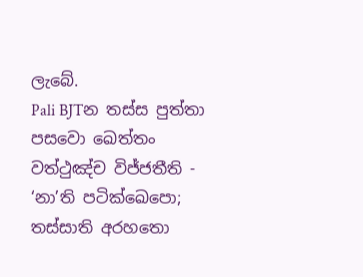ලැබේ.
Pali BJTන තස්ස පුත්තා පසවො ඛෙත්තං වත්ථුඤ්ච විජ්ජතීති - ‘නා’ති පටික්ඛෙපො; තස්සාති අරහතො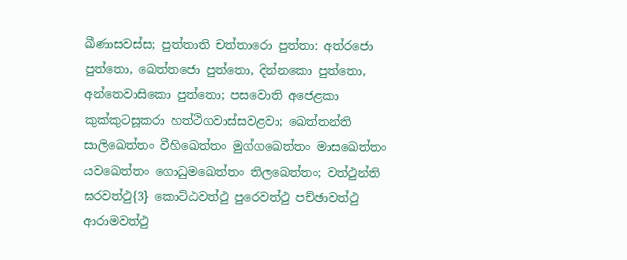ඛීණාසවස්ස; පුත්තාති චත්තාරො පුත්තා: අත්රජො පුත්තො, ඛෙත්තජො පුත්තො, දින්නකො පුත්තො, අන්තෙවාසිකො පුත්තො; පසවොති අජෙළකා කුක්කුටසූකරා හත්ථිගවාස්සවළවා; ඛෙත්තන්ති සාලිඛෙත්තං වීහිඛෙත්තං මුග්ගඛෙත්තං මාසඛෙත්තං යවඛෙත්තං ගොධුමඛෙත්තං තිලඛෙත්තං; වත්ථුන්ති ඝරවත්ථු{3} කොට්ඨවත්ථු පුරෙවත්ථු පච්ඡාවත්ථු ආරාමවත්ථු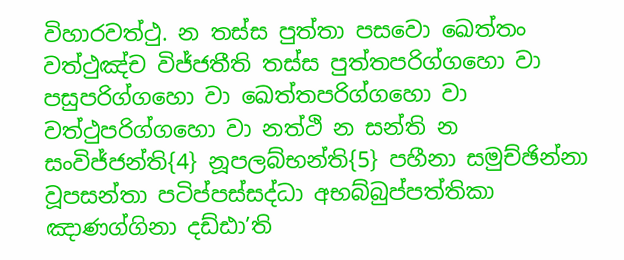විහාරවත්ථු. න තස්ස පුත්තා පසවො ඛෙත්තං වත්ථුඤ්ච විජ්ජතීති තස්ස පුත්තපරිග්ගහො වා පසුපරිග්ගහො වා ඛෙත්තපරිග්ගහො වා වත්ථුපරිග්ගහො වා නත්ථි න සන්ති න සංවිජ්ජන්ති{4} නූපලබ්භන්ති{5} පහීනා සමුච්ඡින්නා වූපසන්තා පටිප්පස්සද්ධා අභබ්බුප්පත්තිකා ඤාණග්ගිනා දඩ්ඪා’ති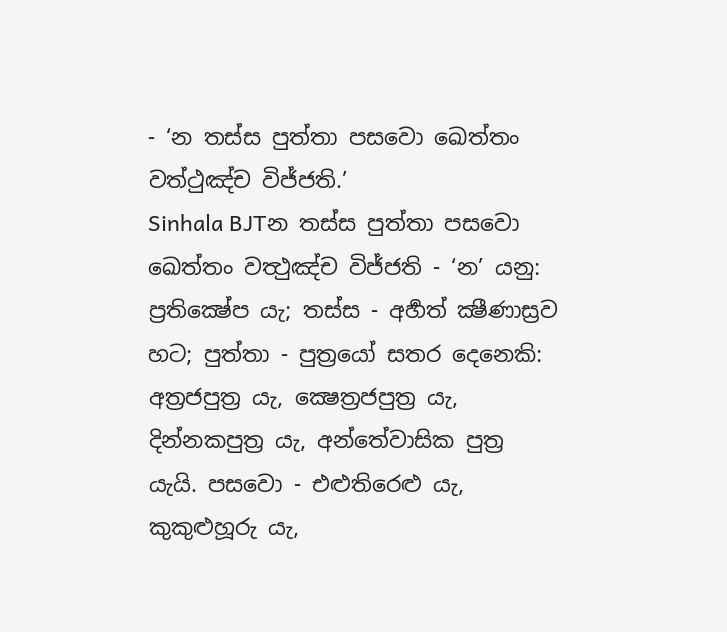- ‘න තස්ස පුත්තා පසවො ඛෙත්තං වත්ථුඤ්ච විජ්ජති.’
Sinhala BJTන තස්ස පුත්තා පසවො ඛෙත්තං වත්‍ථුඤ්ච විජ්ජති - ‘න’ යනු: ප්‍රතික්‍ෂේප යැ; තස්ස - අර්‍හත් ක්‍ෂීණාස්‍රව හට; පුත්තා - පුත්‍රයෝ සතර දෙනෙකි: අත්‍රජපුත්‍ර යැ, ක්‍ෂෙත්‍රජපුත්‍ර යැ, දින්නකපුත්‍ර යැ, අන්තේවාසික පුත්‍ර යැයි. පසවො - එළුතිරෙළු යැ, කුකුළුහූරු යැ,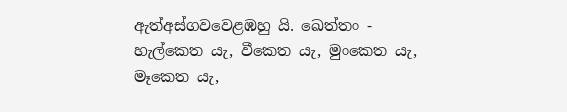ඇත්අස්ගවවෙළඹහු යි. ඛෙත්තං - හැල්කෙත යැ, වීකෙත යැ, මුංකෙත යැ, මෑකෙත යැ,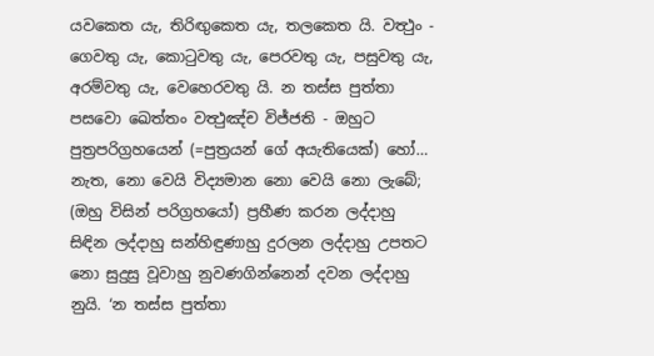යවකෙත යැ, තිරිඟුකෙත යැ, තලකෙත යි. වත්‍ථුං - ගෙවතු යැ, කොටුවතු යැ, පෙරවතු යැ, පසුවතු යැ, අරම්වතු යැ, වෙහෙරවතු යි. න තස්ස පුත්තා පසවො ඛෙත්තං වත්‍ථුඤ්ච විජ්ජති - ඔහුට පුත්‍රපරිග්‍රහයෙන් (=පුත්‍රයන් ගේ අයැතියෙක්) හෝ... නැත, නො වෙයි විද්‍යමාන නො වෙයි නො ලැබේ; (ඔහු විසින් පරිග්‍රහයෝ) ප්‍රහීණ කරන ලද්දාහු සිඳින ලද්දාහු සන්හිඳුණාහු දුරලන ලද්දාහු උපතට නො සුදුසු වූවාහු නුවණගින්නෙන් දවන ලද්දාහු නුයි. ‘න තස්ස පුත්තා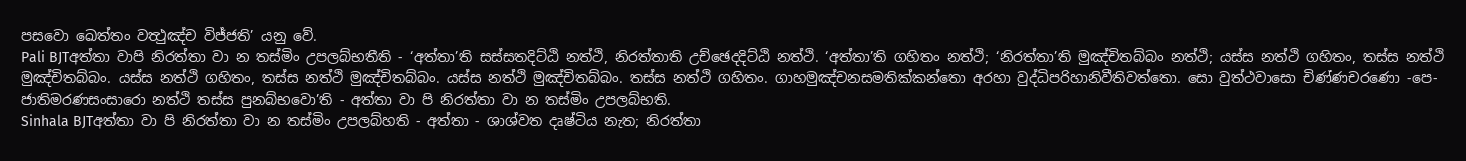පසවො ඛෙත්තං වත්‍ථුඤ්ච විජ්ජති’ යනු වේ.
Pali BJTඅත්තා වාපි නිරත්තා වා න තස්මිං උපලබ්භතීති - ‘අත්තා’ති සස්සතදිට්ඨි නත්ථි, නිරත්තාති උච්ඡෙදදිට්ඨි නත්ථි. ‘අත්තා’ති ගහිතං නත්ථි; ‘නිරත්තා’ති මුඤ්චිතබ්බං නත්ථි; යස්ස නත්ථි ගහිතං, තස්ස නත්ථි මුඤ්චිතබ්බං. යස්ස නත්ථි ගහිතං, තස්ස නත්ථි මුඤ්චිතබ්බං. යස්ස නත්ථි මුඤ්චිතබ්බං. තස්ස නත්ථි ගහිතං. ගාහමුඤ්චනසමතික්කන්තො අරහා වුද්ධිපරිහානිවීතිවත්තො. සො වුත්ථවාසො චිණ්ණචරණො -පෙ- ජාතිමරණසංසාරො නත්ථි තස්ස පුනබ්භවො’ති - අත්තා වා පි නිරත්තා වා න තස්මිං උපලබ්භති.
Sinhala BJTඅත්තා වා පි නිරත්තා වා න තස්මිං උපලබ්හති - අත්තා - ශාශ්වත දෘෂ්ටිය නැත; නිරත්තා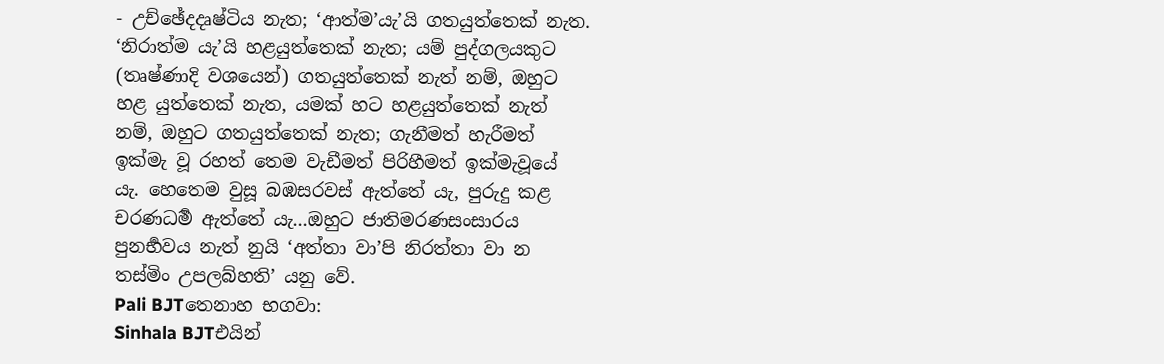- උච්ඡේදදෘෂ්ටිය නැත; ‘ආත්ම’යැ’යි ගතයුත්තෙක් නැත. ‘නිරාත්ම යැ’යි හළයුත්තෙක් නැත; යම් පුද්ගලයකුට (තෘෂ්ණාදි වශයෙන්) ගතයුත්තෙක් නැත් නම්, ඔහුට හළ යුත්තෙක් නැත, යමක් හට හළයුත්තෙක් නැත් නම්, ඔහුට ගතයුත්තෙක් නැත; ගැනීමත් හැරීමත් ඉක්මැ වූ රහත් තෙම වැඩීමත් පිරිහීමත් ඉක්මැවූයේ යැ. හෙතෙම වුසූ බඹසරවස් ඇත්තේ යැ, පුරුදු කළ චරණධර්‍ම ඇත්තේ යැ...ඔහුට ජාතිමරණසංසාරය පුනර්‍භවය නැත් නුයි ‘අත්තා වා’පි නිරත්තා වා න තස්මිං උපලබ්හති’ යනු වේ.
Pali BJTතෙනාහ භගවා:
Sinhala BJTඑයින්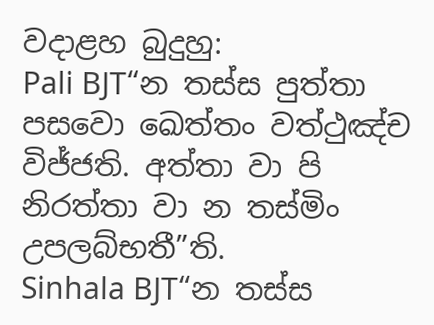වදාළහ බුදුහු:
Pali BJT“න තස්ස පුත්තා පසවො ඛෙත්තං වත්ථුඤ්ච විජ්ජති. අත්තා වා පි නිරත්තා වා න තස්මිං උපලබ්භතී”ති.
Sinhala BJT“න තස්ස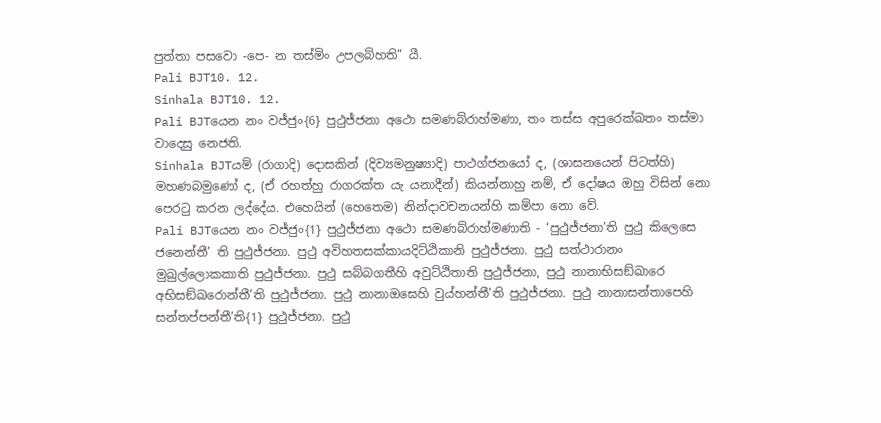පුත්තා පසවො -පෙ- න තස්මිං උපලබ්හති” යී.
Pali BJT10. 12.
Sinhala BJT10. 12.
Pali BJTයෙන නං වජ්ජුං{6} පුථුජ්ජනා අථො සමණබ්රාහ්මණා, තං තස්ස අපුරෙක්ඛතං තස්මා වාදෙසු නෙජති.
Sinhala BJTයම් (රාගාදි) දොසකින් (දිව්‍යමනුෂ්‍යාදි) පාථග්ජනයෝ ද, (ශාසනයෙන් පිටත්හි) මහණබමුණෝ ද, (ඒ රහත්හු රාගරක්ත යැ යනාදීන්) කියන්නාහු නම්, ඒ දෝෂය ඔහු විසින් නො පෙරටු කරන ලද්දේය. එහෙයින් (හෙතෙම) නින්දාවචනයන්හි කම්පා නො වේ.
Pali BJTයෙන නං වජ්ජුං{1} පුථුජ්ජනා අථො සමණබ්රාහ්මණාති - ‘පුථුජ්ජනා’ති පුථු කිලෙසෙ ජනෙන්තී’ ති පුථුජ්ජනා. පුථු අවිහතසක්කායදිට්ඨිකානි පුථුජ්ජනා. පුථු සත්ථාරානං මුඛුල්ලොකකාති පුථුජ්ජනා. පුථු සබ්බගතීහි අවුට්ඨිතාති පුථුජ්ජනා, පුථු නානාභිසඞ්ඛාරෙ අභිසඞ්ඛරොන්තී’ති පුථුජ්ජනා. පුථු නානාඔඝෙහි වුය්හන්තී’ති පුථුජ්ජනා. පුථු නානාසන්තාපෙහි සන්තප්පන්තී’ති{1} පුථුජ්ජනා. පුථු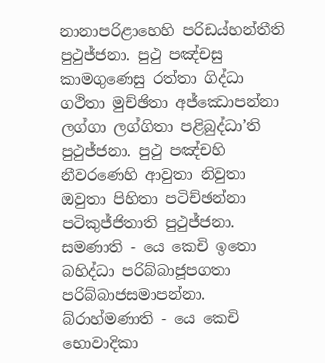නානාපරිළාහෙහි පරිඩය්හන්තීති පුථුජ්ජනා. පුථු පඤ්චසු කාමගුණෙසු රත්තා ගිද්ධා ගථිතා මුච්ඡිතා අජ්ඣොපන්නා ලග්ගා ලග්ගිතා පළිබුද්ධා’ති පුථුජ්ජනා. පුථු පඤ්චහි නීවරණෙහි ආවුතා නිවුතා ඔවුතා පිහිතා පටිච්ඡන්නා පටිකුජ්ජිතාති පුථුජ්ජනා. සමණාති - යෙ කෙචි ඉතො බහිද්ධා පරිබ්බාජූපගතා පරිබ්බාජසමාපන්නා. බ්රාහ්මණාති - යෙ කෙචි භොවාදිකා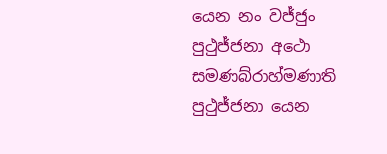යෙන නං වජ්ජුං පුථුජ්ජනා අථො සමණබ්රාහ්මණාති පුථුජ්ජනා යෙන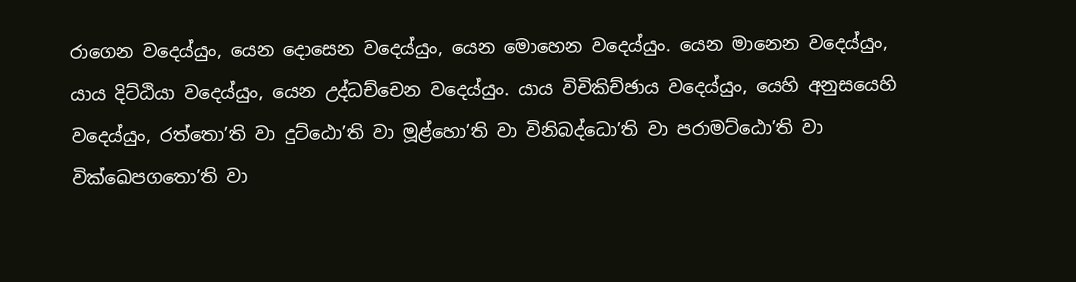රාගෙන වදෙය්යුං, යෙන දොසෙන වදෙය්යුං, යෙන මොහෙන වදෙය්යුං. යෙන මානෙන වදෙය්යුං, යාය දිට්ඨියා වදෙය්යුං, යෙන උද්ධච්චෙන වදෙය්යුං. යාය විචිකිච්ඡාය වදෙය්යුං, යෙහි අනුසයෙහි වදෙය්යුං, රත්තො’ති වා දුට්ඨො’ති වා මූළ්හො’ති වා විනිබද්ධො’ති වා පරාමට්ඨො’ති වා වික්ඛෙපගතො’ති වා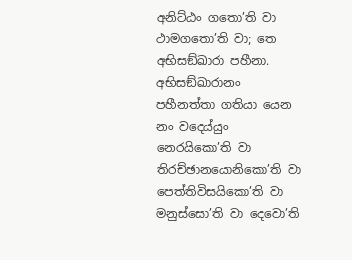අනිට්ඨං ගතො’ති වා ථාමගතො’ති වා; තෙ අභිසඞ්ඛාරා පහීනා. අභිසඞ්ඛාරානං පහීනත්තා ගතියා යෙන නං වදෙය්යුං නෙරයිකො’ති වා තිරච්ඡානයොනිකො’ති වා පෙත්තිවිසයිකො’ති වා මනුස්සො’ති වා දෙවො’ති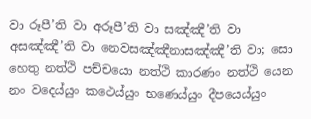වා රූපී’ති වා අරූපී’ති වා සඤ්ඤී’ති වා අසඤ්ඤී’ති වා නෙවසඤ්ඤීනාසඤ්ඤී’ති වා; සො හෙතු නත්ථි පච්චයො නත්ථි කාරණං නත්ථි යෙන නං වදෙය්යුං කථෙය්යුං භණෙය්යුං දීපයෙය්යුං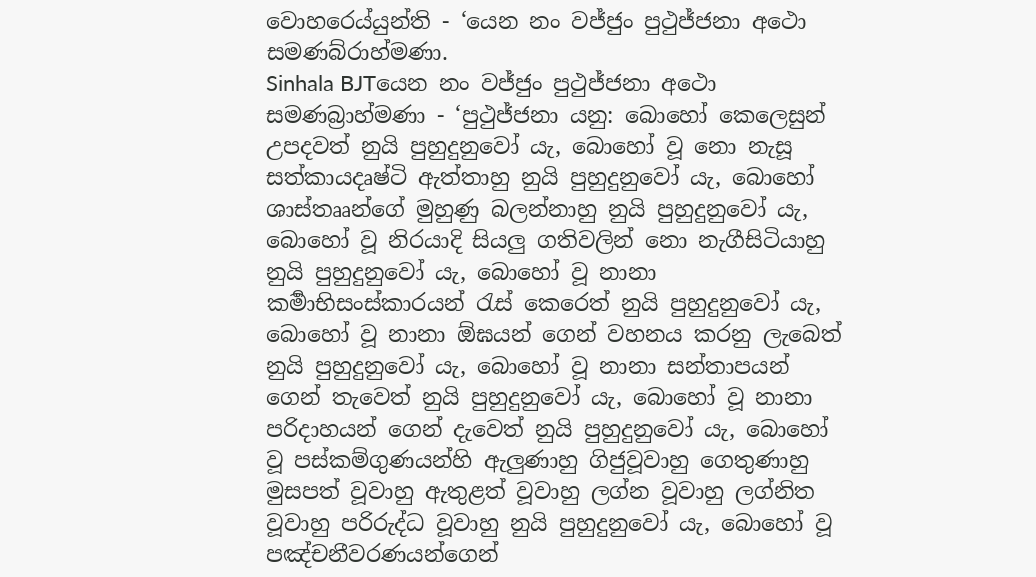වොහරෙය්යුන්ති - ‘යෙන නං වජ්ජුං පුථුජ්ජනා අථො සමණබ්රාහ්මණා.
Sinhala BJTයෙන නං වජ්ජුං පුථුජ්ජනා අථො සමණබ්‍රාහ්මණා - ‘පුථුජ්ජනා යනු: බොහෝ කෙලෙසුන් උපදවත් නුයි පුහුදුනුවෝ යැ, බොහෝ වූ නො නැසූ සත්කායදෘෂ්ටි ඇත්තාහු නුයි පුහුදුනුවෝ යැ, බොහෝ ශාස්තෲන්ගේ මුහුණු බලන්නාහු නුයි පුහුදුනුවෝ යැ, බොහෝ වූ නිරයාදි සියලු ගතිවලින් නො නැගීසිටියාහු නුයි පුහුදුනුවෝ යැ, බොහෝ වූ නානා කර්‍මාභිසංස්කාරයන් රැස් කෙරෙත් නුයි පුහුදුනුවෝ යැ, බොහෝ වූ නානා ඕඝයන් ගෙන් වහනය කරනු ලැබෙත් නුයි පුහුදුනුවෝ යැ, බොහෝ වූ නානා සන්තාපයන් ගෙන් තැවෙත් නුයි පුහුදුනුවෝ යැ, බොහෝ වූ නානා පරිදාහයන් ගෙන් දැවෙත් නුයි පුහුදුනුවෝ යැ, බොහෝ වූ පස්කම්ගුණයන්හි ඇලුණාහු ගිජුවූවාහු ගෙතුණාහු මුසපත් වූවාහු ඇතුළත් වූවාහු ලග්න වූවාහු ලග්නිත වූවාහු පරිරුද්ධ වූවාහු නුයි පුහුදුනුවෝ යැ, බොහෝ වූ පඤ්චනීවරණයන්ගෙන්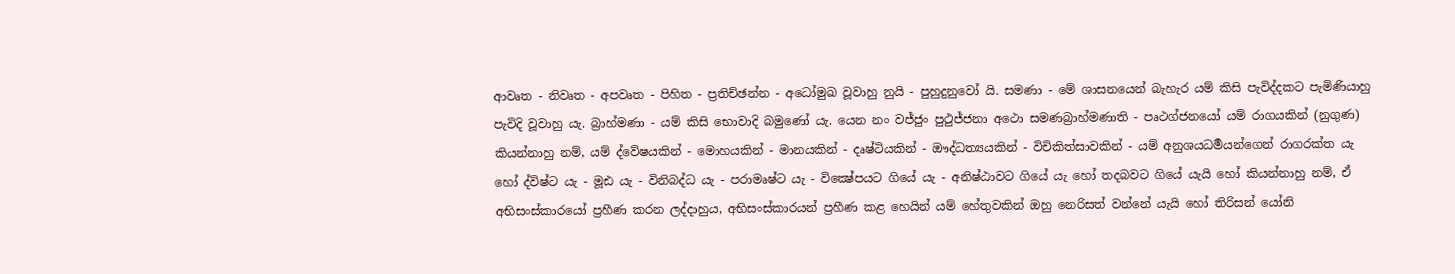ආවෘත - නිවෘත - අපවෘත - පිහිත - ප්‍රතිච්ඡන්න - අධෝමුඛ වූවාහු නුයි - පුහුදුනුවෝ යි. සමණා - මේ ශාසනයෙන් බැහැර යම් කිසි පැවිද්දකට පැමිණියාහු පැවිදි වූවාහු යැ. බ්‍රාහ්මණා - යම් කිසි භොවාදි බමුණෝ යැ. යෙන නං වජ්ජුං පුථුජ්ජනා අථො සමණබ්‍රාහ්මණාති - පෘථග්ජනයෝ යම් රාගයකින් (නුගුණ) කියන්නාහු නම්, යම් ද්වේෂයකින් - මොහයකින් - මානයකින් - දෘෂ්ටියකින් - ඖද්ධත්‍යයකින් - විචිකිත්සාවකින් - යම් අනුශයධර්‍මයන්ගෙන් රාගරක්ත යැ හෝ ද්විෂ්ට යැ - මූඪ යැ - විනිබද්ධ යැ - පරාමෘෂ්ට යැ - වික්‍ෂේපයට ගියේ යැ - අනිෂ්ඨාවට ගියේ යැ හෝ තදබවට ගියේ යැයි හෝ කියන්නාහු නම්, ඒ අභිසංස්කාරයෝ ප්‍රහීණ කරන ලද්දාහුය, අභිසංස්කාරයන් ප්‍රහීණ කළ හෙයින් යම් හේතුවකින් ඔහු නෙරිසත් වන්නේ යැයි හෝ තිරිසන් යෝනි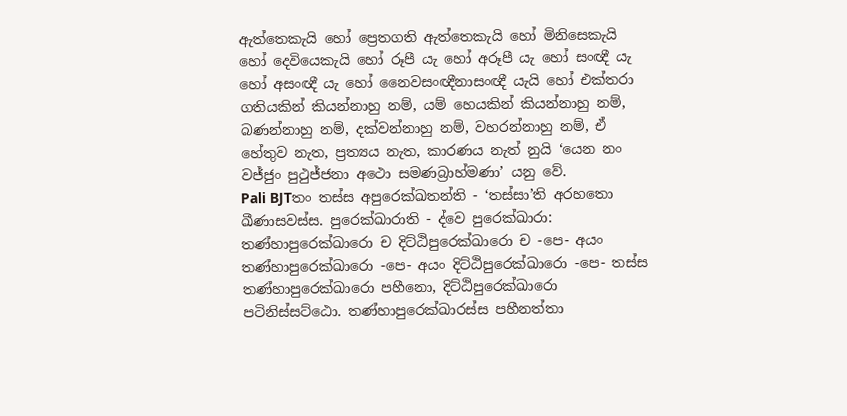ඇත්තෙකැයි හෝ ප්‍රෙතගති ඇත්තෙකැයි හෝ මිනිසෙකැයි හෝ දෙවියෙකැයි හෝ රූපී යැ හෝ අරූපී යැ හෝ සංඥී යැ හෝ අසංඥී යැ හෝ නෛවසංඥීනාසංඥී යැයි හෝ එක්තරා ගතියකින් කියන්නාහු නම්, යම් හෙයකින් කියන්නාහු නම්, බණන්නාහු නම්, දක්වන්නාහු නම්, වහරන්නාහු නම්, ඒ හේතුව නැත, ප්‍රත්‍යය නැත, කාරණය නැත් නුයි ‘යෙන නං වජ්ජුං පුථුජ්ජනා අථො සමණබ්‍රාහ්මණා’ යනු වේ.
Pali BJTතං තස්ස අපුරෙක්ඛතන්ති - ‘තස්සා’ති අරහතො ඛීණාසවස්ස. පුරෙක්ඛාරාති - ද්වෙ පුරෙක්ඛාරා: තණ්හාපුරෙක්ඛාරො ච දිට්ඨිපුරෙක්ඛාරො ච -පෙ- අයං තණ්හාපුරෙක්ඛාරො -පෙ- අයං දිට්ඨිපුරෙක්ඛාරො -පෙ- තස්ස තණ්හාපුරෙක්ඛාරො පහීනො, දිට්ඨිපුරෙක්ඛාරො පටිනිස්සට්ඨො. තණ්හාපුරෙක්ඛාරස්ස පහීනත්තා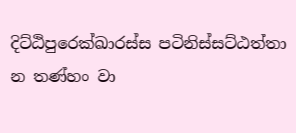දිට්ඨිපුරෙක්ඛාරස්ස පටිනිස්සට්ඨත්තා න තණ්හං වා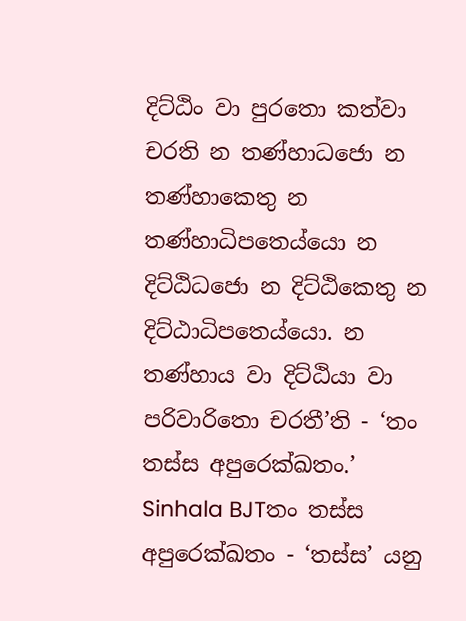දිට්ඨිං වා පුරතො කත්වා චරති න තණ්හාධජො න තණ්හාකෙතු න තණ්හාධිපතෙය්යො න දිට්ඨිධජො න දිට්ඨිකෙතු න දිට්ඨාධිපතෙය්යො. න තණ්හාය වා දිට්ඨියා වා පරිවාරිතො චරතී’ති - ‘තං තස්ස අපුරෙක්ඛතං.’
Sinhala BJTතං තස්ස අපුරෙක්ඛතං - ‘තස්ස’ යනු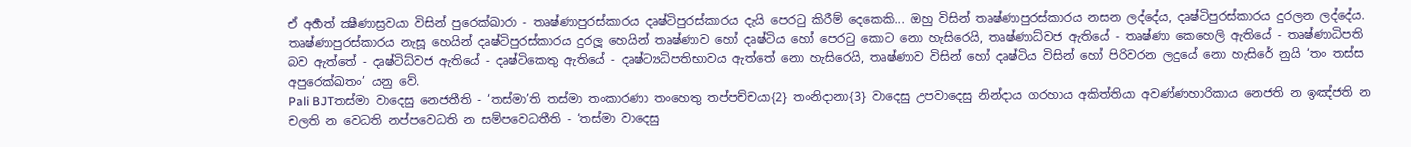ඒ අර්‍හත් ක්‍ෂීණාස්‍රවයා විසින් පුරෙක්ඛාරා - තෘෂ්ණාපුරස්කාරය දෘෂ්ටිපුරස්කාරය දැයි පෙරටු කිරීම් දෙකෙකි... ඔහු විසින් තෘෂ්ණාපුරස්කාරය නසන ලද්දේය, දෘෂ්ටිපුරස්කාරය දුරලන ලද්දේය. තෘෂ්ණාපුරස්කාරය නැසූ හෙයින් දෘෂ්ටිපුරස්කාරය දුරලූ හෙයින් තෘෂ්ණාව හෝ දෘෂ්ටිය හෝ පෙරටු කොට නො හැසිරෙයි, තෘෂ්ණාධ්වජ ඇතියේ - තෘෂ්ණා කෙහෙලි ඇතියේ - තෘෂ්ණාධිපති බව ඇත්තේ - දෘෂ්ටිධ්වජ ඇතියේ - දෘෂ්ටිකෙතු ඇතියේ - දෘෂ්ට්‍යධිපතිභාවය ඇත්තේ නො හැසිරෙයි, තෘෂ්ණාව විසින් හෝ දෘෂ්ටිය විසින් හෝ පිරිවරන ලදුයේ නො හැසිරේ නුයි ‘තං තස්ස අපුරෙක්ඛතං’ යනු වේ.
Pali BJTතස්මා වාදෙසු නෙජතීති - ‘තස්මා’ති තස්මා තංකාරණා තංහෙතු තප්පච්චයා{2} තංනිදානා{3} වාදෙසු උපවාදෙසු නින්දාය ගරහාය අකිත්තියා අවණ්ණහාරිකාය නෙජති න ඉඤ්ජති න චලති න වෙධති නප්පවෙධති න සම්පවෙධතීති - ‘තස්මා වාදෙසු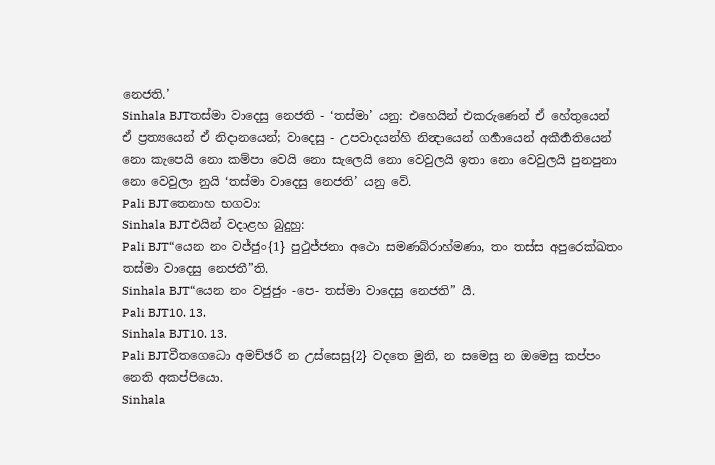නෙජති.’
Sinhala BJTතස්මා වාදෙසු නෙජති - ‘තස්මා’ යනු: එහෙයින් එකරුණෙන් ඒ හේතුයෙන් ඒ ප්‍රත්‍යයෙන් ඒ නිදානයෙන්; වාදෙසු - උපවාදයන්හි නින්‍දායෙන් ගර්‍හායෙන් අකීර්‍තතියෙන් නො කැපෙයි නො කම්පා වෙයි නො සැලෙයි නො වෙවුලයි ඉතා නො වෙවුලයි පුනපුනා නො වෙවුලා නුයි ‘තස්මා වාදෙසු නෙජති’ යනු වේ.
Pali BJTතෙනාහ භගවා:
Sinhala BJTඑයින් වදාළහ බුදුහු:
Pali BJT“යෙන නං වජ්ජුං{1} පුථුජ්ජනා අථො සමණබ්රාහ්මණා, තං තස්ස අපුරෙක්ඛතං තස්මා වාදෙසු නෙජතී”ති.
Sinhala BJT“යෙන නං වජුජුං -පෙ- තස්මා වාදෙසු නෙජති” යී.
Pali BJT10. 13.
Sinhala BJT10. 13.
Pali BJTවීතගෙධො අමච්ඡරී න උස්සෙසු{2} වදතෙ මුනි, න සමෙසු න ඔමෙසු කප්පං නෙති අකප්පියො.
Sinhala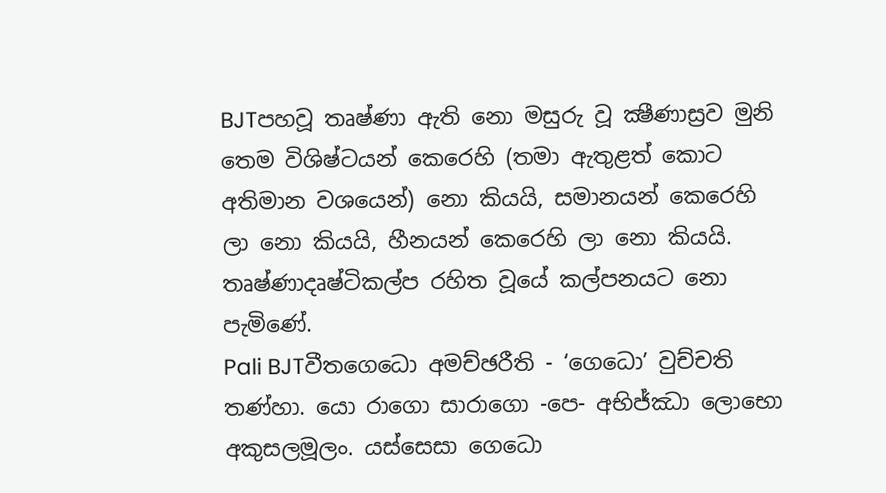BJTපහවූ තෘෂ්ණා ඇති නො මසුරු වූ ක්‍ෂීණාස්‍රව මුනි තෙම විශිෂ්ටයන් කෙරෙහි (තමා ඇතුළත් කොට අතිමාන වශයෙන්) නො කියයි, සමානයන් කෙරෙහි ලා නො කියයි, හීනයන් කෙරෙහි ලා නො කියයි. තෘෂ්ණාදෘෂ්ටිකල්ප රහිත වූයේ කල්පනයට නො පැමිණේ.
Pali BJTවීතගෙධො අමච්ඡරීති - ‘ගෙධො’ වුච්චති තණ්හා. යො රාගො සාරාගො -පෙ- අභිජ්ඣා ලොභො අකුසලමූලං. යස්සෙසා ගෙධො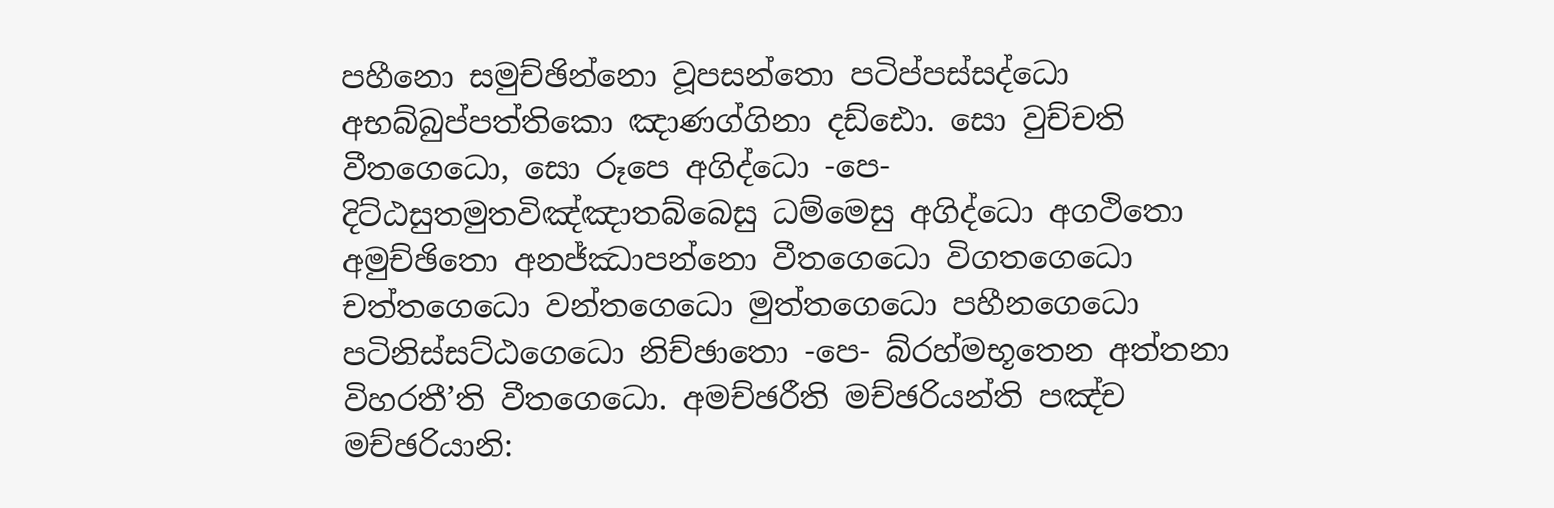පහීනො සමුච්ඡින්නො වූපසන්තො පටිප්පස්සද්ධො අභබ්බුප්පත්තිකො ඤාණග්ගිනා දඩ්ඪො. සො වුච්චති වීතගෙධො, සො රූපෙ අගිද්ධො -පෙ- දිට්ඨසුතමුතවිඤ්ඤාතබ්බෙසු ධම්මෙසු අගිද්ධො අගථිතො අමුච්ඡිතො අනජ්ඣාපන්නො වීතගෙධො විගතගෙධො චත්තගෙධො වන්තගෙධො මුත්තගෙධො පහීනගෙධො පටිනිස්සට්ඨගෙධො නිච්ඡාතො -පෙ- බ්රහ්මභූතෙන අත්තනා විහරතී’ති වීතගෙධො. අමච්ඡරීති මච්ඡරියන්ති පඤ්ච මච්ඡරියානි: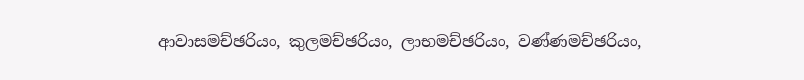ආවාසමච්ඡරියං, කුලමච්ඡරියං, ලාභමච්ඡරියං, වණ්ණමච්ඡරියං,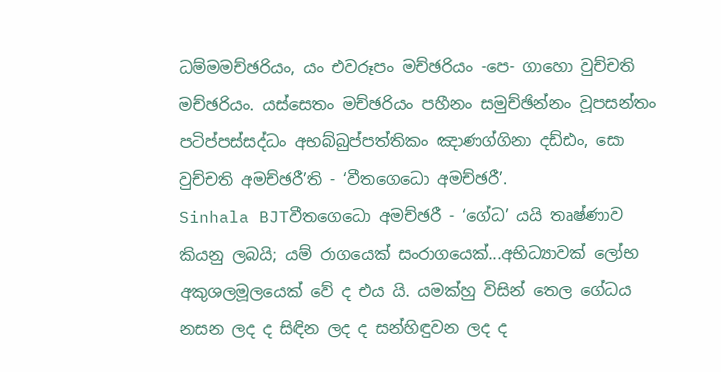ධම්මමච්ඡරියං, යං එවරූපං මච්ඡරියං -පෙ- ගාහො වුච්චති මච්ඡරියං. යස්සෙතං මච්ඡරියං පහීනං සමුච්ඡින්නං වූපසන්තං පටිප්පස්සද්ධං අභබ්බුප්පත්තිකං ඤාණග්ගිනා දඩ්ඪං, සො වුච්චති අමච්ඡරී’ති - ‘වීතගෙධො අමච්ඡරී’.
Sinhala BJTවීතගෙධො අමච්ඡරී - ‘ගේධ’ යයි තෘෂ්ණාව කියනු ලබයි; යම් රාගයෙක් සංරාගයෙක්...අභිධ්‍යාවක් ලෝභ අකුශලමූලයෙක් වේ ද එය යි. යමක්හු විසින් තෙල ගේධය නසන ලද ද සිඳින ලද ද සන්හිඳුවන ලද ද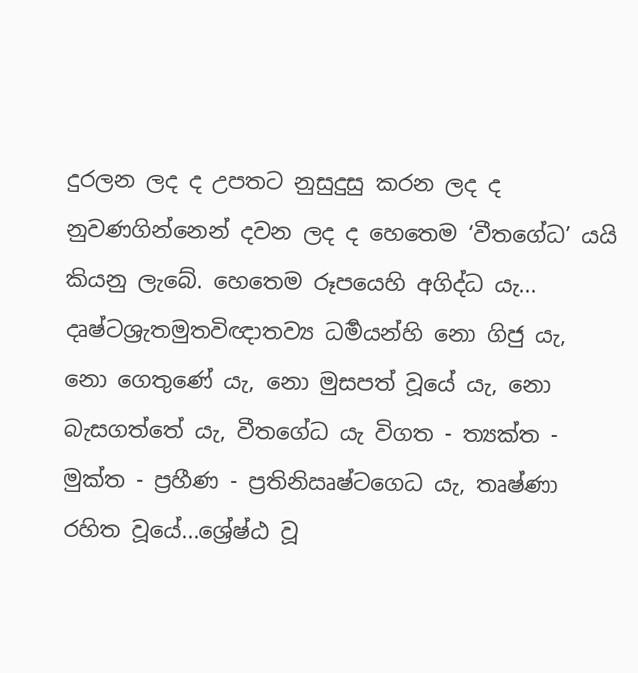දුරලන ලද ද උපතට නුසුදුසු කරන ලද ද නුවණගින්නෙන් දවන ලද ද හෙතෙම ‘වීතගේධ’ යයි කියනු ලැබේ. හෙතෙම රූපයෙහි අගිද්ධ යැ... දෘෂ්ටශ්‍රැතමුතවිඥාතව්‍ය ධර්‍මයන්හි නො ගිජු යැ, නො ගෙතුණේ යැ, නො මුසපත් වූයේ යැ, නො බැසගත්තේ යැ, වීතගේධ යැ විගත - ත්‍යක්ත - මුක්ත - ප්‍රහීණ - ප්‍රතිනිඍෂ්ටගෙධ යැ, තෘෂ්ණා රහිත වූයේ...ශ්‍රේෂ්ඨ වූ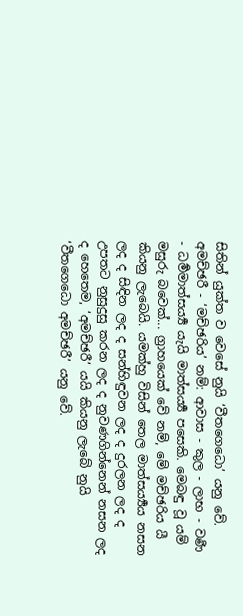සිතින් යුක්ත ව වෙසේ නුයි ‘වීතගෙධො’ යනු වේ. අමච්ඡරී - ‘මච්ඡරිය’ නම්: ආවාස - කුල - ලාභ - වර්‍ණ - ධර්‍මමාත්සර්‍ය්‍ය යැයි මාත්සර්‍ය්‍ය පසෙකි. මෙබඳු වූ යම් මසුරු බවෙක්... ග්‍රාහයෙක් වේ නම්, මේ මච්ඡරිය යී කියනු ලැබෙයි. යමක්හු විසින් තෙල මාත්සර්‍ය්‍යය නසන ලද ද සිඳින ලද ද සන්හිඳුවන ලද ද දුරලන ලද ද උපතට නුසුදුසු කරන ලද ද නුවණගින්නෙන් නසන ලද ද හෙතෙම, ‘අමච්ඡරී’ යයි කියනු ලැබේ නුයි ‘වීතගෙධො අමච්ඡරී’ යනු වේ.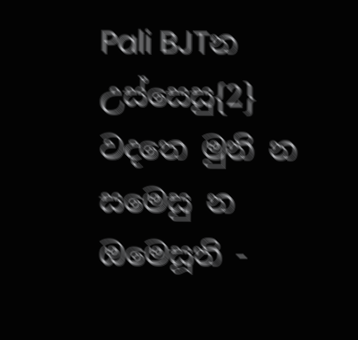Pali BJTන උස්සෙසු{2} වදතෙ මුනි න සමෙසු න ඔමෙසූති -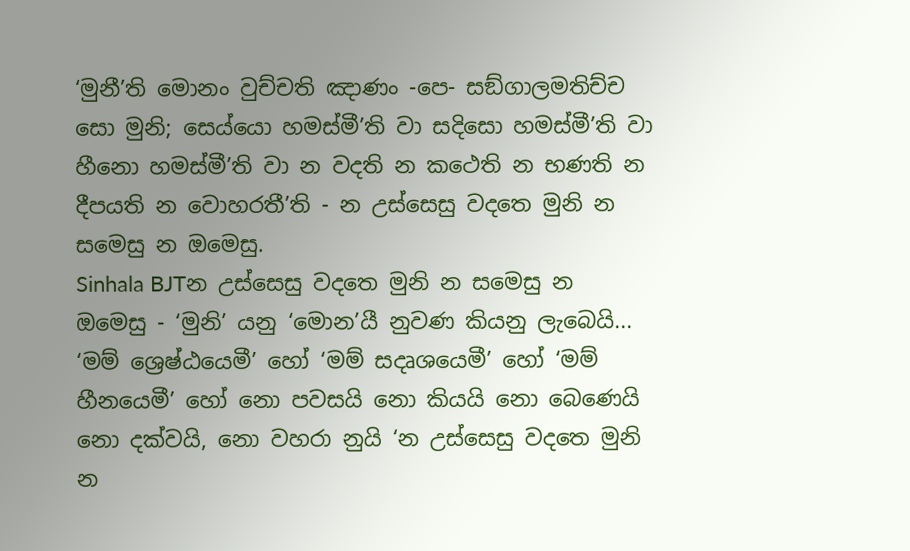‘මුනී’ති මොනං වුච්චති ඤාණං -පෙ- සඞ්ගාලමතිච්ච සො මුනි; සෙය්යො හමස්මී’ති වා සදිසො හමස්මී’ති වා හීනො හමස්මී’ති වා න වදති න කථෙති න භණති න දීපයති න වොහරතී’ති - න උස්සෙසු වදතෙ මුනි න සමෙසු න ඔමෙසු.
Sinhala BJTන උස්සෙසු වදතෙ මුනි න සමෙසු න ඔමෙසු - ‘මුනි’ යනු ‘මොන’යී නුවණ කියනු ලැබෙයි... ‘මම් ශ්‍රෙෂ්ඨයෙමී’ හෝ ‘මම් සදෘශයෙමී’ හෝ ‘මම් හීනයෙමී’ හෝ නො පවසයි නො කියයි නො බෙණෙයි නො දක්වයි, නො වහරා නුයි ‘න උස්සෙසු වදතෙ මුනි න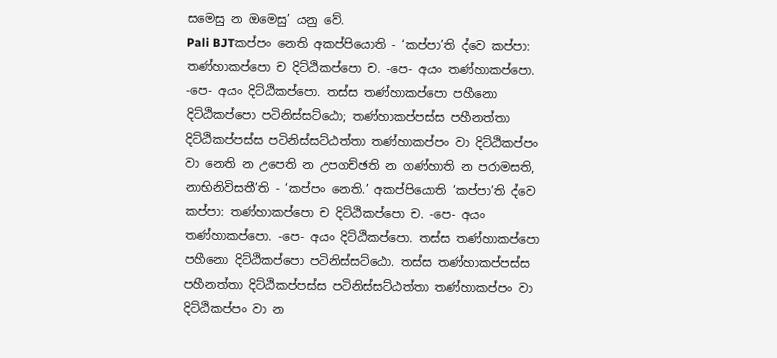සමෙසු න ඔමෙසු’ යනු වේ.
Pali BJTකප්පං නෙති අකප්පියොති - ‘කප්පා’ති ද්වෙ කප්පා: තණ්හාකප්පො ච දිට්ඨිකප්පො ච. -පෙ- අයං තණ්හාකප්පො. -පෙ- අයං දිට්ඨිකප්පො. තස්ස තණ්හාකප්පො පහීනො දිට්ඨිකප්පො පටිනිස්සට්ඨො; තණ්හාකප්පස්ස පහීනත්තා දිට්ඨිකප්පස්ස පටිනිස්සට්ඨත්තා තණ්හාකප්පං වා දිට්ඨිකප්පං වා නෙති න උපෙති න උපගච්ඡති න ගණ්හාති න පරාමසති, නාභිනිවිසතී’ති - ‘කප්පං නෙති.’ අකප්පියොති ‘කප්පා’ති ද්වෙ කප්පා: තණ්හාකප්පො ච දිට්ඨිකප්පො ච. -පෙ- අයං තණ්හාකප්පො. -පෙ- අයං දිට්ඨිකප්පො. තස්ස තණ්හාකප්පො පහීනො දිට්ඨිකප්පො පටිනිස්සට්ඨො. තස්ස තණ්හාකප්පස්ස පහීනත්තා දිට්ඨිකප්පස්ස පටිනිස්සට්ඨත්තා තණ්හාකප්පං වා දිට්ඨිකප්පං වා න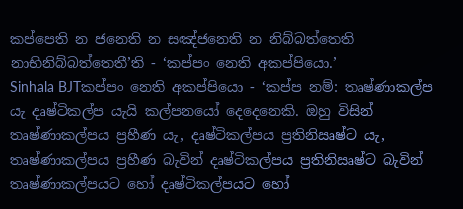කප්පෙති න ජනෙති න සඤ්ජනෙති න නිබ්බත්තෙති නාභිනිබ්බත්තෙතී’ති - ‘කප්පං නෙති අකප්පියො.’
Sinhala BJTකප්පං නෙති අකප්පියො - ‘කප්ප නම්: තෘෂ්ණාකල්ප යැ දෘෂ්ටිකල්ප යැයි කල්පනයෝ දෙදෙනෙකි. ඔහු විසින් තෘෂ්ණාකල්පය ප්‍රහීණ යැ, දෘෂ්ටිකල්පය ප්‍රතිනිඍෂ්ට යැ, තෘෂ්ණාකල්පය ප්‍රහීණ බැවින් දෘෂ්ටිකල්පය ප්‍රතිනිඍෂ්ට බැවින් තෘෂ්ණාකල්පයට හෝ දෘෂ්ටිකල්පයට හෝ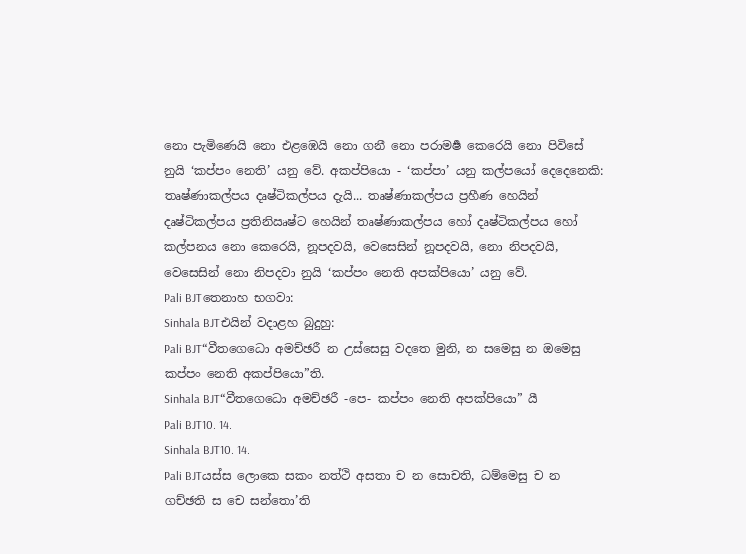නො පැමිණෙයි නො එළඹෙයි නො ගනී නො පරාමර්‍ෂ කෙරෙයි නො පිවිසේ නුයි ‘කප්පං නෙති’ යනු වේ. අකප්පියො - ‘කප්පා’ යනු කල්පයෝ දෙදෙනෙකි: තෘෂ්ණාකල්පය දෘෂ්ටිකල්පය දැයි... තෘෂ්ණාකල්පය ප්‍රහීණ හෙයින් දෘෂ්ටිකල්පය ප්‍රතිනිඍෂ්ට හෙයින් තෘෂ්ණාකල්පය හෝ දෘෂ්ටිකල්පය හෝ කල්පනය නො කෙරෙයි, නූපදවයි, වෙසෙසින් නූපදවයි, නො නිපදවයි, වෙසෙසින් නො නිපදවා නුයි ‘කප්පං නෙති අපක්පියො’ යනු වේ.
Pali BJTතෙනාහ භගවා:
Sinhala BJTඑයින් වදාළහ බුදුහු:
Pali BJT“වීතගෙධො අමච්ඡරී න උස්සෙසු වදතෙ මුනි, න සමෙසු න ඔමෙසු කප්පං නෙති අකප්පියො”ති.
Sinhala BJT“වීතගෙධො අමච්ඡරී -පෙ- කප්පං නෙති අපක්පියො” යී
Pali BJT10. 14.
Sinhala BJT10. 14.
Pali BJTයස්ස ලොකෙ සකං නත්ථි අසතා ච න සොචති, ධම්මෙසු ච න ගච්ඡති ස චෙ සන්තො’ති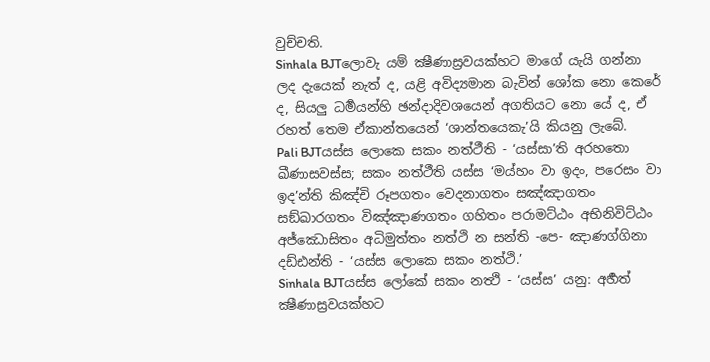වුච්චති.
Sinhala BJTලොවැ යම් ක්‍ෂීණාස්‍රවයක්හට මාගේ යැයි ගන්නා ලද දැයෙක් නැත් ද, යළි අවිද්‍යමාන බැවින් ශෝක නො කෙරේ ද, සියලු ධර්‍මයන්හි ඡන්දාදිවශයෙන් අගතියට නො යේ ද, ඒ රහත් තෙම ඒකාන්තයෙන් ‘ශාන්තයෙකැ’යි කියනු ලැබේ.
Pali BJTයස්ස ලොකෙ සකං නත්ථීති - ‘යස්සා’ති අරහතො ඛීණාසවස්ස; සකං නත්ථීති යස්ස ‘මය්හං වා ඉදං, පරෙසං වා ඉද’න්ති කිඤ්චි රූපගතං වෙදනාගතං සඤ්ඤාගතං සඞ්ඛාරගතං විඤ්ඤාණගතං ගහිතං පරාමට්ඨං අභිනිවිට්ඨං අජ්ඣොසිතං අධිමුත්තං නත්ථි න සන්ති -පෙ- ඤාණග්ගිනා දඩ්ඪන්ති - ‘යස්ස ලොකෙ සකං නත්ථි.’
Sinhala BJTයස්ස ලෝකේ සකං නත්‍ථි - ‘යස්ස’ යනු: අර්‍හත් ක්‍ෂීණාස්‍රවයක්හට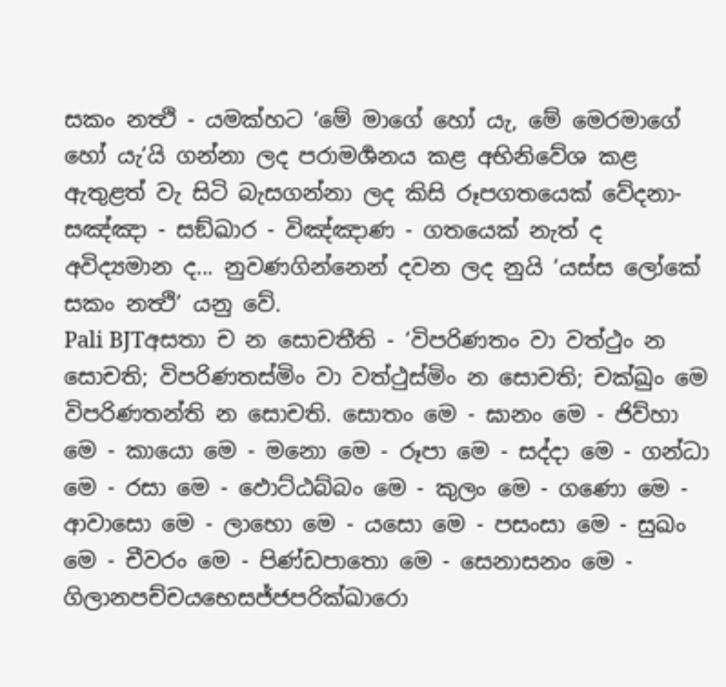සකං නත්‍ථි - යමක්හට ‘මේ මාගේ හෝ යැ, මේ මෙරමාගේ හෝ යැ’යි ගන්නා ලද පරාමර්‍ශනය කළ අභිනිවේශ කළ ඇතුළත් වැ සිටි බැසගන්නා ලද කිසි රූපගතයෙක් වේදනා-සඤ්ඤා - සඞ්ඛාර - විඤ්ඤාණ - ගතයෙක් නැත් ද අවිද්‍යමාන ද... නුවණගින්නෙන් දවන ලද නුයි ‘යස්ස ලෝකේ සකං නත්‍ථි’ යනු වේ.
Pali BJTඅසතා ච න සොචතීති - ‘විපරිණතං වා වත්ථුං න සොචති; විපරිණතස්මිං වා වත්ථුස්මිං න සොචති; චක්ඛුං මෙ විපරිණතන්ති න සොචති. සොතං මෙ - ඝානං මෙ - ජිව්හා මෙ - කායො මෙ - මනො මෙ - රූපා මෙ - සද්දා මෙ - ගන්ධා මෙ - රසා මෙ - ඵොට්ඨබ්බං මෙ - කුලං මෙ - ගණො මෙ - ආවාසො මෙ - ලාභො මෙ - යසො මෙ - පසංසා මෙ - සුඛං මෙ - චීවරං මෙ - පිණ්ඩපාතො මෙ - සෙනාසනං මෙ - ගිලානපච්චයභෙසජ්ජපරික්ඛාරො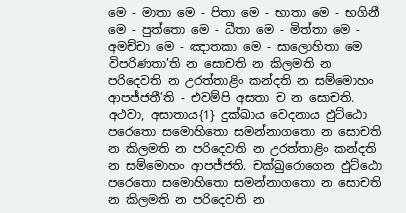මෙ - මාතා මෙ - පිතා මෙ - භාතා මෙ - භගිනී මෙ - පුත්තො මෙ - ධීතා මෙ - මිත්තා මෙ - අමච්චා මෙ - ඤාතකා මෙ - සාලොහිතා මෙ විපරිණතා’ති න සොචති න කිලමති න පරිදෙවති න උරත්තාළිං කන්දති න සම්මොහං ආපජ්ජතී’ති - එවම්පි අසතා ච න සොචති. අථවා, අසාතාය{1} දුක්ඛාය වෙදනාය ඵුට්ඨො පරෙතො සමොහිතො සමන්නාගතො න සොචති න කිලමති න පරිදෙවති න උරත්තාළිං කන්දති න සම්මොහං ආපජ්ජති. චක්ඛුරොගෙන ඵුට්ඨො පරෙතො සමොහිතො සමන්නාගතො න සොචති න කිලමති න පරිදෙවති න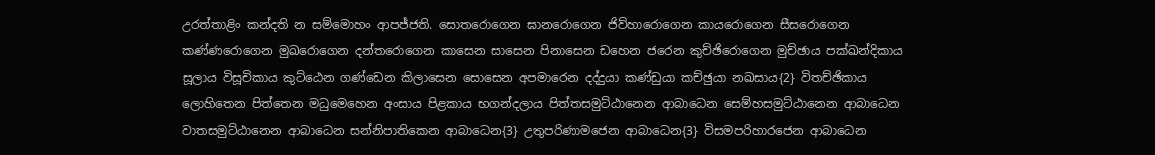උරත්තාළිං කන්දති න සම්මොහං ආපජ්ජති. සොතරොගෙන ඝානරොගෙන ජිව්හාරොගෙන කායරොගෙන සීසරොගෙන කණ්ණරොගෙන මුඛරොගෙන දන්තරොගෙන කාසෙන සාසෙන පිනාසෙන ඩහෙන ජරෙන කුච්ඡිරොගෙන මුච්ඡාය පක්ඛන්දිකාය සූලාය විසූචිකාය කුට්ඨෙන ගණ්ඩෙන කිලාසෙන සොසෙන අපමාරෙන දද්දුයා කණ්ඩුයා කච්ඡුයා නඛසාය{2} විතච්ඡිකාය ලොහිතෙන පිත්තෙන මධුමෙහෙන අංසාය පිළකාය භගන්දලාය පිත්තසමුට්ඨානෙන ආබාධෙන සෙම්හසමුට්ඨානෙන ආබාධෙන වාතසමුට්ඨානෙන ආබාධෙන සන්නිපාතිකෙන ආබාධෙන{3} උතුපරිණාමජෙන ආබාධෙන{3} විසමපරිහාරජෙන ආබාධෙන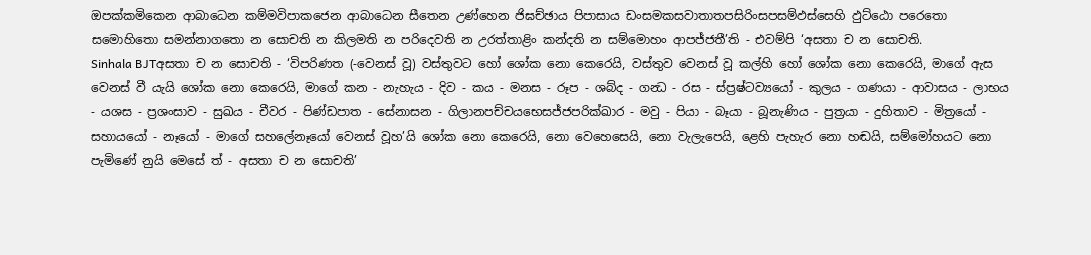ඔපක්කමිකෙන ආබාධෙන කම්මවිපාකජෙන ආබාධෙන සීතෙන උණ්හෙන ජිඝච්ඡාය පිපාසාය ඩංසමකසවාතාතපසිරිංසපසම්ඵස්සෙහි ඵුට්ඨො පරෙතො සමොහිතො සමන්නාගතො න සොචති න කිලමති න පරිදෙවති න උරත්තාළිං කන්දති න සම්මොහං ආපජ්ජතී’ති - එවම්පි ‘අසතා ච න සොචති.
Sinhala BJTඅසතා ච න සොචති - ‘විපරිණත (-වෙනස් වූ) වස්තුවට හෝ ශෝක නො කෙරෙයි, වස්තුව වෙනස් වූ කල්හි හෝ ශෝක නො කෙරෙයි, මාගේ ඇස වෙනස් වී යැයි ශෝක නො කෙරෙයි, මාගේ කන - නැහැය - දිව - කය - මනස - රූප - ශබ්ද - ගන්‍ධ - රස - ස්ප්‍රෂ්ටව්‍යයෝ - කුලය - ගණයා - ආවාසය - ලාභය - යශස - ප්‍රශංසාව - සුඛය - චීවර - පිණ්ඩපාත - සේනාසන - ගිලානපච්චයභෙසජ්ජපරික්ඛාර - මවු - පියා - බෑයා - බූනැණිය - පුත්‍රයා - දුහිතාව - මිත්‍රයෝ - සහායයෝ - නෑයෝ - මාගේ සහලේනෑයෝ වෙනස් වූහ’යි ශෝක නො කෙරෙයි, නො වෙහෙසෙයි, නො වැලැපෙයි, ළෙහි පැහැර නො හඬයි, සම්මෝහයට නො පැමිණේ නුයි මෙසේ ත් - අසතා ච න සොචති’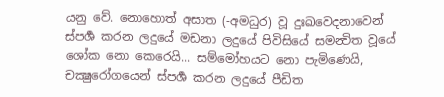යනු වේ. නොහොත් අසාත (-අමධුර) වූ දුඃඛවෙදනාවෙන් ස්පර්‍ශ කරන ලදුයේ මඩනා ලදුයේ පිවිසියේ සමන්‍විත වූයේ ශෝක නො කෙරෙයි... සම්මෝහයට නො පැමිණෙයි, චක්‍ෂුරෝගයෙන් ස්පර්‍ශ කරන ලදුයේ පීඩිත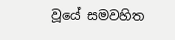වූයේ සමවහිත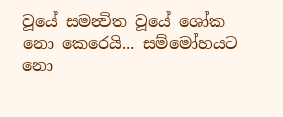වූයේ සමන්‍විත වූයේ ශෝක නො කෙරෙයි... සම්මෝහයට නො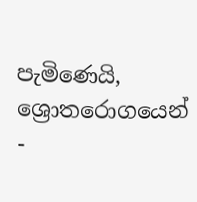පැමිණෙයි, ශ්‍රොතරොගයෙන් -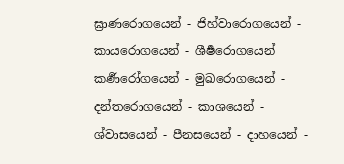ඝ්‍රාණරොගයෙන් - ජිහ්වාරොගයෙන් - කායරොගයෙන් - ශීර්‍ෂරොගයෙන් කර්‍ණරෝගයෙන් - මුඛරොගයෙන් - දන්තරොගයෙන් - කාශයෙන් - ශ්වාසයෙන් - පීනසයෙන් - දාහයෙන් -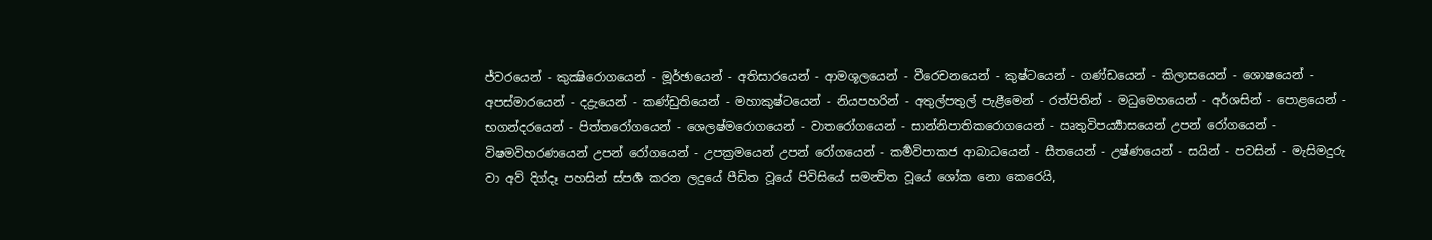ජ්වරයෙන් - කුක්‍ෂිරොගයෙන් - මූර්ඡායෙන් - අතිසාරයෙන් - ආමශූලයෙන් - වීරෙචනයෙන් - කුෂ්ටයෙන් - ගණ්ඩයෙන් - කිලාසයෙන් - ශොෂයෙන් - අපස්මාරයෙන් - දද්‍රැයෙන් - කණ්ඩුතියෙන් - මහාකුෂ්ටයෙන් - නියපහරින් - අතුල්පතුල් පැළීමෙන් - රත්පිතින් - මධුමෙහයෙන් - අර්ශසින් - පොළයෙන් - භගන්දරයෙන් - පිත්තරෝගයෙන් - ශෙලෂ්මරොගයෙන් - වාතරෝගයෙන් - සාන්නිපාතිකරොගයෙන් - ඍතුවිපර්‍ය්‍යාසයෙන් උපන් රෝගයෙන් - විෂමවිහරණයෙන් උපන් රෝගයෙන් - උපක්‍රමයෙන් උපන් රෝගයෙන් - කර්‍මවිපාකජ ආබාධයෙන් - සීතයෙන් - උෂ්ණයෙන් - සයින් - පවසින් - මැසිමදුරු වා අව් දිග්දෑ පහසින් ස්පර්‍ශ කරන ලදුයේ පීඩිත වූයේ පිවිසියේ සමන්‍විත වූයේ ශෝක නො කෙරෙයි,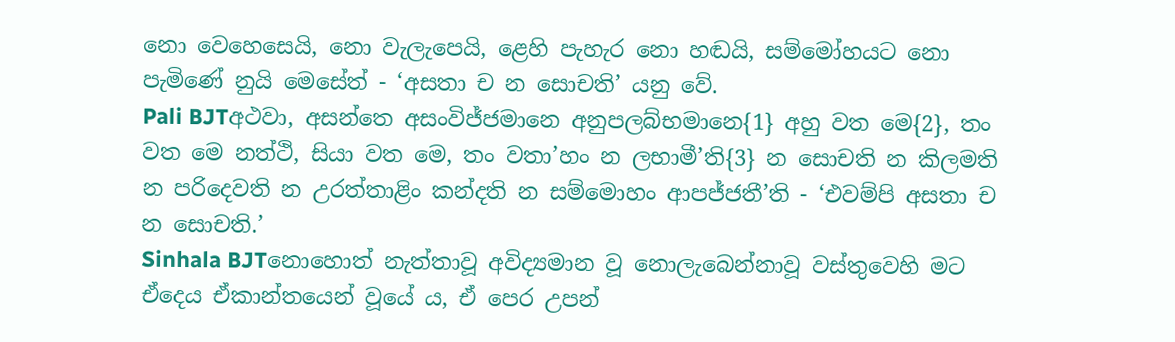නො වෙහෙසෙයි, නො වැලැපෙයි, ළෙහි පැහැර නො හඬයි, සම්මෝහයට නො පැමිණේ නුයි මෙසේත් - ‘අසතා ච න සොචති’ යනු වේ.
Pali BJTඅථවා, අසන්තෙ අසංවිජ්ජමානෙ අනුපලබ්භමානෙ{1} අහු වත මෙ{2}, තං වත මෙ නත්ථි, සියා වත මෙ, තං වතා’හං න ලභාමී’ති{3} න සොචති න කිලමති න පරිදෙවති න උරත්තාළිං කන්දති න සම්මොහං ආපජ්ජතී’ති - ‘එවම්පි අසතා ච න සොචති.’
Sinhala BJTනොහොත් නැත්තාවූ අවිද්‍යමාන වූ නොලැබෙන්නාවූ වස්තුවෙහි මට ඒදෙය ඒකාන්තයෙන් වූයේ ය, ඒ පෙර උපන්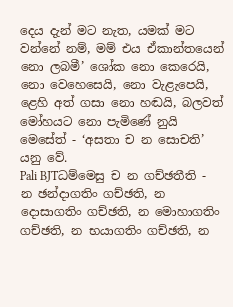දෙය දැන් මට නැත, යමක් මට වන්නේ නම්, මම් එය ඒකාන්තයෙන් නො ලබමී’ ශෝක නො කෙරෙයි, නො වෙහෙසෙයි, නො වැළැපෙයි, ළෙහි අත් ගසා නො හඬයි, බලවත් මෝහයට නො පැමිණේ නුයි මෙසේත් - ‘අසතා ච න සොචති’ යනු වේ.
Pali BJTධම්මෙසු ච න ගච්ඡතීති - න ඡන්දාගතිං ගච්ඡති, න දොසාගතිං ගච්ඡති, න මොහාගතිං ගච්ඡති, න භයාගතිං ගච්ඡති, න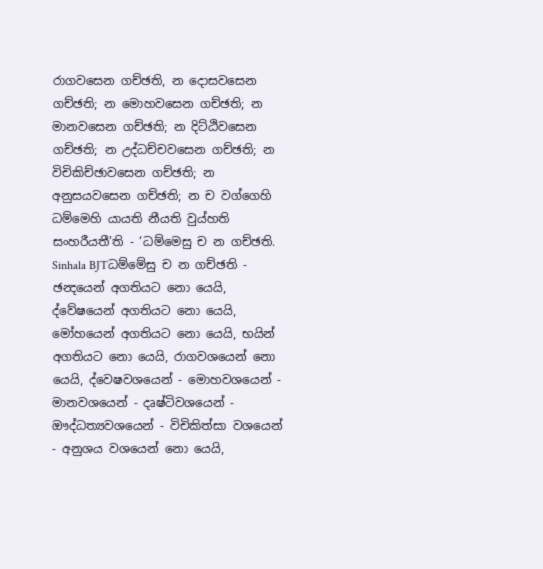රාගවසෙන ගච්ඡති, න දොසවසෙන ගච්ඡති; න මොහවසෙන ගච්ඡති; න මානවසෙන ගච්ඡති; න දිට්ඨිවසෙන ගච්ඡති; න උද්ධච්චවසෙන ගච්ඡති; න විචිකිච්ඡාවසෙන ගච්ඡති; න අනුසයවසෙන ගච්ඡති; න ච වග්ගෙහි ධම්මෙහි යායති නීයති වුය්හති සංහරීයතී’ති - ‘ධම්මෙසු ච න ගච්ඡති.
Sinhala BJTධම්මේසු ච න ගච්ඡති - ඡන්‍දයෙන් අගතියට නො යෙයි, ද්වේෂයෙන් අගතියට නො යෙයි, මෝහයෙන් අගතියට නො යෙයි, භයින් අගතියට නො යෙයි, රාගවශයෙන් නො යෙයි, ද්වෙෂවශයෙන් - මොහවශයෙන් - මානවශයෙන් - දෘෂ්ටිවශයෙන් - ඖද්ධත්‍යවශයෙන් - විචිකිත්සා වශයෙන් - අනුශය වශයෙන් නො යෙයි,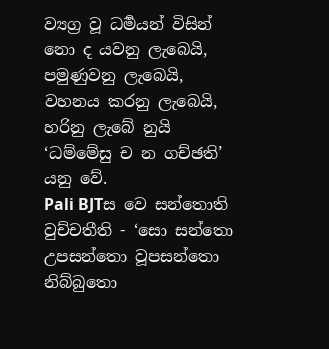ව්‍යග්‍ර වූ ධර්‍මයන් විසින් නො ද යවනු ලැබෙයි, පමුණුවනු ලැබෙයි, වහනය කරනු ලැබෙයි, හරිනු ලැබේ නුයි ‘ධම්මේසු ච න ගච්ඡති’ යනු වේ.
Pali BJTස වෙ සන්තොති වුච්චතීති - ‘සො සන්තො උපසන්තො වූපසන්තො නිබ්බුතො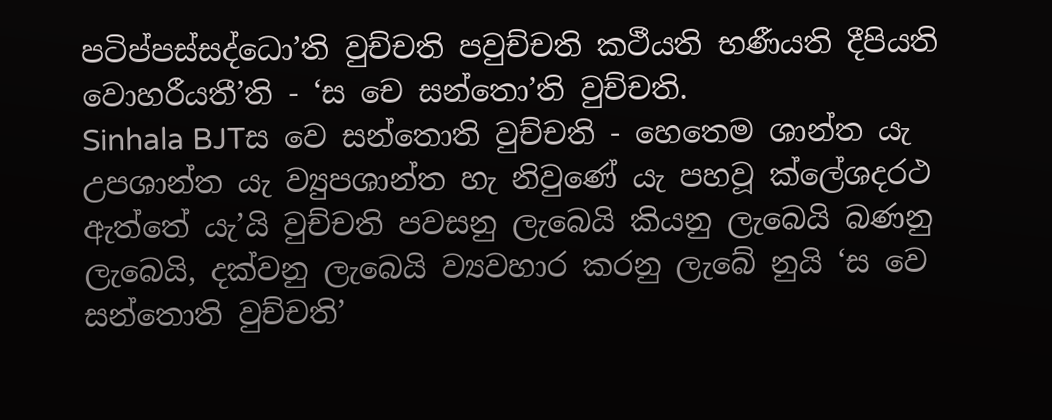පටිප්පස්සද්ධො’ති වුච්චති පවුච්චති කථීයති භණීයති දීපියති වොහරීයතී’ති - ‘ස චෙ සන්තො’ති වුච්චති.
Sinhala BJTස වෙ සන්තොති වුච්චති - හෙතෙම ශාන්ත යැ උපශාන්ත යැ ව්‍යුපශාන්ත හැ නිවුණේ යැ පහවූ ක්ලේශදරථ ඇත්තේ යැ’යි වුච්චති පවසනු ලැබෙයි කියනු ලැබෙයි බණනු ලැබෙයි, දක්වනු ලැබෙයි ව්‍යවහාර කරනු ලැබේ නුයි ‘ස වෙ සන්තොති වුච්චති’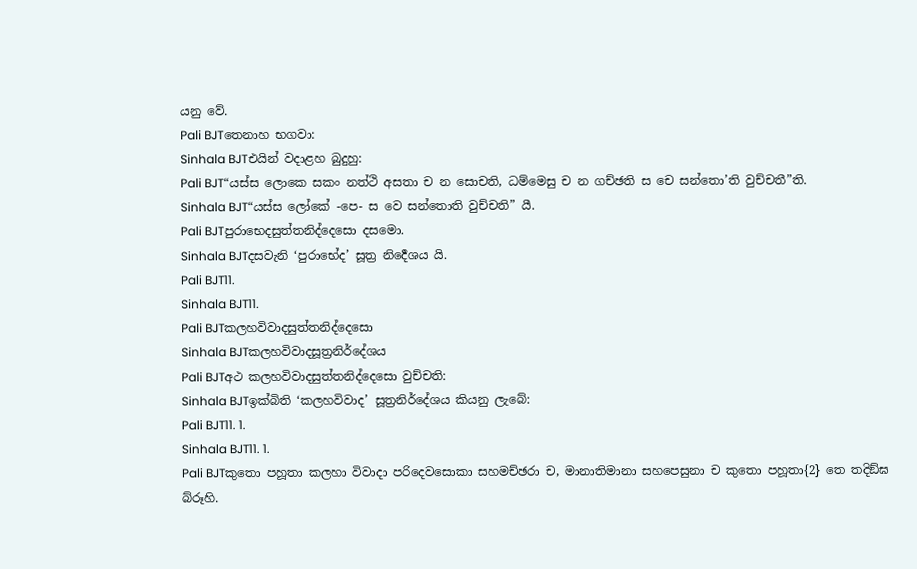යනු වේ.
Pali BJTතෙනාහ භගවා:
Sinhala BJTඑයින් වදාළහ බුදුහු:
Pali BJT“යස්ස ලොකෙ සකං නත්ථි අසතා ච න සොචති, ධම්මෙසු ච න ගච්ඡති ස චෙ සන්තො’ති වුච්චතී”ති.
Sinhala BJT“යස්ස ලෝකේ -පෙ- ස වෙ සන්තොති වුච්චති” යී.
Pali BJTපුරාභෙදසුත්තනිද්දෙසො දසමො.
Sinhala BJTදසවැනි ‘පුරාභේද’ සූත්‍ර නිර්‍දෙශය යි.
Pali BJT11.
Sinhala BJT11.
Pali BJTකලහවිවාදසුත්තනිද්දෙසො
Sinhala BJTකලහවිවාදසූත්‍රනිර්දේශය
Pali BJTඅථ කලහවිවාදසුත්තනිද්දෙසො වුච්චති:
Sinhala BJTඉක්බිති ‘කලහවිවාද’ සූත්‍රනිර්දේශය කියනු ලැබේ:
Pali BJT11. 1.
Sinhala BJT11. 1.
Pali BJTකුතො පහූතා කලහා විවාදා පරිදෙවසොකා සහමච්ඡරා ච, මානාතිමානා සහපෙසුනා ච කුතො පහූතා{2} තෙ තදිඞ්ඝ බ්රූහි.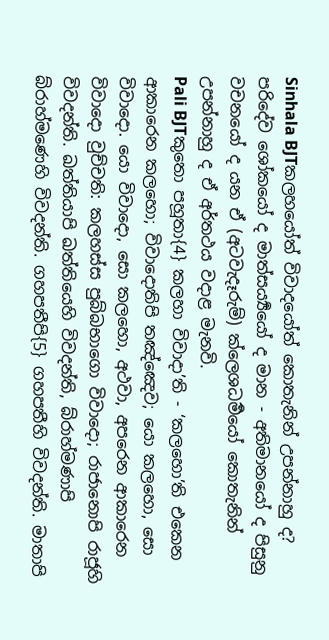Sinhala BJTකලහයෝත් විවාදයෝත් කොතැනින් උපන්නාහු ද? පරිදේව ශෝකයෝ ද මාත්සර්‍ය්‍යයෝ ද මාන - අතිමානයෝ ද පිසුනු වචනයෝ ද යන ඒ (අටවැදෑරුම්) ක්ලෙශධර්‍මයෝ කොතැනින් උපන්නාහු ද ඒ අර්තථය වදාළ මැනවි.
Pali BJTකුතො පහූතා{4} කලහා විවාදා’ති - ‘කලහො’ති එකෙන ආකාරෙන කලහො; විවාදොතිපි තඤ්ඤෙව; යො කලහො, සො විවාදො. යො විවාදො, සො කලහො, අථවා, අපරෙන ආකාරෙන විවාදො වුච්චති: කලහස්ස පුබ්බභාගො විවාදො; රාජානොපි රාජූහි විවදන්ති. ඛත්තියාපි ඛත්තියෙහි විවදන්ති, බ්රාහ්මණාපි බ්රාහ්මණෙහි විවදන්ති. ගහපතීපි{5} ගහපතීහි විවදන්ති. මාතාපි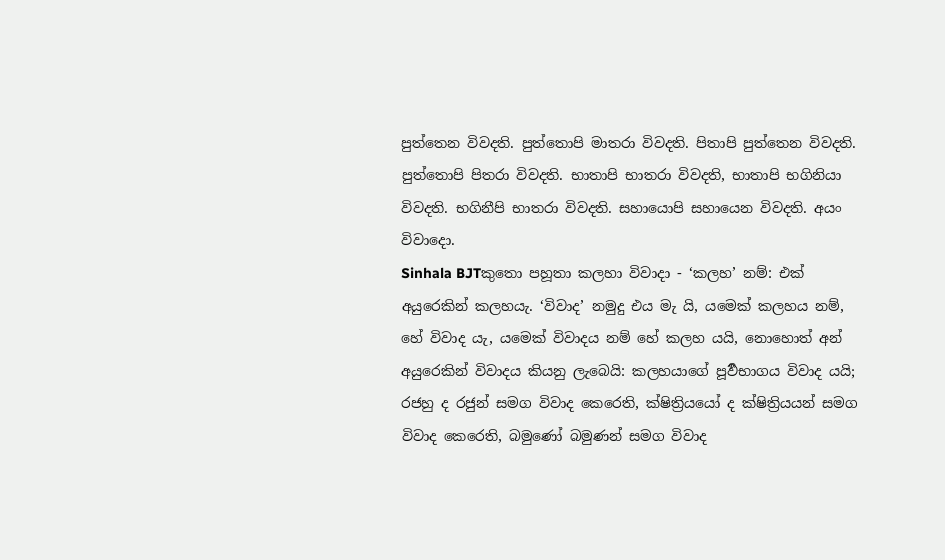පුත්තෙන විවදති. පුත්තොපි මාතරා විවදති. පිතාපි පුත්තෙන විවදති. පුත්තොපි පිතරා විවදති. භාතාපි භාතරා විවදති, භාතාපි භගිනියා විවදති. භගිනීපි භාතරා විවදති. සහායොපි සහායෙන විවදති. අයං විවාදො.
Sinhala BJTකුතො පහූතා කලහා විවාදා - ‘කලහ’ නම්: එක් අයුරෙකින් කලහයැ. ‘විවාද’ නමුදු එය මැ යි, යමෙක් කලහය නම්, හේ විවාද යැ, යමෙක් විවාදය නම් හේ කලහ යයි, නොහොත් අන් අයුරෙකින් විවාදය කියනු ලැබෙයි: කලහයාගේ පූර්‍වභාගය විවාද යයි; රජහු ද රජුන් සමග විවාද කෙරෙති, ක්ෂිත්‍රියයෝ ද ක්ෂිත්‍රියයන් සමග විවාද කෙරෙති, බමුණෝ බමුණන් සමග විවාද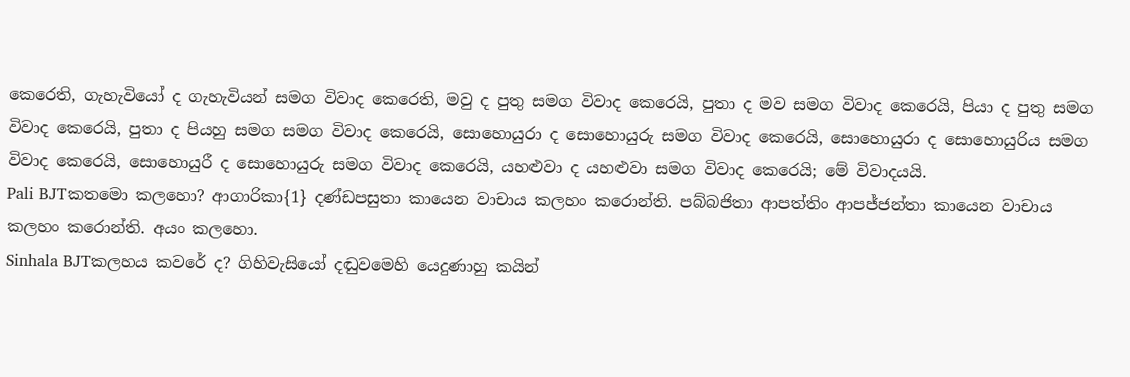කෙරෙති, ගැහැවියෝ ද ගැහැවියන් සමග විවාද කෙරෙති, මවු ද පුතු සමග විවාද කෙරෙයි, පුතා ද මව සමග විවාද කෙරෙයි, පියා ද පුතු සමග විවාද කෙරෙයි, පුතා ද පියහු සමග සමග විවාද කෙරෙයි, සොහොයුරා ද සොහොයුරු සමග විවාද කෙරෙයි, සොහොයුරා ද සොහොයුරිය සමග විවාද කෙරෙයි, සොහොයුරී ද සොහොයුරු සමග විවාද කෙරෙයි, යහළුවා ද යහළුවා සමග විවාද කෙරෙයි; මේ විවාදයයි.
Pali BJTකතමො කලහො? ආගාරිකා{1} දණ්ඩපසුතා කායෙන වාචාය කලහං කරොන්ති. පබ්බජිතා ආපත්තිං ආපජ්ජන්තා කායෙන වාචාය කලහං කරොන්ති. අයං කලහො.
Sinhala BJTකලහය කවරේ ද? ගිහිවැසියෝ දඬුවමෙහි යෙදුණාහු කයින්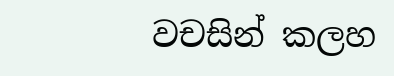වචසින් කලහ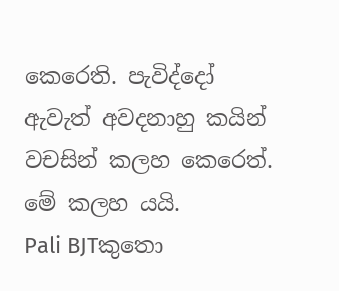කෙරෙති. පැවිද්දෝ ඇවැත් අවදනාහු කයින් වචසින් කලහ කෙරෙත්. මේ කලහ යයි.
Pali BJTකුතො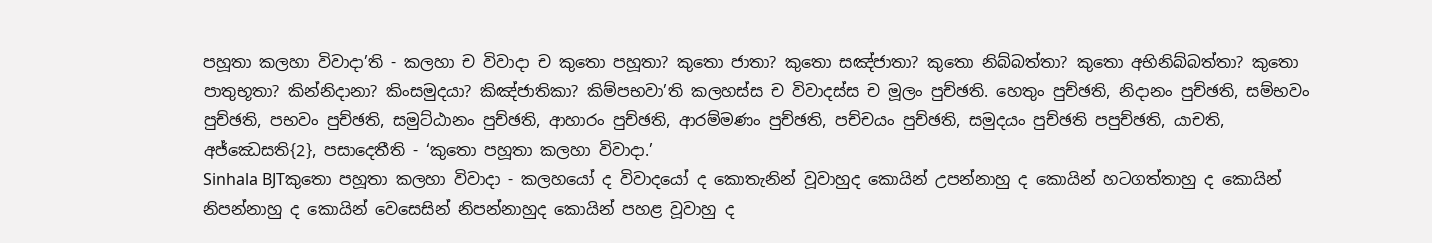පහූතා කලහා විවාදා’ති - කලහා ච විවාදා ච කුතො පහූතා? කුතො ජාතා? කුතො සඤ්ජාතා? කුතො නිබ්බත්තා? කුතො අභිනිබ්බත්තා? කුතො පාතුභූතා? කින්නිදානා? කිංසමුදයා? කිඤ්ජාතිකා? කිම්පභවා’ති කලහස්ස ච විවාදස්ස ච මූලං පුච්ඡති. හෙතුං පුච්ඡති, නිදානං පුච්ඡති, සම්භවං පුච්ඡති, පභවං පුච්ඡති, සමුට්ඨානං පුච්ඡති, ආහාරං පුච්ඡති, ආරම්මණං පුච්ඡති, පච්චයං පුච්ඡති, සමුදයං පුච්ඡති පපුච්ඡති, යාචති, අජ්ඣෙසති{2}, පසාදෙතීති - ‘කුතො පහූතා කලහා විවාදා.’
Sinhala BJTකුතො පහූතා කලහා විවාදා - කලහයෝ ද විවාදයෝ ද කොතැනින් වූවාහුද කොයින් උපන්නාහු ද කොයින් හටගත්තාහු ද කොයින් නිපන්නාහු ද කොයින් වෙසෙසින් නිපන්නාහුද කොයින් පහළ වූවාහු ද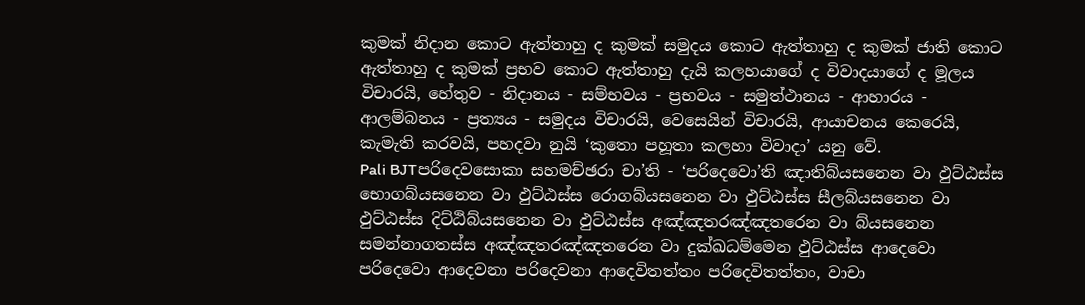කුමක් නිදාන කොට ඇත්තාහු ද කුමක් සමුදය කොට ඇත්තාහු ද කුමක් ජාති කොට ඇත්තාහු ද කුමක් ප්‍රභව කොට ඇත්තාහු දැයි කලහයාගේ ද විවාදයාගේ ද මූලය විචාරයි, හේතුව - නිදානය - සම්භවය - ප්‍රභවය - සමුත්ථානය - ආහාරය - ආලම්බනය - ප්‍රත්‍යය - සමුදය විචාරයි, වෙසෙයින් විචාරයි, ආයාචනය කෙරෙයි, කැමැති කරවයි, පහදවා නුයි ‘කුතො පහූතා කලහා විවාදා’ යනු වේ.
Pali BJTපරිදෙවසොකා සහමච්ඡරා චා’ති - ‘පරිදෙවො’ති ඤාතිබ්යසනෙන වා ඵුට්ඨස්ස භොගබ්යසනෙන වා ඵුට්ඨස්ස රොගබ්යසනෙන වා ඵුට්ඨස්ස සීලබ්යසනෙන වා ඵුට්ඨස්ස දිට්ඨිබ්යසනෙන වා ඵුට්ඨස්ස අඤ්ඤතරඤ්ඤතරෙන වා බ්යසනෙන සමන්නාගතස්ස අඤ්ඤතරඤ්ඤතරෙන වා දුක්ඛධම්මෙන ඵුට්ඨස්ස ආදෙවො පරිදෙවො ආදෙවනා පරිදෙවනා ආදෙවිතත්තං පරිදෙවිතත්තං, වාචා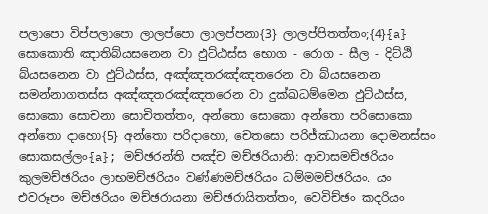පලාපො විප්පලාපො ලාලප්පො ලාලප්පනා{3} ලාලප්පිතත්තං;{4}{a} සොකොති ඤාතිබ්යසනෙන වා ඵුට්ඨස්ස භොග - රොග - සීල - දිට්ඨි බ්යසනෙන වා ඵුට්ඨස්ස, අඤ්ඤතරඤ්ඤතරෙන වා බ්යසනෙන සමන්නාගතස්ස අඤ්ඤතරඤ්ඤතරෙන වා දුක්ඛධම්මෙන ඵුට්ඨස්ස, සොකො සොචනා සොචිතත්තං, අන්තො සොකො අන්තො පරිසොකො අන්තො දාහො{5} අන්තො පරිදාහො, චෙතසො පරිජ්ඣායනා දොමනස්සං සොකසල්ලං{a}; මච්ඡරන්ති පඤ්ච මච්ඡරියානි: ආවාසමච්ඡරියං කුලමච්ඡරියං ලාභමච්ඡරියං වණ්ණමච්ඡරියං ධම්මමච්ඡරියං. යං එවරූපං මච්ඡරියං මච්ඡරායනා මච්ඡරායිතත්තං, වෙවිච්ඡං කදරියං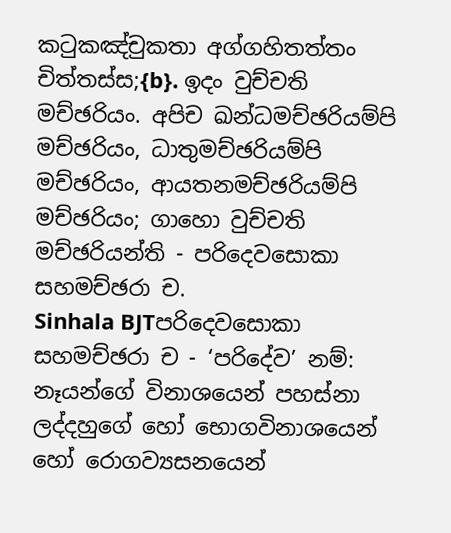කටුකඤ්චුකතා අග්ගහිතත්තං චිත්තස්ස;{b}. ඉදං වුච්චති මච්ඡරියං. අපිච ඛන්ධමච්ඡරියම්පි මච්ඡරියං, ධාතුමච්ඡරියම්පි මච්ඡරියං, ආයතනමච්ඡරියම්පි මච්ඡරියං; ගාහො වුච්චති මච්ඡරියන්ති - පරිදෙවසොකා සහමච්ඡරා ච.
Sinhala BJTපරිදෙවසොකා සහමච්ඡරා ච - ‘පරිදේව’ නම්: නෑයන්ගේ විනාශයෙන් පහස්නා ලද්දහුගේ හෝ භොගවිනාශයෙන් හෝ රොගව්‍යසනයෙන්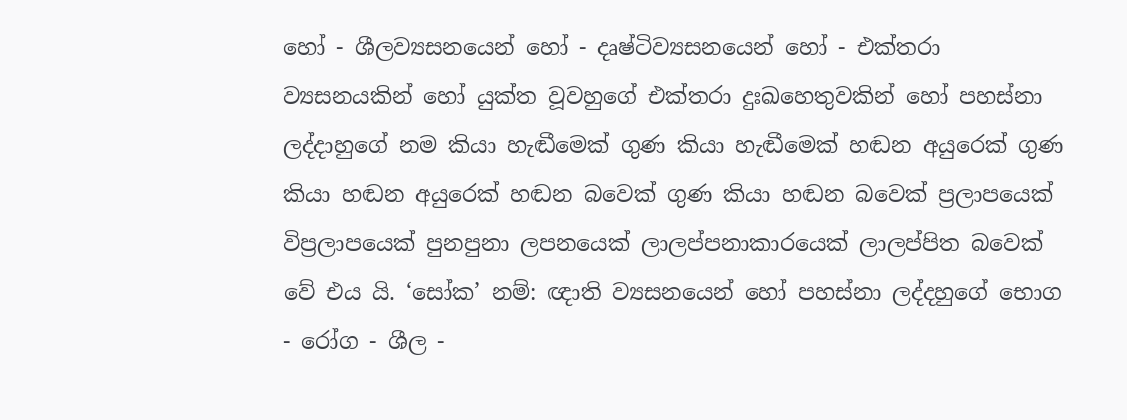හෝ - ශීලව්‍යසනයෙන් හෝ - දෘෂ්ටිව්‍යසනයෙන් හෝ - එක්තරා ව්‍යසනයකින් හෝ යුක්ත වූවහුගේ එක්තරා දුඃඛහෙතුවකින් හෝ පහස්නා ලද්දාහුගේ නම කියා හැඬීමෙක් ගුණ කියා හැඬීමෙක් හඬන අයුරෙක් ගුණ කියා හඬන අයුරෙක් හඬන බවෙක් ගුණ කියා හඬන බවෙක් ප්‍රලාපයෙක් විප්‍රලාපයෙක් පුනපුනා ලපනයෙක් ලාලප්පනාකාරයෙක් ලාලප්පිත බවෙක් වේ එය යි. ‘සෝක’ නම්: ඥාති ව්‍යසනයෙන් හෝ පහස්නා ලද්දහුගේ භොග - රෝග - ශීල -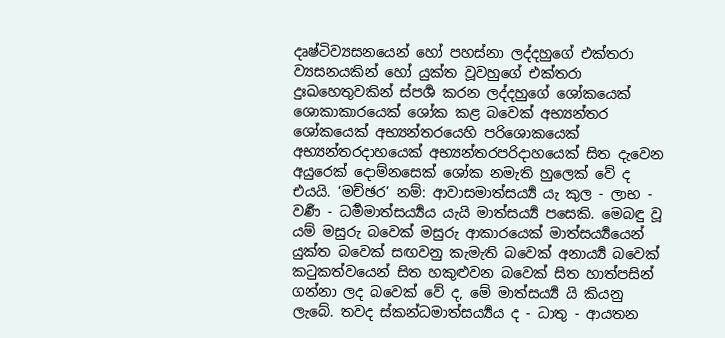දෘෂ්ටිව්‍යසනයෙන් හෝ පහස්නා ලද්දහුගේ එක්තරා ව්‍යසනයකින් හෝ යුක්ත වූවහුගේ එක්තරා දුඃඛහෙතුවකින් ස්පර්‍ශ කරන ලද්දහුගේ ශෝකයෙක් ශොකාකාරයෙක් ශෝක කළ බවෙක් අභ්‍යන්තර ශෝකයෙක් අභ්‍යන්තරයෙහි පරිශොකයෙක් අභ්‍යන්තරදාහයෙක් අභ්‍යන්තරපරිදාහයෙක් සිත දැවෙන අයුරෙක් දොම්නසෙක් ශෝක නමැති හුලෙක් වේ ද එයයි. ‘මච්ඡර’ නම්: ආවාසමාත්සර්‍ය්‍ය යැ කුල - ලාභ - වර්‍ණ - ධර්‍මමාත්සර්‍ය්‍යය යැයි මාත්සර්‍ය්‍ය පසෙකි. මෙබඳු වූ යම් මසුරු බවෙක් මසුරු ආකාරයෙක් මාත්සර්‍ය්‍යයෙන් යුක්ත බවෙක් සඟවනු කැමැති බවෙක් අනාර්‍ය්‍ය බවෙක් කටුකත්වයෙන් සිත හකුළුවන බවෙක් සිත හාත්පසින් ගන්නා ලද බවෙක් වේ ද, මේ මාත්සර්‍ය්‍ය යි කියනු ලැබේ. තවද ස්කන්ධමාත්සර්‍ය්‍යය ද - ධාතු - ආයතන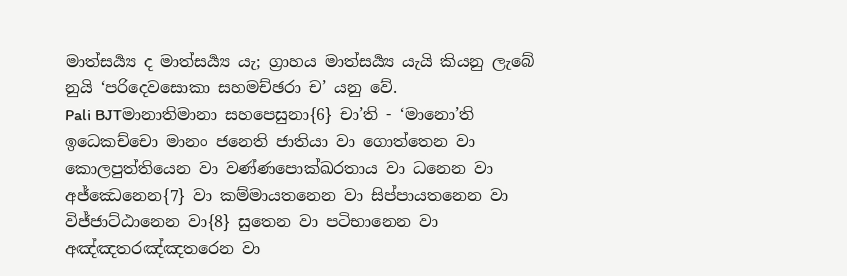මාත්සර්‍ය්‍ය ද මාත්සර්‍ය්‍ය යැ; ග්‍රාහය මාත්සර්‍ය්‍ය යැයි කියනු ලැබේ නුයි ‘පරිදෙවසොකා සහමච්ඡරා ච’ යනු වේ.
Pali BJTමානාතිමානා සහපෙසුනා{6} චා’ති - ‘මානො’ති ඉධෙකච්චො මානං ජනෙති ජාතියා වා ගොත්තෙන වා කොලපුත්තියෙන වා වණ්ණපොක්ඛරතාය වා ධනෙන වා අජ්ඣෙනෙන{7} වා කම්මායතනෙන වා සිප්පායතනෙන වා විජ්ජාට්ඨානෙන වා{8} සුතෙන වා පටිභානෙන වා අඤ්ඤතරඤ්ඤතරෙන වා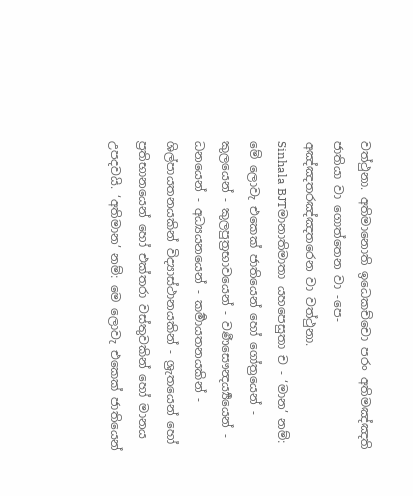වත්ථුනා. අතිමානොති ඉධෙකච්චො පරං අතිමඤ්ඤති ජාතියා වා ගොත්තෙන වා -පෙ- අඤ්ඤතරඤ්ඤතරෙන වා වත්ථුනා.
Sinhala BJTමානාතිමාතා යහපෙසුතා ච - ‘මාන’ නම්: මේ ලොවැ එකෙක් ජාතියෙන් හෝ ගෝත්‍රයෙන් - කුලයෙන් - කුලපුත්‍රභාවයෙන් - වර්‍ණසෞන්‍දර්‍ය්‍යයෙන් - ධනයෙන් - අධ්‍යයනයෙන් - කර්‍මායතනයකින් - ශිල්පායතනයකින් විද්‍යාස්ථානයකින් - ශ්‍රැතයෙන් හෝ ප්‍රතිභානයෙන් හෝ එක්තරා වස්තුවකින් හෝ මානය උපදවයි. ‘අතිමාන’ නම්: මෙ ලොවැ එකෙක් ජාතියෙන්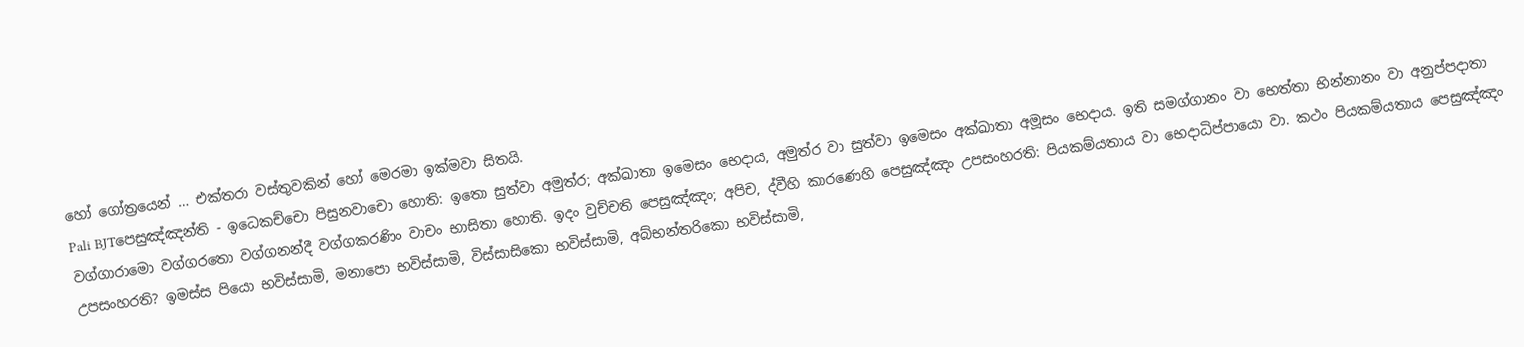හෝ ගෝත්‍රයෙන් … එක්තරා වස්තුවකින් හෝ මෙරමා ඉක්මවා සිතයි.
Pali BJTපෙසුඤ්ඤන්ති - ඉධෙකච්චො පිසුනවාචො හොති: ඉතො සුත්වා අමුත්ර; අක්ඛාතා ඉමෙසං භෙදාය, අමුත්ර වා සුත්වා ඉමෙසං අක්ඛාතා අමූසං භෙදාය. ඉති සමග්ගානං වා භෙත්තා භින්නානං වා අනුප්පදාතා වග්ගාරාමො වග්ගරතො වග්ගනන්දී වග්ගකරණිං වාචං භාසිතා හොති. ඉදං වුච්චති පෙසුඤ්ඤං; අපිච, ද්වීහි කාරණෙහි පෙසුඤ්ඤං උපසංහරති: පියකම්යතාය වා භෙදාධිප්පායො වා. කථං පියකම්යතාය පෙසුඤ්ඤං උපසංහරති? ඉමස්ස පියො භවිස්සාමි, මනාපො භවිස්සාමි, විස්සාසිකො භවිස්සාමි, අබ්භන්තරිකො භවිස්සාමි,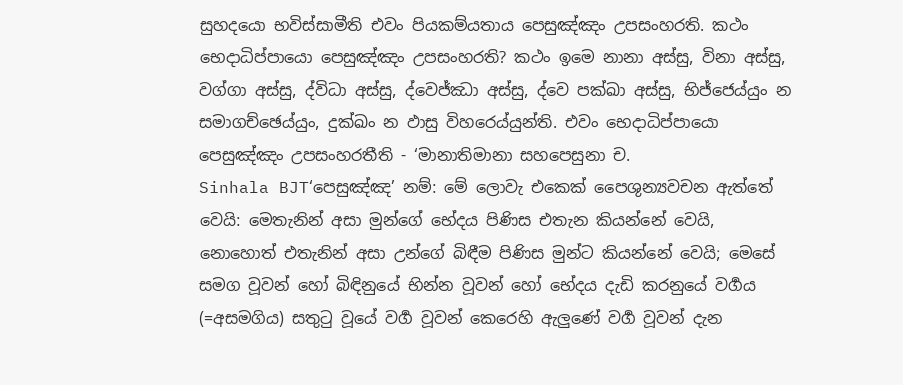සුහදයො භවිස්සාමීති එවං පියකම්යතාය පෙසුඤ්ඤං උපසංහරති. කථං භෙදාධිප්පායො පෙසුඤ්ඤං උපසංහරති? කථං ඉමෙ නානා අස්සු, විනා අස්සු, වග්ගා අස්සු, ද්විධා අස්සු, ද්වෙජ්ඣා අස්සු, ද්වෙ පක්ඛා අස්සු, භිජ්ජෙය්යුං න සමාගච්ඡෙය්යුං, දුක්ඛං න ඵාසු විහරෙය්යුන්ති. එවං භෙදාධිප්පායො පෙසුඤ්ඤං උපසංහරතීති - ‘මානාතිමානා සහපෙසුනා ච.
Sinhala BJT‘පෙසුඤ්ඤ’ නම්: මේ ලොවැ එකෙක් පෛශුන්‍යවචන ඇත්තේ වෙයි: මෙතැනින් අසා මුන්ගේ භේදය පිණිස එතැන කියන්නේ වෙයි, නොහොත් එතැනින් අසා උන්ගේ බිඳීම පිණිස මුන්ට කියන්නේ වෙයි; මෙසේ සමග වූවන් හෝ බිඳිනුයේ භින්න වූවන් හෝ භේදය දැඩි කරනුයේ වර්‍ගය (=අසමගිය) සතුටු වූයේ වර්‍ග වූවන් කෙරෙහි ඇලුණේ වර්‍ග වූවන් දැන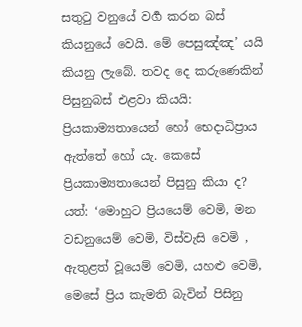සතුටු වනුයේ වර්‍ග කරන බස් කියනුයේ වෙයි. මේ පෙසුඤ්ඤ’ යයි කියනු ලැබේ. තවද දෙ කරුණෙකින් පිසුනුබස් එළවා කියයි: ප්‍රියකාම්‍යතායෙන් හෝ භෙදාධිප්‍රාය ඇත්තේ හෝ යැ. කෙසේ ප්‍රියකාම්‍යතායෙන් පිසුනු කියා ද? යත්: ‘මොහුට ප්‍රියයෙම් වෙමි, මන වඩනුයෙම් වෙමි, විස්වැසි වෙමි , ඇතුළත් වූයෙම් වෙමි, යහළු වෙමි, මෙසේ ප්‍රිය කැමති බැවින් පිසිනු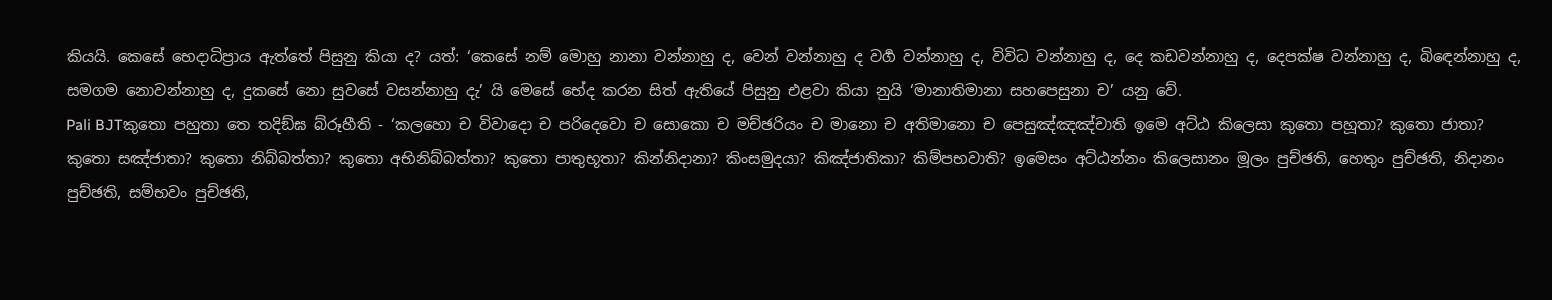කියයි. කෙසේ භෙදාධිප්‍රාය ඇත්තේ පිසුනු කියා ද? යත්: ‘කෙසේ නම් මොහු නානා වන්නාහු ද, වෙන් වන්නාහු ද වර්‍ග වන්නාහු ද, විවිධ වන්නාහු ද, දෙ කඩවන්නාහු ද, දෙපක්ෂ වන්නාහු ද, බිඳෙන්නාහු ද, සමගම නොවන්නාහු ද, දුකසේ නො සුවසේ වසන්නාහු දැ’ යි මෙසේ භේද කරන සිත් ඇතියේ පිසුනු එළවා කියා නුයි ‘මානාතිමානා සහපෙසුනා ච’ යනු වේ.
Pali BJTකුතො පහුතා තෙ තදිඞ්ඝ බ්රූහීති - ‘කලහො ච විවාදො ච පරිදෙවො ච සොකො ච මච්ඡරියං ච මානො ච අතිමානො ච පෙසුඤ්ඤඤ්චාති ඉමෙ අට්ඨ කිලෙසා කුතො පහූතා? කුතො ජාතා? කුතො සඤ්ජාතා? කුතො නිබ්බත්තා? කුතො අභිනිබ්බත්තා? කුතො පාතුභූතා? කින්නිදානා? කිංසමුදයා? කිඤ්ජාතිකා? කිම්පභවාති? ඉමෙසං අට්ඨන්නං කිලෙසානං මූලං පුච්ඡති, හෙතුං පුච්ඡති, නිදානං පුච්ඡති, සම්භවං පුච්ඡති,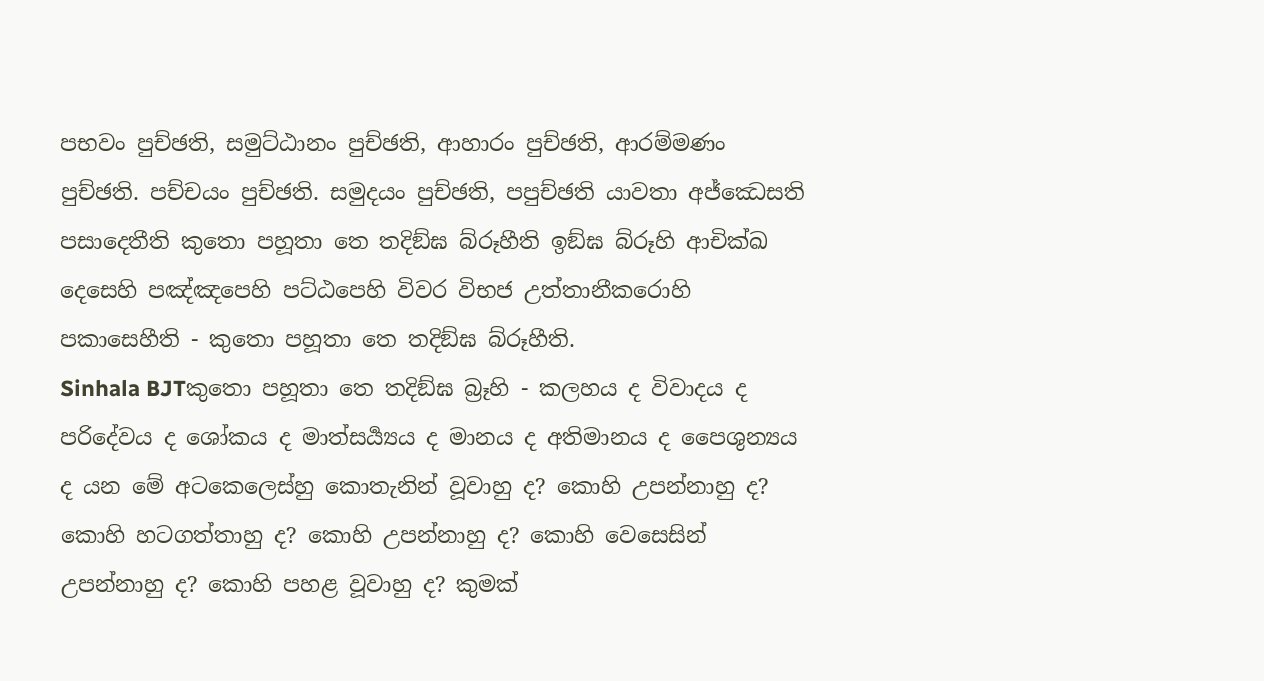පභවං පුච්ඡති, සමුට්ඨානං පුච්ඡති, ආහාරං පුච්ඡති, ආරම්මණං පුච්ඡති. පච්චයං පුච්ඡති. සමුදයං පුච්ඡති, පපුච්ඡති යාවතා අජ්ඣෙසති පසාදෙතීති කුතො පහූතා තෙ තදිඞ්ඝ බ්රූහීති ඉඞ්ඝ බ්රූහි ආචික්ඛ දෙසෙහි පඤ්ඤපෙහි පට්ඨපෙහි විවර විභජ උත්තානීකරොහි පකාසෙහීති - කුතො පහූතා තෙ තදිඞ්ඝ බ්රූහීති.
Sinhala BJTකුතො පහූතා තෙ තදිඞ්ඝ බ්‍රෑහි - කලහය ද විවාදය ද පරිදේවය ද ශෝකය ද මාත්සර්‍ය්‍යය ද මානය ද අතිමානය ද පෛශුන්‍යය ද යන මේ අටකෙලෙස්හු කොතැනින් වූවාහු ද? කොහි උපන්නාහු ද? කොහි හටගත්තාහු ද? කොහි උපන්නාහු ද? කොහි වෙසෙසින් උපන්නාහු ද? කොහි පහළ වූවාහු ද? කුමක්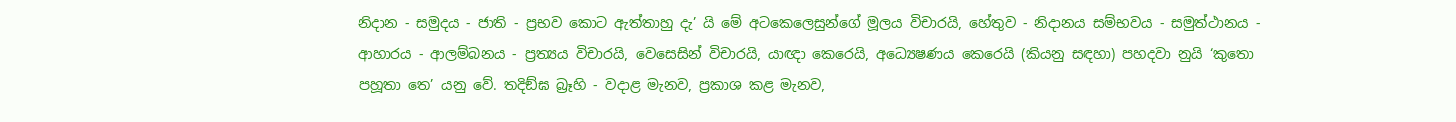නිදාන - සමුදය - ජාති - ප්‍රභව කොට ඇත්තාහු දැ’ යි මේ අටකෙලෙසුන්ගේ මූලය විචාරයි, හේතුව - නිදානය සම්භවය - සමුත්ථානය - ආහාරය - ආලම්බනය - ප්‍රත්‍යය විචාරයි, වෙසෙසින් විචාරයි, යාඥා කෙරෙයි, අධ්‍යෙෂණය කෙරෙයි (කියනු සඳහා) පහදවා නුයි ‘කුතො පහූතා තෙ’ යනු වේ. තදිඞ්ඝ බ්‍රෑහි - වදාළ මැනව, ප්‍රකාශ කළ මැනව,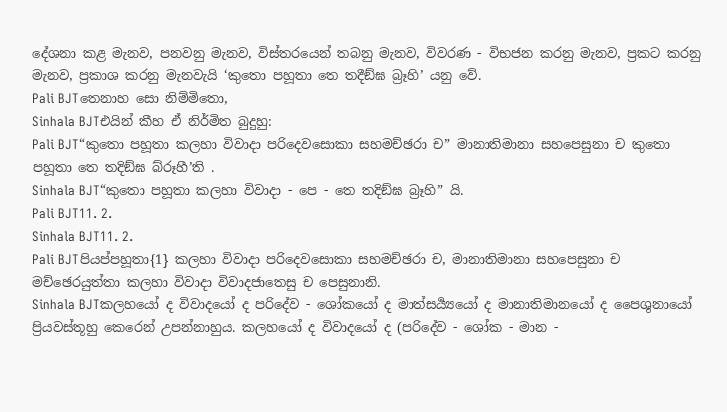දේශනා කළ මැනව, පනවනු මැනව, විස්තරයෙන් තබනු මැනව, විවරණ - විභජන කරනු මැනව, ප්‍රකට කරනු මැනව, ප්‍රකාශ කරනු මැනවැයි ‘කුතො පහූතා තෙ තදීඞ්ඝ බ්‍රෑහි’ යනු වේ.
Pali BJTතෙනාහ සො නිම්මිතො,
Sinhala BJTඑයින් කීහ ඒ නිර්මිත බුදුහු:
Pali BJT“කුතො පහූතා කලහා විවාදා පරිදෙවසොකා සහමච්ඡරා ච” මානාතිමානා සහපෙසුනා ච කුතො පහූතා තෙ තදිඞ්ඝ බ්රූහී’ති .
Sinhala BJT“කුතො පහූතා කලහා විවාදා - පෙ - තෙ තදිඞ්ඝ බ්‍රෑහි” යි.
Pali BJT11. 2.
Sinhala BJT11. 2.
Pali BJTපියප්පහූතා{1} කලහා විවාදා පරිදෙවසොකා සහමච්ඡරා ච, මානාතිමානා සහපෙසුනා ච මච්ඡෙරයුත්තා කලහා විවාදා විවාදජාතෙසු ච පෙසුනානි.
Sinhala BJTකලහයෝ ද විවාදයෝ ද පරිදේව - ශෝකයෝ ද මාත්සර්‍ය්‍යයෝ ද මානාතිමානයෝ ද පෛශුනායෝ ප්‍රියවස්තූහු කෙරෙන් උපන්නාහුය. කලහයෝ ද විවාදයෝ ද (පරිදේව - ශෝක - මාන -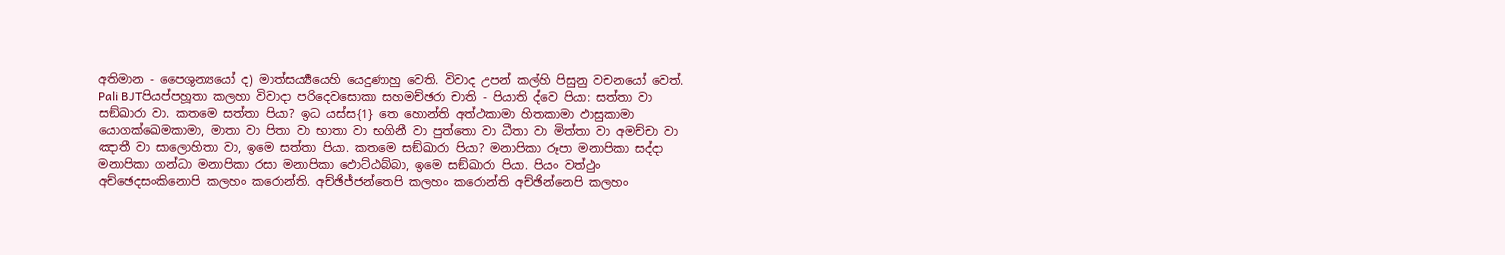අතිමාන - පෛශුන්‍යයෝ ද) මාත්සර්‍ය්‍යයෙහි යෙදුණාහු වෙති. විවාද උපන් කල්හි පිසුනු වචනයෝ වෙත්.
Pali BJTපියප්පහූතා කලහා විවාදා පරිදෙවසොකා සහමච්ඡරා චාති - පියාති ද්වෙ පියා: සත්තා වා සඞ්ඛාරා වා. කතමෙ සත්තා පියා? ඉධ යස්ස{1} තෙ හොන්ති අත්ථකාමා හිතකාමා ඵාසුකාමා යොගක්ඛෙමකාමා, මාතා වා පිතා වා භාතා වා භගිනී වා පුත්තො වා ධීතා වා මිත්තා වා අමච්චා වා ඤාතී වා සාලොහිතා වා, ඉමෙ සත්තා පියා. කතමෙ සඞ්ඛාරා පියා? මනාපිකා රූපා මනාපිකා සද්දා මනාපිකා ගන්ධා මනාපිකා රසා මනාපිකා ඵොට්ඨබ්බා, ඉමෙ සඞ්ඛාරා පියා. පියං වත්ථුං අච්ඡෙදසංකිනොපි කලහං කරොන්ති. අච්ඡිජ්ජන්තෙපි කලහං කරොන්ති අච්ඡින්නෙපි කලහං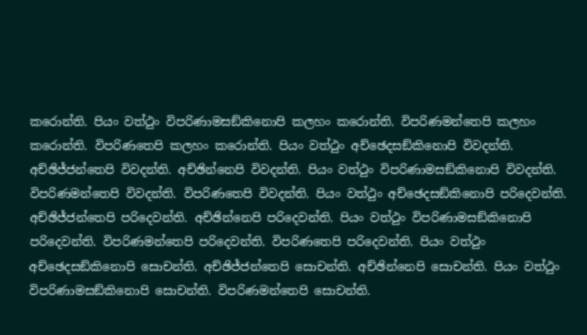කරොන්ති. පියං වත්ථුං විපරිණාමසඞ්කිනොපි කලහං කරොන්ති. විපරිණමන්තෙපි කලහං කරොන්ති. විපරිණතෙපි කලහං කරොන්ති. පියං වත්ථුං අච්ඡෙදසඞ්කිනොපි විවදන්ති. අච්ඡිජ්ජන්තෙපි විවදන්ති. අච්ඡින්නෙපි විවදන්ති. පියං වත්ථුං විපරිණාමසඞ්කිනොපි විවදන්ති. විපරිණමන්තෙපි විවදන්ති. විපරිණතෙපි විවදන්ති. පියං වත්ථුං අච්ඡෙදසඞ්කිනොපි පරිදෙවන්ති. අච්ඡිජ්ජන්තෙපි පරිදෙවන්ති. අච්ඡින්නෙපි පරිදෙවන්ති. පියං වත්ථුං විපරිණාමසඞ්කිනොපි පරිදෙවන්ති. විපරිණමන්තෙපි පරිදෙවන්ති. විපරිණතෙපි පරිදෙවන්ති. පියං වත්ථුං අච්ඡෙදසඞ්කිනොපි සොචන්ති. අච්ඡිජ්ජන්තෙපි සොචන්ති. අච්ඡින්නෙපි සොචන්ති. පියං වත්ථුං විපරිණාමසඞ්කිනොපි සොචන්ති. විපරිණමන්තෙපි සොචන්ති.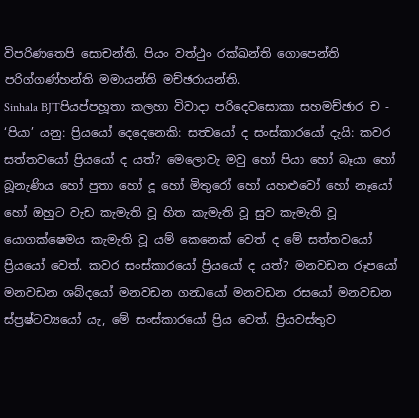විපරිණතෙපි සොචන්ති. පියං වත්ථුං රක්ඛන්ති ගොපෙන්ති පරිග්ගණ්හන්ති මමායන්ති මච්ඡරායන්ති.
Sinhala BJTපියප්පහූතා කලහා විවාදා පරිදෙවසොකා සහමච්ඡාර ච - ‘පියා’ යනු: ප්‍රියයෝ දෙදෙනෙකි: සත්‍වයෝ ද සංස්කාරයෝ දැයි: කවර සත්තවයෝ ප්‍රියයෝ ද යත්? මෙලොවැ මවු හෝ පියා හෝ බෑයා හෝ බූනැණිය හෝ පුතා හෝ දූ හෝ මිතුරෝ හෝ යහළුවෝ හෝ නෑයෝ හෝ ඔහුට වැඩ කැමැති වූ හිත කැමැති වූ සුව කැමැති වූ යොගක්ෂෙමය කැමැති වූ යම් කෙනෙක් වෙත් ද මේ සත්තවයෝ ප්‍රියයෝ වෙත්. කවර සංස්කාරයෝ ප්‍රියයෝ ද යත්? මනවඩන රූපයෝ මනවඩන ශබ්දයෝ මනවඩන ගන්‍ධයෝ මනවඩන රසයෝ මනවඩන ස්ප්‍රෂ්ටව්‍යයෝ යැ, මේ සංස්කාරයෝ ප්‍රිය වෙත්. ප්‍රියවස්තුව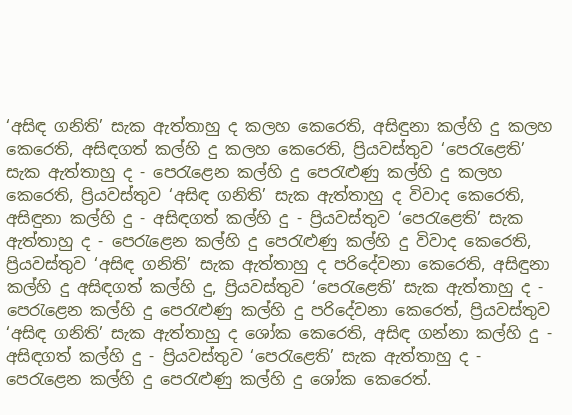‘අසිඳ ගනිති’ සැක ඇත්තාහු ද කලහ කෙරෙති, අසිඳුනා කල්හි දු කලහ කෙරෙති, අසිඳගත් කල්හි දු කලහ කෙරෙති, ප්‍රියවස්තුව ‘පෙරැළෙති’ සැක ඇත්තාහු ද - පෙරැළෙන කල්හි දු පෙරැළුණු කල්හි දු කලහ කෙරෙති, ප්‍රියවස්තුව ‘අසිඳ ගනිති’ සැක ඇත්තාහු ද විවාද කෙරෙති, අසිඳුනා කල්හි දු - අසිඳගත් කල්හි දු - ප්‍රියවස්තුව ‘පෙරැළෙති’ සැක ඇත්තාහු ද - පෙරැළෙන කල්හි දු පෙරැළුණු කල්හි දු විවාද කෙරෙති, ප්‍රියවස්තුව ‘අසිඳ ගනිති’ සැක ඇත්තාහු ද පරිදේවනා කෙරෙති, අසිඳුනා කල්හි දු අසිඳගත් කල්හි දු, ප්‍රියවස්තුව ‘පෙරැළෙති’ සැක ඇත්තාහු ද - පෙරැළෙන කල්හි දු පෙරැළුණු කල්හි දු පරිදේවනා කෙරෙත්, ප්‍රියවස්තුව ‘අසිඳ ගනිති’ සැක ඇත්තාහු ද ශෝක කෙරෙති, අසිඳ ගන්නා කල්හි දු - අසිඳගත් කල්හි දු - ප්‍රියවස්තුව ‘පෙරැළෙති’ සැක ඇත්තාහු ද - පෙරැළෙන කල්හි දු පෙරැළුණු කල්හි දු ශෝක කෙරෙත්.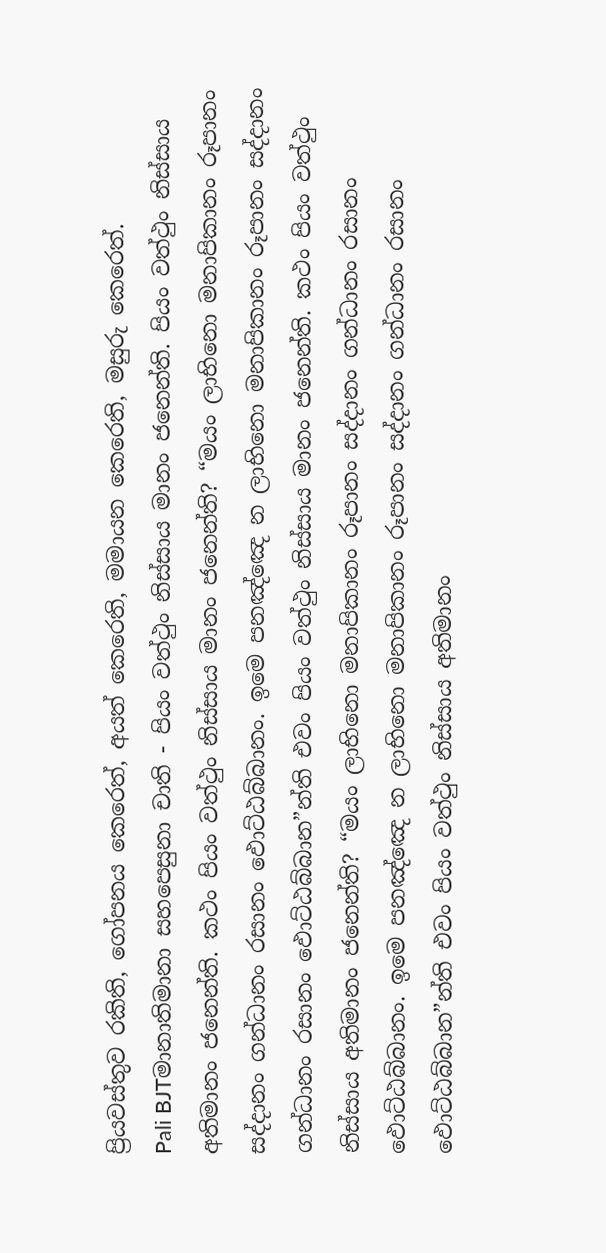ප්‍රියවස්තුව රකිති, ගෝපනය කෙරෙත්, අයත් කෙරෙති, මමායන කෙරෙති, මසුරු කෙරෙත්.
Pali BJTමානාතිමානා සහපෙසුනා චාති - පියං වත්ථුං නිස්සාය මානං ජනෙන්ති. පියං වත්ථුං නිස්සාය අතිමානං ජනෙන්ති. කථං පියං වත්ථුං නිස්සාය මානං ජනෙන්ති? “මයං ලාභිනො මනාපිකානං රූපානං සද්දානං ගන්ධානං රසානං ඵොට්ඨබ්බානං. ඉමෙ පනඤ්ඤෙ න ලාභිනො මනාපිකානං රූපානං සද්දානං ගන්ධානං රසානං ඵොට්ඨබ්බාන”න්ති එවං පියං වත්ථුං නිස්සාය මානං ජනෙන්ති. කථං පියං වත්ථුං නිස්සාය අතිමානං ජනෙන්ති? “මයං ලාභිනො මනාපිකානං රූපානං සද්දානං ගන්ධානං රසානං ඵොට්ඨබ්බානං. ඉමෙ පනඤ්ඤෙ න ලාභිනො මනාපිකානං රූපානං සද්දානං ගන්ධානං රසානං ඵොට්ඨබ්බාන”න්ති එවං පියං වත්ථුං නිස්සාය අතිමානං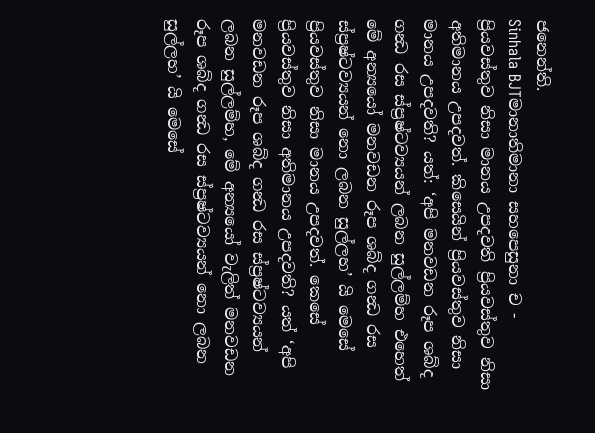ජනෙන්ති.
Sinhala BJTමානාතිමානා සහපෙසුනා ච - ප්‍රියවස්තුව නිසා මානය උපදවති ප්‍රියවස්තුව නිසා අතිමානය උපදවත්. කිසෙයින් ප්‍රියවස්තුව නිසා මානය උපදවති? යත්: ‘අපි මනවඩන රූප ශබ්ද ගන්‍ධ රස ස්ප්‍රෂ්ටව්‍යයන් ලබන සුල්ලම්හ එහෙත් මේ අන්‍යයෝ මනවඩන රූප ශබ්ද ගන්‍ධ රස ස්ප්‍රෂ්ටව්‍යයන් නො ලබන සුල්ලහ’ යි මෙසේ ප්‍රියවස්තුව නිසා මානය උපදවත්. කෙසේ ප්‍රියවස්තුව නිසා අතිමානය උපදවති? යත් ‘අපි මනවඩන රූප ශබ්ද ගන්‍ධ රස ස්ප්‍රෂ්ටව්‍යයන් ලබන සුල්ලම්හ, මේ අන්‍යයෝ වැලිත් මනවඩන රූප ශබ්ද ගන්‍ධ රස ස්ප්‍රෂ්ටව්‍යයන් නො ලබන සුල්ලහ’ යි මෙසේ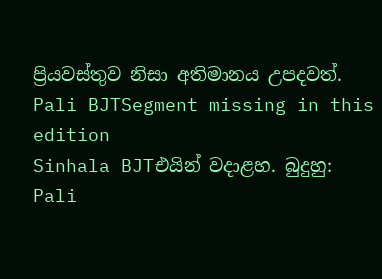ප්‍රියවස්තුව නිසා අතිමානය උපදවත්.
Pali BJTSegment missing in this edition
Sinhala BJTඑයින් වදාළහ. බුදුහු:
Pali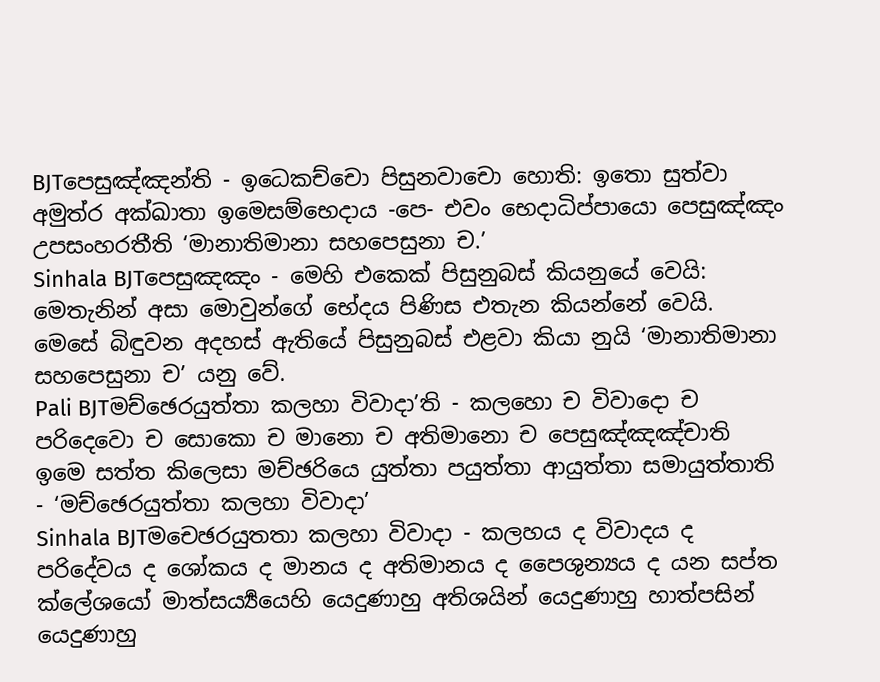BJTපෙසුඤ්ඤන්ති - ඉධෙකච්චො පිසුනවාචො හොති: ඉතො සුත්වා අමුත්ර අක්ඛාතා ඉමෙසම්භෙදාය -පෙ- එවං භෙදාධිප්පායො පෙසුඤ්ඤං උපසංහරතීති ‘මානාතිමානා සහපෙසුනා ච.’
Sinhala BJTපෙසුඤඤං - මෙහි එකෙක් පිසුනුබස් කියනුයේ වෙයි: මෙතැනින් අසා මොවුන්ගේ භේදය පිණිස එතැන කියන්නේ වෙයි. මෙසේ බිඳුවන අදහස් ඇතියේ පිසුනුබස් එළවා කියා නුයි ‘මානාතිමානා සහපෙසුනා ච’ යනු වේ.
Pali BJTමච්ඡෙරයුත්තා කලහා විවාදා’ති - කලහො ච විවාදො ච පරිදෙවො ච සොකො ච මානො ච අතිමානො ච පෙසුඤ්ඤඤ්චාති ඉමෙ සත්ත කිලෙසා මච්ඡරියෙ යුත්තා පයුත්තා ආයුත්තා සමායුත්තාති - ‘මච්ඡෙරයුත්තා කලහා විවාදා’
Sinhala BJTමචෙඡරයුතතා කලහා විවාදා - කලහය ද විවාදය ද පරිදේවය ද ශෝකය ද මානය ද අතිමානය ද පෛශුන්‍යය ද යන සප්ත ක්ලේශයෝ මාත්සර්‍ය්‍යයෙහි යෙදුණාහු අතිශයින් යෙදුණාහු හාත්පසින් යෙදුණාහු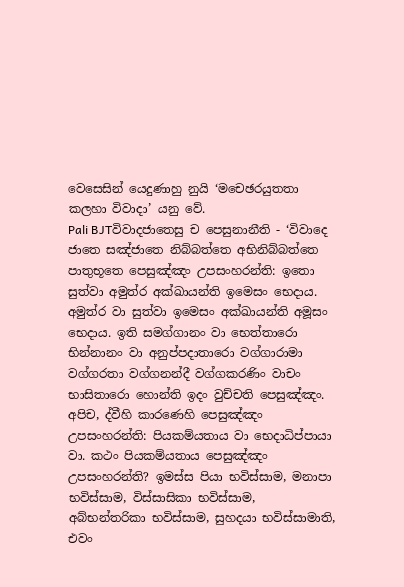වෙසෙසින් යෙදුණාහු නුයි ‘මචෙඡරයුතතා කලහා විවාදා’ යනු වේ.
Pali BJTවිවාදජාතෙසු ච පෙසුනානීති - ‘විවාදෙ ජාතෙ සඤ්ජාතෙ නිබ්බත්තෙ අභිනිබ්බත්තෙ පාතුභූතෙ පෙසුඤ්ඤං උපසංහරන්ති: ඉතො සුත්වා අමුත්ර අක්ඛායන්ති ඉමෙසං භෙදාය. අමුත්ර වා සුත්වා ඉමෙසං අක්ඛායන්ති අමූසං භෙදාය. ඉති සමග්ගානං වා භෙත්තාරො භින්නානං වා අනුප්පදාතාරො වග්ගාරාමා වග්ගරතා වග්ගනන්දී වග්ගකරණිං වාචං භාසිතාරො හොන්ති ඉදං වුච්චති පෙසුඤ්ඤං. අපිච, ද්වීහි කාරණෙහි පෙසුඤ්ඤං උපසංහරන්ති: පියකම්යතාය වා භෙදාධිප්පායා වා. කථං පියකම්යතාය පෙසුඤ්ඤං උපසංහරන්ති? ඉමස්ස පියා භවිස්සාම, මනාපා භවිස්සාම, විස්සාසිකා භවිස්සාම, අබ්භන්තරිකා භවිස්සාම, සුහදයා භවිස්සාමාති, එවං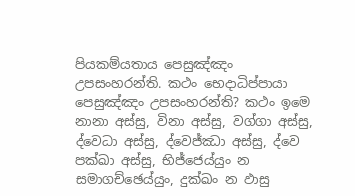පියකම්යතාය පෙසුඤ්ඤං උපසංහරන්ති. කථං භෙදාධිප්පායා පෙසුඤ්ඤං උපසංහරන්ති? කථං ඉමෙ නානා අස්සු, විනා අස්සු, වග්ගා අස්සු, ද්වෙධා අස්සු, ද්වෙජ්ඣා අස්සු, ද්වෙ පක්ඛා අස්සු, භිජ්ජෙය්යුං න සමාගච්ඡෙය්යුං, දුක්ඛං න ඵාසු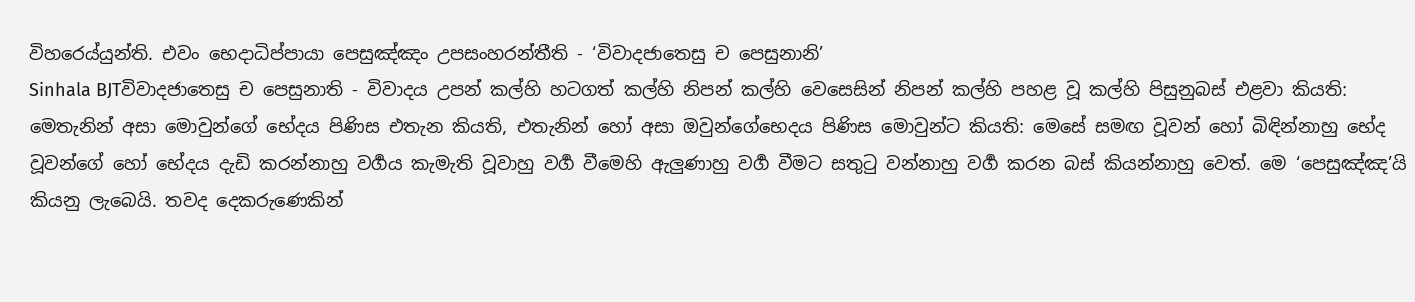විහරෙය්යුන්ති. එවං භෙදාධිප්පායා පෙසුඤ්ඤං උපසංහරන්තීති - ‘විවාදජාතෙසු ච පෙසුනානි’
Sinhala BJTවිවාදජාතෙසු ච පෙසුනාති - විවාදය උපන් කල්හි හටගත් කල්හි නිපන් කල්හි වෙසෙසින් නිපන් කල්හි පහළ වූ කල්හි පිසුනුබස් එළවා කියති: මෙතැනින් අසා මොවුන්ගේ භේදය පිණිස එතැන කියති, එතැනින් හෝ අසා ඔවුන්ගේභෙදය පිණිස මොවුන්ට කියති: මෙසේ සමඟ වූවන් හෝ බිඳින්නාහු භේද වූවන්ගේ හෝ භේදය දැඩි කරන්නාහු වර්‍ගය කැමැති වූවාහු වර්‍ග වීමෙහි ඇලුණාහු වර්‍ග වීමට සතුටු වන්නාහු වර්‍ග කරන බස් කියන්නාහු වෙත්. මෙ ‘පෙසුඤ්ඤ’යි කියනු ලැබෙයි. තවද දෙකරුණෙකින්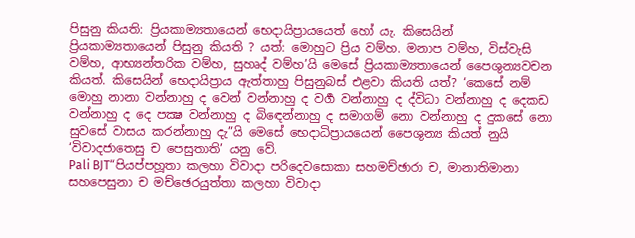පිසුනු කියති: ප්‍රියකාම්‍යතායෙන් භෙදායිප්‍රායයෙත් හෝ යැ. කිසෙයින් ප්‍රියකාම්‍යතායෙන් පිසුනු කියති ? යත්: මොහුට ප්‍රිය වම්හ. මනාප වම්හ, විස්වැසි වම්හ, ආභ්‍යන්තරික වම්හ, සුහෘද් වම්හ’යි මෙසේ ප්‍රියකාම්‍යතායෙන් පෛශුන්‍යවචන කියත්. කිසෙයින් භෙදායිප්‍රාය ඇත්තාහු පිසුනුබස් එළවා කියති යත්? ‘කෙසේ නම් මොහු නානා වන්නාහු ද වෙන් වන්නාහු ද වර්‍ග වන්නාහු ද ද්විධා වන්නාහු ද දෙකඩ වන්නාහු ද දෙ පක්‍ෂ වන්නාහු ද බිඳෙන්නාහු ද සමාගම් නො වන්නාහු ද දුකසේ නො සුවසේ වාසය කරන්නාහු දැ”යි මෙසේ භෙදාධිප්‍රායයෙන් පෛශුන්‍ය කියත් නුයි ‘විවාදජාතෙසු ච පෙසුතාති’ යනු වේ.
Pali BJT“පියප්පහූතා කලහා විවාදා පරිදෙවසොකා සහමච්ඡාරා ච, මානාතිමානා සහපෙසුනා ච මච්ඡෙරයුත්තා කලහා විවාදා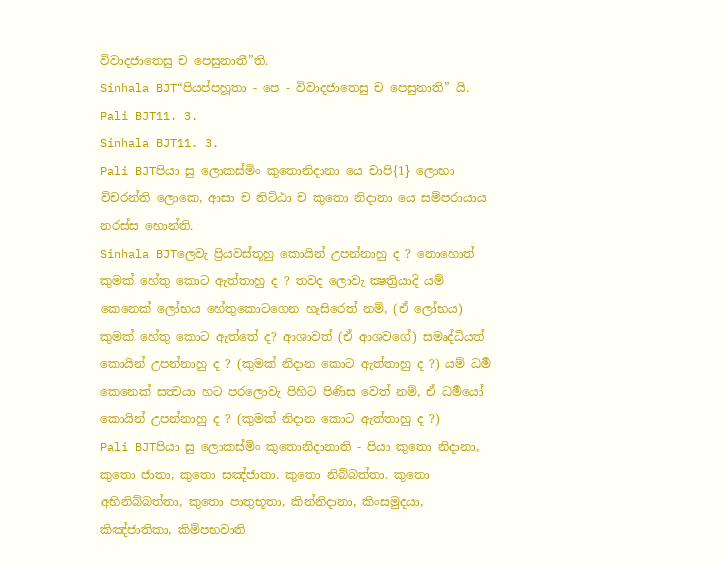විවාදජාතෙසු ච පෙසුනාතී”ති.
Sinhala BJT“පියප්පහූතා - පෙ - විවාදජාතෙසු ච පෙසුනාති” යි.
Pali BJT11. 3.
Sinhala BJT11. 3.
Pali BJTපියා සු ලොකස්මිං කුතොනිදානා යෙ චාපි{1} ලොභා විචරන්ති ලොකෙ, ආසා ච නිට්ඨා ච කුතො නිදානා යෙ සම්පරායාය නරස්ස හොන්ති.
Sinhala BJTලෙවැ ප්‍රියවස්තූහු කොයින් උපන්නාහු ද ? නොහොත් කුමක් හේතු කොට ඇත්තාහු ද ? තවද ලොවැ ක්‍ෂත්‍රියාදි යම් කෙනෙක් ලෝභය හේතුකොටගෙන හැසිරෙත් නම්, (ඒ ලෝභය) කුමක් හේතු කොට ඇත්තේ ද? ආශාවත් (ඒ ආශවගේ) සමෘද්ධියත් කොයින් උපන්නාහු ද ? (කුමක් නිදාන කොට ඇත්තාහු ද ?) යම් ධර්‍ම කෙනෙක් සත්‍වයා හට පරලොවැ පිහිට පිණිස වෙත් නම්, ඒ ධර්‍මයෝ කොයින් උපන්නාහු ද ? (කුමක් නිදාන කොට ඇත්තාහු ද ?)
Pali BJTපියා සු ලොකස්මිං කුතොනිදානාති - පියා කුතො නිදානා, කුතො ජාතා, කුතො සඤ්ජාතා. කුතො නිබ්බත්තා. කුතො අභිනිබ්බත්තා, කුතො පාතුභූතා, කින්නිදානා, කිංසමුදයා, කිඤ්ජාතිකා, කිම්පභවාති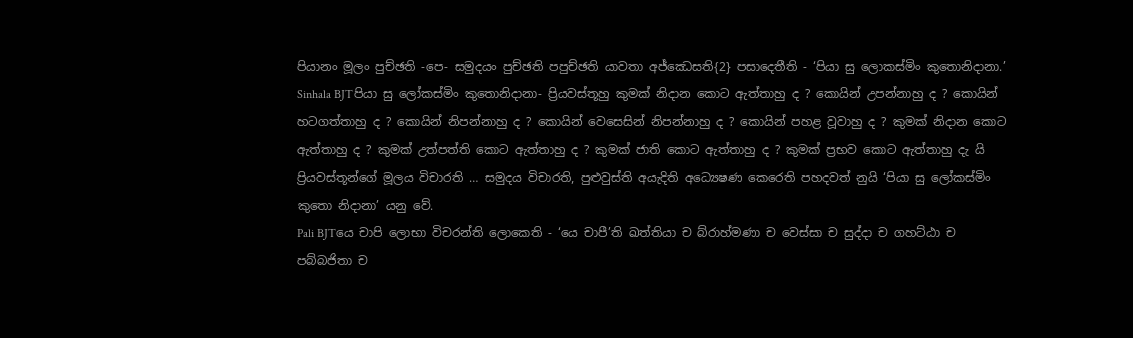පියානං මූලං පුච්ඡති -පෙ- සමුදයං පුච්ඡති පපුච්ඡති යාවතා අජ්ඣෙසති{2} පසාදෙතීති - ‘පියා සු ලොකස්මිං කුතොනිදානා.’
Sinhala BJTපියා සු ලෝකස්මිං කුතොනිදානා- ප්‍රියවස්තූහු කුමක් නිදාන කොට ඇත්තාහු ද ? කොයින් උපන්නාහු ද ? කොයින් හටගත්තාහු ද ? කොයින් නිපන්නාහු ද ? කොයින් වෙසෙසින් නිපන්නාහු ද ? කොයින් පහළ වූවාහු ද ? කුමක් නිදාන කොට ඇත්තාහු ද ? කුමක් උත්පත්ති කොට ඇත්තාහු ද ? කුමක් ජාති කොට ඇත්තාහු ද ? කුමක් ප්‍රභව කොට ඇත්තාහු දැ යි ප්‍රියවස්තූන්ගේ මූලය විචාරති … සමුදය විචාරති, පුළුවුස්ති අයැදිති අධ්‍යෙෂණ කෙරෙති පහදවත් නුයි ‘පියා සු ලෝකස්මිං කුතො නිදානා’ යනු වේ.
Pali BJTයෙ චාපි ලොභා විචරන්ති ලොකෙති - ‘යෙ චාපී’ති ඛත්තියා ච බ්රාහ්මණා ච වෙස්සා ච සුද්දා ච ගහට්ඨා ච පබ්බජිතා ච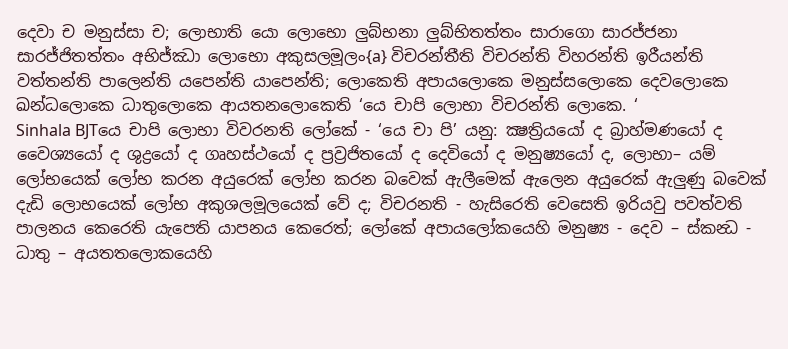දෙවා ච මනුස්සා ච; ලොභාති යො ලොභො ලුබ්භනා ලුබ්භිතත්තං සාරාගො සාරජ්ජනා සාරජ්ජිතත්තං අභිජ්ඣා ලොභො අකුසලමූලං{a} විචරන්තීති විචරන්ති විහරන්ති ඉරීයන්ති වත්තන්ති පාලෙන්ති යපෙන්ති යාපෙන්ති; ලොකෙති අපායලොකෙ මනුස්සලොකෙ දෙවලොකෙ ඛන්ධලොකෙ ධාතුලොකෙ ආයතනලොකෙති ‘යෙ චාපි ලොභා විචරන්ති ලොකෙ. ‘
Sinhala BJTයෙ චාපි ලොභා විවරනති ලෝකේ - ‘යෙ චා පි’ යනු: ක්‍ෂත්‍රියයෝ ද බ්‍රාහ්මණයෝ ද වෛශ්‍යයෝ ද ශුද්‍රයෝ ද ගෘහස්ථයෝ ද ප්‍රව්‍රජිතයෝ ද දෙවියෝ ද මනුෂ්‍යයෝ ද, ලොභා– යම් ලෝභයෙක් ලෝභ කරන අයුරෙක් ලෝභ කරන බවෙක් ඇලීමෙක් ඇලෙන අයුරෙක් ඇලුණු බවෙක් දැඩි ලොභයෙක් ලෝභ අකුශලමූලයෙක් වේ ද; විචරනති - හැසිරෙති වෙසෙති ඉරියවු පවත්වති පාලනය කෙරෙති යැපෙති යාපනය කෙරෙත්; ලෝකේ අපායලෝකයෙහි මනුෂ්‍ය - දෙව – ස්කන්‍ධ - ධාතු – අයතතලොකයෙහි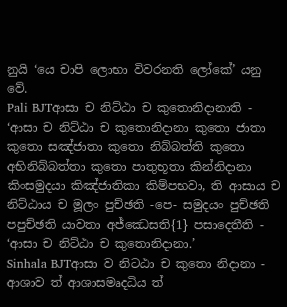නුයි ‘යෙ චාපි ලොභා විවරනති ලෝකේ’ යනු වේ.
Pali BJTආසා ච නිට්ඨා ච කුතොනිදානාති - ‘ආසා ච නිට්ඨා ච කුතොනිදානා කුතො ජාතා කුතො සඤ්ජාතා කුතො නිබ්බත්ති කුතො අභිනිබ්බත්තා කුතො පාතුභූතා කින්නිදානා කිංසමුදයා කිඤ්ජාතිකා කිම්පභවා, ති ආසාය ච නිට්ඨාය ච මූලං පුච්ඡති -පෙ- සමුදයං පුච්ඡති පපුච්ඡති යාවතා අජ්ඣෙසති{1} පසාදෙතීති - ‘ආසා ච නිට්ඨා ච කුතොනිදානා.’
Sinhala BJTආසා ව නිටඨා ච කුතො නිදානා - ආශාව ත් ආශාසමෘදධිය ත්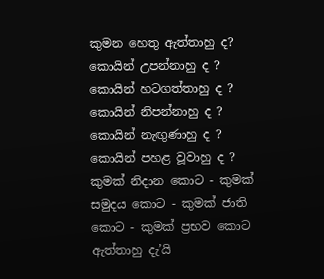කුමන හෙතු ඇත්තාහු ද? කොයින් උපන්නාහු ද ? කොයින් හටගත්තාහු ද ? කොයින් නිපන්නාහු ද ? කොයින් නැඟුණාහු ද ? කොයින් පහළ වූවාහු ද ? කුමක් නිදාන කොට - කුමක් සමුදය කොට - කුමක් ජාති කොට - කුමක් ප්‍රභව කොට ඇත්තාහු දැ’යි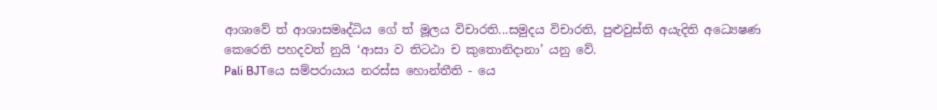ආශාවේ ත් ආශාසමෘද්ධිය ගේ ත් මූලය විචාරති...සමුදය විචාරති, පුළුවුස්ති අයැදිති අධ්‍යෙෂණ කෙරෙති පහදවත් නුයි ‘ආසා ව තිටඨා ච කුතොනිදානා’ යනු වේ.
Pali BJTයෙ සම්පරායාය නරස්ස හොන්තීති - යෙ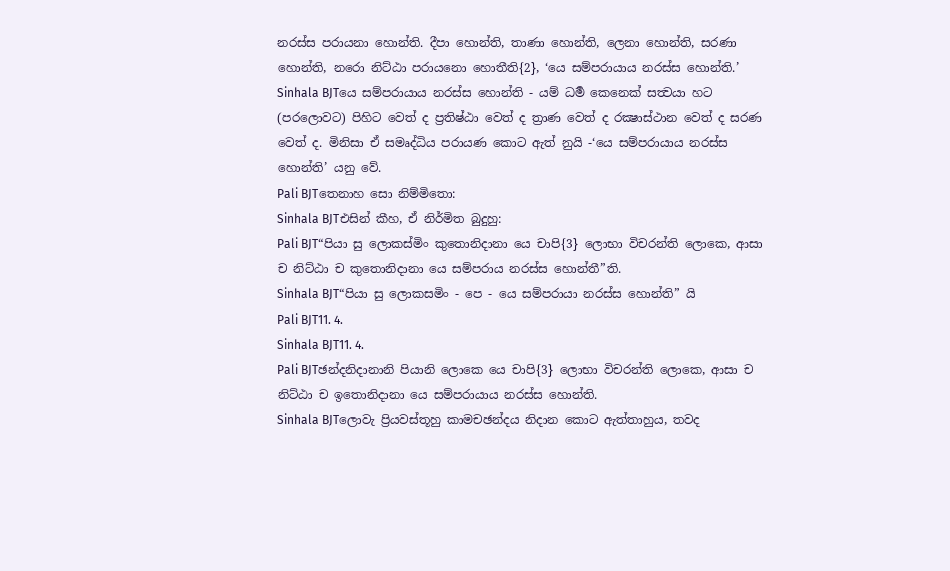නරස්ස පරායනා හොන්ති. දීපා හොන්ති, තාණා හොන්ති, ලෙනා හොන්ති, සරණා හොන්ති, නරො නිට්ඨා පරායනො හොතීති{2}, ‘යෙ සම්පරායාය නරස්ස හොන්ති.’
Sinhala BJTයෙ සම්පරායාය නරස්ස හොන්ති - යම් ධර්‍ම කෙනෙක් සත්‍වයා හට (පරලොවට) පිහිට වෙත් ද ප්‍රතිෂ්ඨා වෙත් ද ත්‍රාණ වෙත් ද රක්‍ෂාස්ථාන වෙත් ද සරණ වෙත් ද. මිනිසා ඒ සමෘද්ධිය පරායණ කොට ඇත් නුයි -‘යෙ සම්පරායාය නරස්ස හොන්ති’ යනු වේ.
Pali BJTතෙනාහ සො නිම්මිතො:
Sinhala BJTඑසින් කීහ, ඒ නිර්මිත බුදුහු:
Pali BJT“පියා සු ලොකස්මිං කුතොනිදානා යෙ චාපි{3} ලොභා විචරන්ති ලොකෙ, ආසා ච නිට්ඨා ච කුතොනිදානා යෙ සම්පරාය නරස්ස හොන්තී”ති.
Sinhala BJT“පියා සු ලොකසමිං - පෙ - යෙ සම්පරායා නරස්ස හොන්ති” යි
Pali BJT11. 4.
Sinhala BJT11. 4.
Pali BJTඡන්දනිදානානි පියානි ලොකෙ යෙ චාපි{3} ලොභා විචරන්ති ලොකෙ, ආසා ච නිට්ඨා ච ඉතොනිදානා යෙ සම්පරායාය නරස්ස හොන්ති.
Sinhala BJTලොවැ ප්‍රියවස්තූහු කාමචඡන්දය නිදාන කොට ඇත්තාහුය, තවද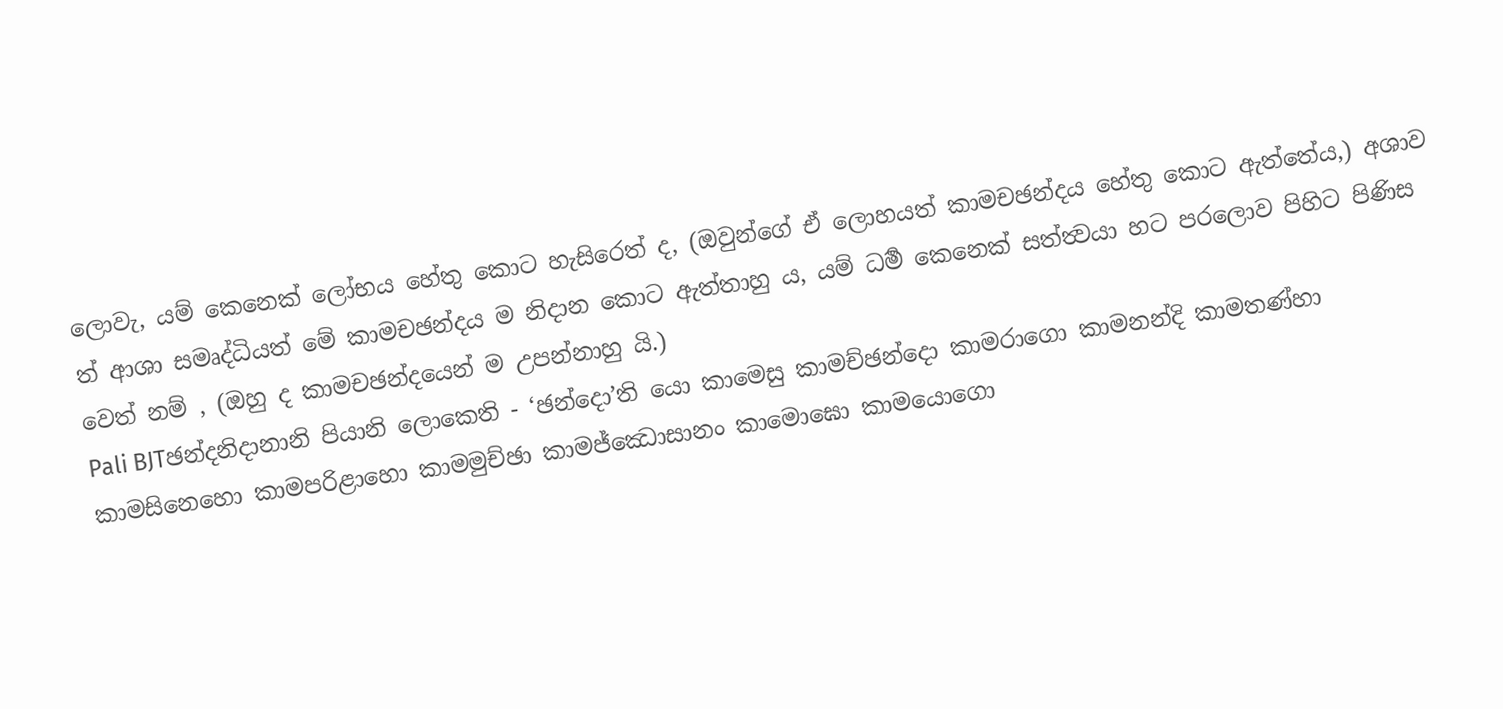ලොවැ, යම් කෙනෙක් ලෝභය හේතු කොට හැසිරෙත් ද, (ඔවුන්ගේ ඒ ලොහයත් කාමචඡන්දය හේතු කොට ඇත්තේය,) අශාව ත් ආශා සමෘද්ධියත් මේ කාමචඡන්දය ම නිදාන කොට ඇත්තාහු ය, යම් ධර්‍ම කෙනෙක් සත්ත්‍වයා හට පරලොව පිහිට පිණිස වෙත් නම් , (ඔහු ද කාමචඡන්දයෙන් ම උපන්නාහු යි.)
Pali BJTඡන්දනිදානානි පියානි ලොකෙති - ‘ඡන්දො’ති යො කාමෙසු කාමච්ඡන්දො කාමරාගො කාමනන්දි කාමතණ්හා කාමසිනෙහො කාමපරිළාහො කාමමුච්ඡා කාමජ්ඣොසානං කාමොඝො කාමයොගො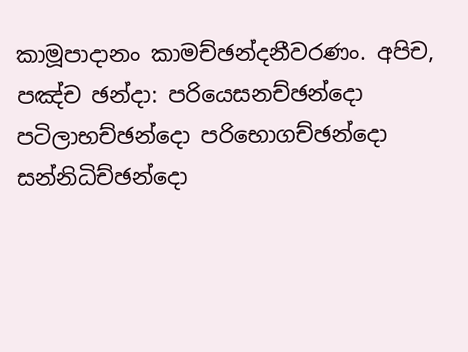කාමූපාදානං කාමච්ඡන්දනීවරණං. අපිච, පඤ්ච ඡන්දා: පරියෙසනච්ඡන්දො පටිලාභච්ඡන්දො පරිභොගච්ඡන්දො සන්නිධිච්ඡන්දො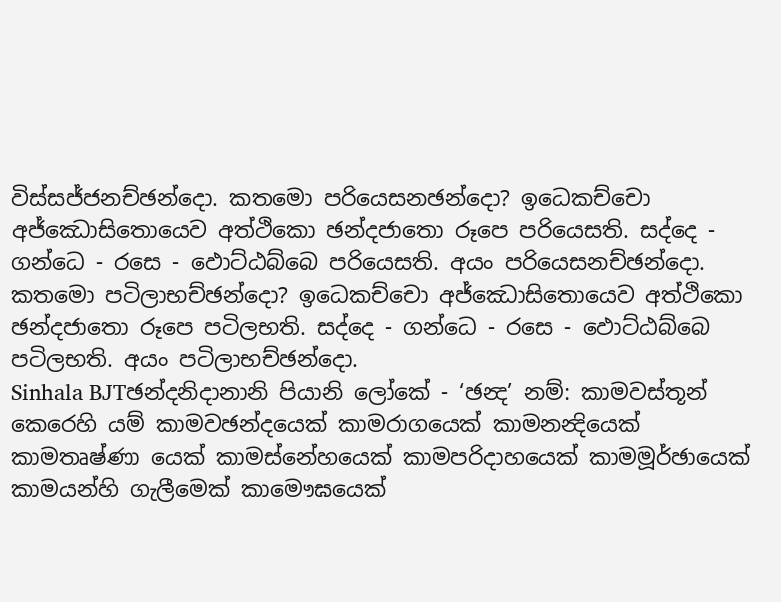විස්සජ්ජනච්ඡන්දො. කතමො පරියෙසනඡන්දො? ඉධෙකච්චො අජ්ඣොසිතොයෙව අත්ථිකො ඡන්දජාතො රූපෙ පරියෙසති. සද්දෙ - ගන්ධෙ - රසෙ - ඵොට්ඨබ්බෙ පරියෙසති. අයං පරියෙසනච්ඡන්දො. කතමො පටිලාභච්ඡන්දො? ඉධෙකච්චො අජ්ඣොසිතොයෙව අත්ථිකො ඡන්දජාතො රූපෙ පටිලභති. සද්දෙ - ගන්ධෙ - රසෙ - ඵොට්ඨබ්බෙ පටිලභති. අයං පටිලාභච්ඡන්දො.
Sinhala BJTඡන්දනිදානානි පියානි ලෝකේ - ‘ඡන්‍ද’ නම්: කාමවස්තූන් කෙරෙහි යම් කාමවඡන්දයෙක් කාමරාගයෙක් කාමනන්‍දියෙක් කාමතෘෂ්ණා යෙක් කාමස්නේහයෙක් කාමපරිදාහයෙක් කාමමූර්ඡායෙක් කාමයන්හි ගැලීමෙක් කාමෞඝයෙක්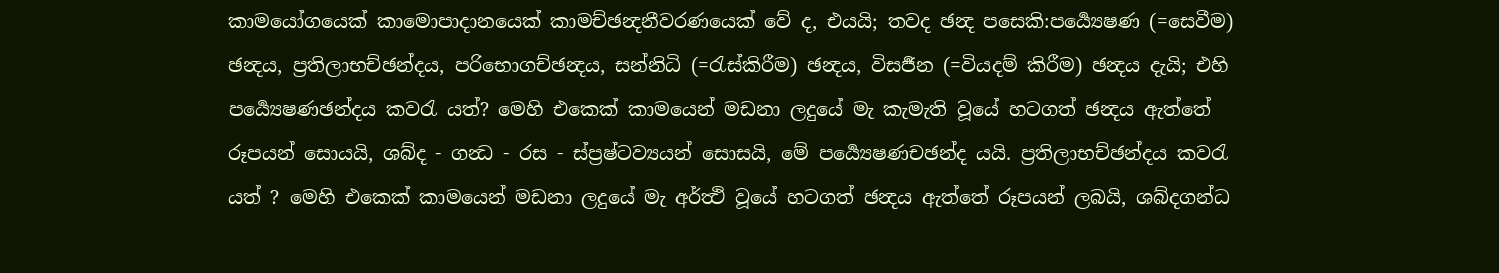කාමයෝගයෙක් කාමොපාදානයෙක් කාමච්ඡන්‍දනීවරණයෙක් වේ ද, එයයි; තවද ඡන්‍ද පසෙකි:පර්‍ය්‍යෙෂණ (=සෙවීම) ඡන්‍දය, ප්‍රතිලාභච්ඡන්දය, පරිභොගච්ඡන්‍දය, සන්නිධි (=රැස්කිරීම) ඡන්‍දය, විසර්‍ජන (=වියදම් කිරීම) ඡන්‍දය දැයි; එහි පර්‍ය්‍යෙෂණඡන්දය කවරැ යත්? මෙහි එකෙක් කාමයෙන් මඩනා ලදුයේ මැ කැමැති වූයේ හටගත් ඡන්‍දය ඇත්තේ රූපයන් සොයයි, ශබ්ද - ගන්‍ධ - රස - ස්ප්‍රෂ්ටව්‍යයන් සොසයි, මේ පර්‍ය්‍යෙෂණචඡන්ද යයි. ප්‍රතිලාභච්ඡන්දය කවරැ යත් ? මෙහි එකෙක් කාමයෙන් මඩනා ලදුයේ මැ අර්ත්‍ථි වූයේ හටගත් ඡන්‍දය ඇත්තේ රූපයන් ලබයි, ශබ්දගන්ධ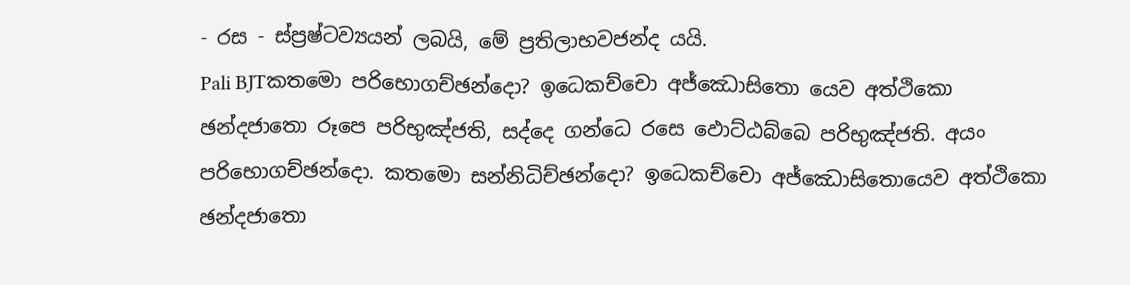- රස - ස්ප්‍රෂ්ටව්‍යයන් ලබයි, මේ ප්‍රතිලාභවජන්ද යයි.
Pali BJTකතමො පරිභොගච්ඡන්දො? ඉධෙකච්චො අජ්ඣොසිතො යෙව අත්ථිකො ඡන්දජාතො රූපෙ පරිභුඤ්ජති, සද්දෙ ගන්ධෙ රසෙ ඵොට්ඨබ්බෙ පරිභුඤ්ජති. අයං පරිභොගච්ඡන්දො. කතමො සන්නිධිච්ඡන්දො? ඉධෙකච්චො අජ්ඣොසිතොයෙව අත්ථිකො ඡන්දජාතො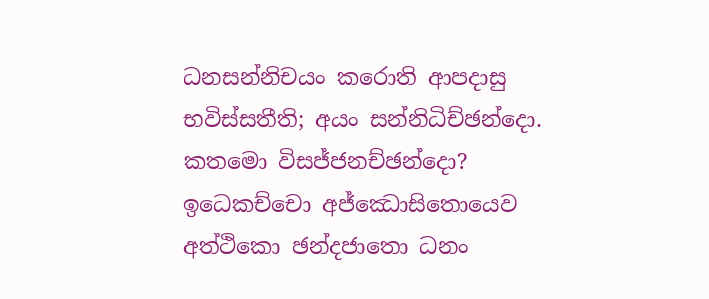ධනසන්නිචයං කරොති ආපදාසු භවිස්සතීති; අයං සන්නිධිච්ඡන්දො. කතමො විසජ්ජනච්ඡන්දො? ඉධෙකච්චො අජ්ඣොසිතොයෙව අත්ථිකො ඡන්දජාතො ධනං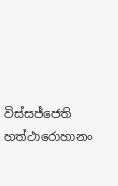විස්සජ්ජෙති හත්ථාරොහානං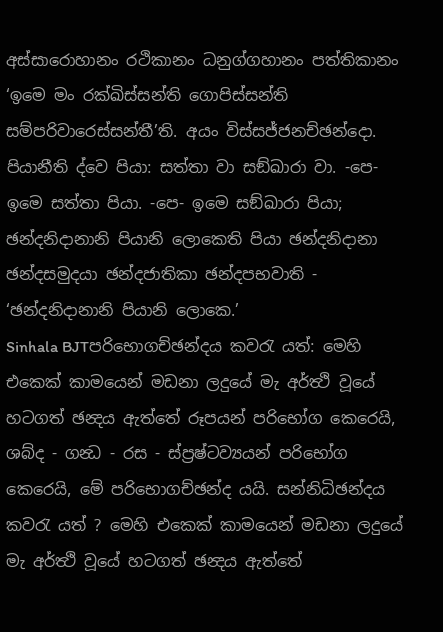අස්සාරොහානං රථිකානං ධනුග්ගහානං පත්තිකානං ‘ඉමෙ මං රක්ඛිස්සන්ති ගොපිස්සන්ති සම්පරිවාරෙස්සන්තී’ති. අයං විස්සජ්ජනච්ඡන්දො. පියානීති ද්වෙ පියා: සත්තා වා සඞ්ඛාරා වා. -පෙ- ඉමෙ සත්තා පියා. -පෙ- ඉමෙ සඞ්ඛාරා පියා; ඡන්දනිදානානි පියානි ලොකෙති පියා ඡන්දනිදානා ඡන්දසමුදයා ඡන්දජාතිකා ඡන්දපභවාති - ‘ඡන්දනිදානානි පියානි ලොකෙ.’
Sinhala BJTපරිභොගච්ඡන්දය කවරැ යත්: මෙහි එකෙක් කාමයෙන් මඩනා ලදුයේ මැ අර්ත්‍ථි වූයේ හටගත් ඡන්‍දය ඇත්තේ රූපයන් පරිභෝග කෙරෙයි, ශබ්ද - ගන්‍ධ - රස - ස්ප්‍රෂ්ටව්‍යයන් පරිභෝග කෙරෙයි, මේ පරිභොගච්ඡන්ද යයි. සන්නිධිඡන්දය කවරැ යත් ? මෙහි එකෙක් කාමයෙන් මඩනා ලදුයේ මැ අර්ත්‍ථි වූයේ හටගත් ඡන්‍දය ඇත්තේ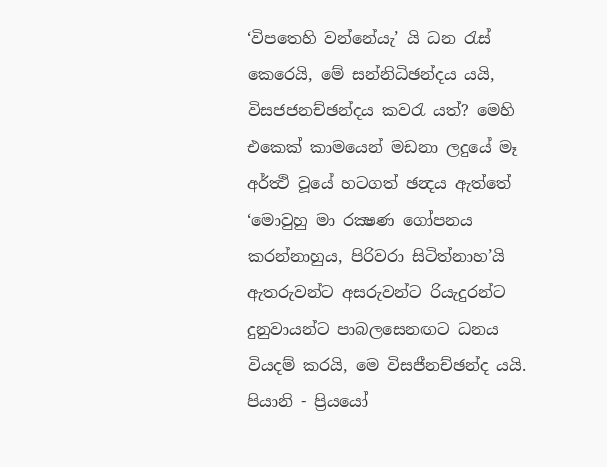‘විපතෙහි වන්නේයැ’ යි ධන රැස් කෙරෙයි, මේ සන්නිධිඡන්දය යයි, විසජජනච්ඡන්දය කවරැ යත්? මෙහි එකෙක් කාමයෙන් මඩනා ලදුයේ මෑ අර්ත්‍ථි වූයේ හටගත් ඡන්‍දය ඇත්තේ ‘මොවුහු මා රක්‍ෂණ ගෝපනය කරන්නාහුය, පිරිවරා සිටිත්නාහ’යි ඇතරුවන්ට අසරුවන්ට රියැදුරන්ට දුනුවායන්ට පාබලසෙනඟට ධනය වියදම් කරයි, මෙ විසජීනච්ඡන්ද යයි. පියානි - ප්‍රියයෝ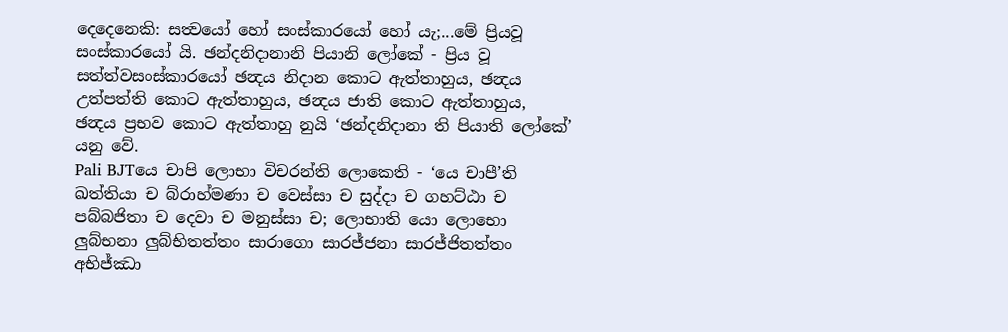දෙදෙනෙකි: සත්‍වයෝ හෝ සංස්කාරයෝ හෝ යැ;...මේ ප්‍රියවූ සංස්කාරයෝ යි. ඡන්දනිදානානි පියානි ලෝකේ - ප්‍රිය වූ සත්ත්වසංස්කාරයෝ ඡන්‍දය නිදාන කොට ඇත්තාහුය, ඡන්‍දය උත්පත්ති කොට ඇත්තාහුය, ඡන්‍දය ජාති කොට ඇත්තාහුය, ඡන්‍දය ප්‍රභව කොට ඇත්තාහු නුයි ‘ඡන්දනිදානා ති පියාති ලෝකේ’ යනු වේ.
Pali BJTයෙ චාපි ලොභා විචරන්ති ලොකෙති - ‘යෙ චාපී’ති ඛත්තියා ච බ්රාහ්මණා ච වෙස්සා ච සුද්දා ච ගහට්ඨා ච පබ්බජිතා ච දෙවා ච මනුස්සා ච; ලොභාති යො ලොභො ලුබ්භනා ලුබ්භිතත්තං සාරාගො සාරජ්ජනා සාරජ්ජිතත්තං අභිජ්ඣා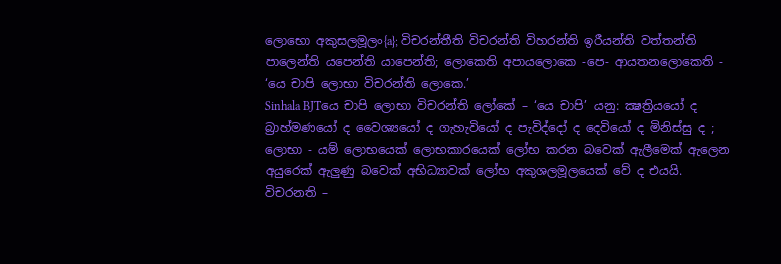ලොභො අකුසලමූලං{a}; විචරන්තීති විචරන්ති විහරන්ති ඉරීයන්ති වත්තන්ති පාලෙන්ති යපෙන්ති යාපෙන්ති; ලොකෙති අපායලොකෙ -පෙ- ආයතනලොකෙති - ‘යෙ චාපි ලොභා විචරන්ති ලොකෙ.’
Sinhala BJTයෙ චාපි ලොභා විචරන්ති ලෝකේ – ‘යෙ චාපි’ යනු: ක්‍ෂත්‍රියයෝ ද බ්‍රාහ්මණයෝ ද වෛශ්‍යයෝ ද ගැහැවියෝ ද පැවිද්දෝ ද දෙවියෝ ද මිනිස්සු ද ; ලොභා - යම් ලොභයෙක් ලොභකාරයෙක් ලෝභ කරන බවෙක් ඇලීමෙක් ඇලෙන අයුරෙක් ඇලුණු බවෙක් අභිධ්‍යාවක් ලෝභ අකුශලමූලයෙක් වේ ද එයයි. විචරනති –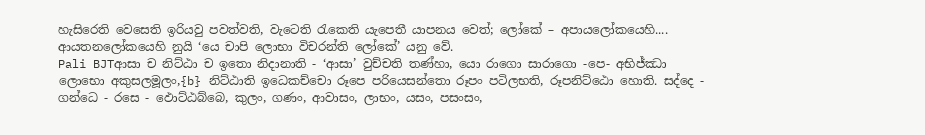හැසිරෙති වෙසෙති ඉරියවු පවත්වති, වැටෙති රැකෙති යැපෙතී යාපනය වෙත්; ලෝකේ – අපායලෝකයෙහි.... ආයතනලෝකයෙහි නුයි ‘යෙ චාපි ලොභා විචරන්ති ලෝකේ’ යනු වේ.
Pali BJTආසා ච නිට්ඨා ච ඉතො නිදානාති - ‘ආසා’ වුච්චති තණ්හා, යො රාගො සාරාගො -පෙ- අභිජ්ඣා ලොභො අකුසලමූලං,{b} නිට්ඨාති ඉධෙකච්චො රූපෙ පරියෙසන්තො රූපං පටිලභති, රූපනිට්ඨො හොති. සද්දෙ - ගන්ධෙ - රසෙ - ඵොට්ඨබ්බෙ, කුලං, ගණං, ආවාසං, ලාභං, යසං, පසංසං,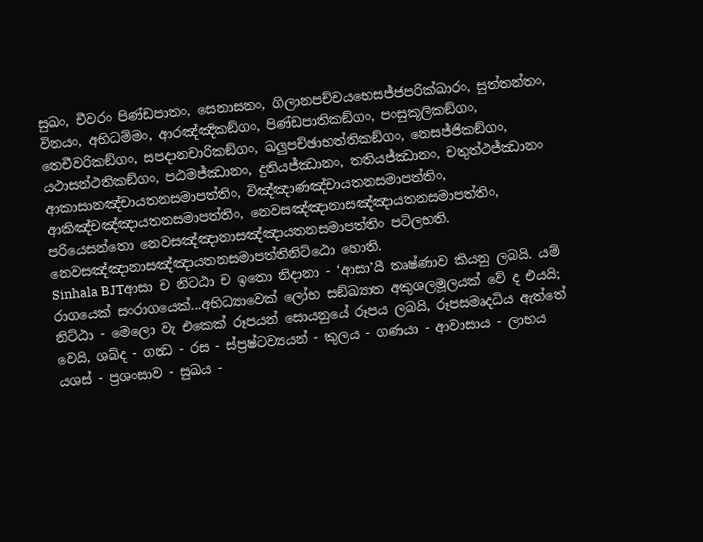සුඛං, චීවරං පිණ්ඩපාතං, සෙනාසනං, ගිලානපච්චයභෙසජ්ජපරික්ඛාරං, සුත්තන්තං, විනයං, අභිධම්මං, ආරඤ්ඤිකඞ්ගං, පිණ්ඩපාතිකඞ්ගං, පංසුකූලිකඞ්ගං, තෙචීවරිකඞ්ගං, සපදානචාරිකඞ්ගං, ඛලුපච්ඡාභත්තිකඞ්ගං, නෙසජ්ජිකඞ්ගං, යථාසන්ථතිකඞ්ගං, පඨමජ්ඣානං, දුතියජ්ඣානං, තතියජ්ඣානං, චතුත්ථජ්ඣානං ආකාසානඤ්චායතනසමාපත්තිං, විඤ්ඤාණඤ්චායතනසමාපත්තිං, ආකිඤ්චඤ්ඤායතනසමාපත්තිං, නෙවසඤ්ඤානාසඤ්ඤායතනසමාපත්තිං, පරියෙසන්තො නෙවසඤ්ඤානාසඤ්ඤායතනසමාපත්තිං පටිලභති. නෙවසඤ්ඤානාසඤ්ඤායතනසමාපත්තිනිට්ඨො හොති.
Sinhala BJTආසා ච නිටඨා ච ඉතො නිදානා - ‘ආසා’යී තෘෂ්ණාව කියනු ලබයි. යම් රාගයෙක් සංරාගයෙක්...අභිධ්‍යාවෙක් ලෝභ සඞ්ඛ්‍යාත අකුශලමූලයක් වේ ද එයයි; නිට්ඨා - මෙලො වැ එකෙක් රූපයන් සොයනුයේ රූපය ලබයි, රූපසමෘදධිය ඇත්තේ වෙයි, ශබ්ද - ගන්‍ධ - රස - ස්ප්‍රෂ්ටව්‍යයන් - කුලය - ගණයා - ආවාසාය - ලාභය යශස් - ප්‍රශංසාව - සුඛය -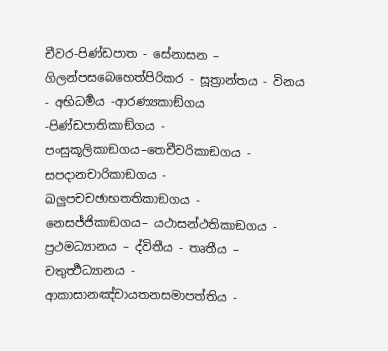චීවර-පිණ්ඩපාත - සේනාසන – ගිලන්පසබෙහෙත්පිරිකර - සූත්‍රාන්තය - විනය - අභිධර්‍මය -ආරණ්‍යකාඞ්ගය -පිණ්ඩපාතිකාඞ්ගය - පංසුකූලිකාඞගය–තෙචීවරිකාඞගය - සපදානචාරිකාඞගය - ඛලුපචචඡාභතතිකාඞගය - නෙසජ්ජිකාඞගය– යථාසන්ථතිකාඞගය - ප්‍රථමධ්‍යානය – ද්විතීය - තෘතීය – චතුර්‍ත්‍ථධ්‍යානය - ආකාසානඤ්චායතනසමාපත්තිය -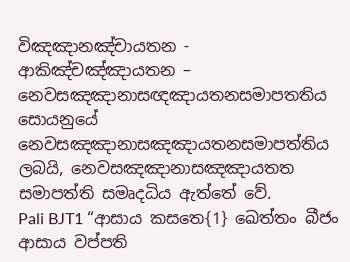විඤඤානඤ්චායතන - ආකිඤ්චඤ්ඤායතන – නෙවසඤඤානාසඥඤායතනසමාපතතිය සොයනුයේ නෙවසඤඤානාසඤඤායතනසමාපත්තිය ලබයි, නෙවසඤඤානාසඤඤායතත සමාපත්ති සමෘදධිය ඇත්තේ වේ.
Pali BJT1 “ආසාය කසතෙ{1} ඛෙත්තං බීජං ආසාය වප්පති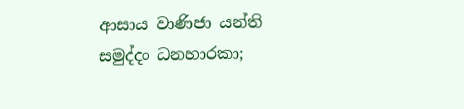ආසාය වාණිජා යන්ති සමුද්දං ධනහාරකා;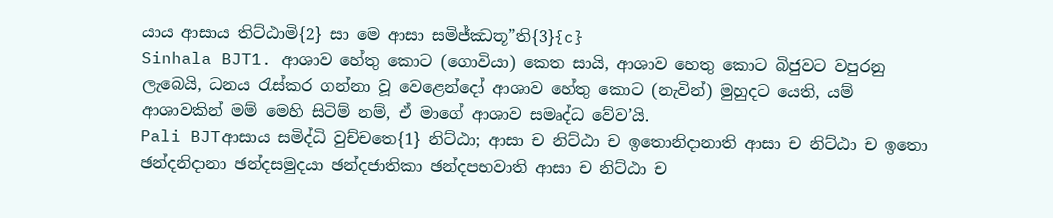යාය ආසාය තිට්ඨාමි{2} සා මෙ ආසා සමිජ්ඣතූ”ති{3}{c}
Sinhala BJT1. ආශාව හේතු කොට (ගොවියා) කෙත සායි, ආශාව හෙතු කොට බිජුවට වපුරනු ලැබෙයි, ධනය රැස්කර ගන්නා වූ වෙළෙන්දෝ ආශාව හේතු කොට (නැවින්) මුහුදට යෙති, යම් ආශාවකින් මම් මෙහි සිටිම් නම්, ඒ මාගේ ආශාව සමෘද්ධ වේව’යි.
Pali BJTආසාය සමිද්ධි වුච්චතෙ{1} නිට්ඨා; ආසා ච නිට්ඨා ච ඉතොනිදානාති ආසා ච නිට්ඨා ච ඉතො ඡන්දනිදානා ඡන්දසමුදයා ඡන්දජාතිකා ඡන්දපභවාති ආසා ච නිට්ඨා ච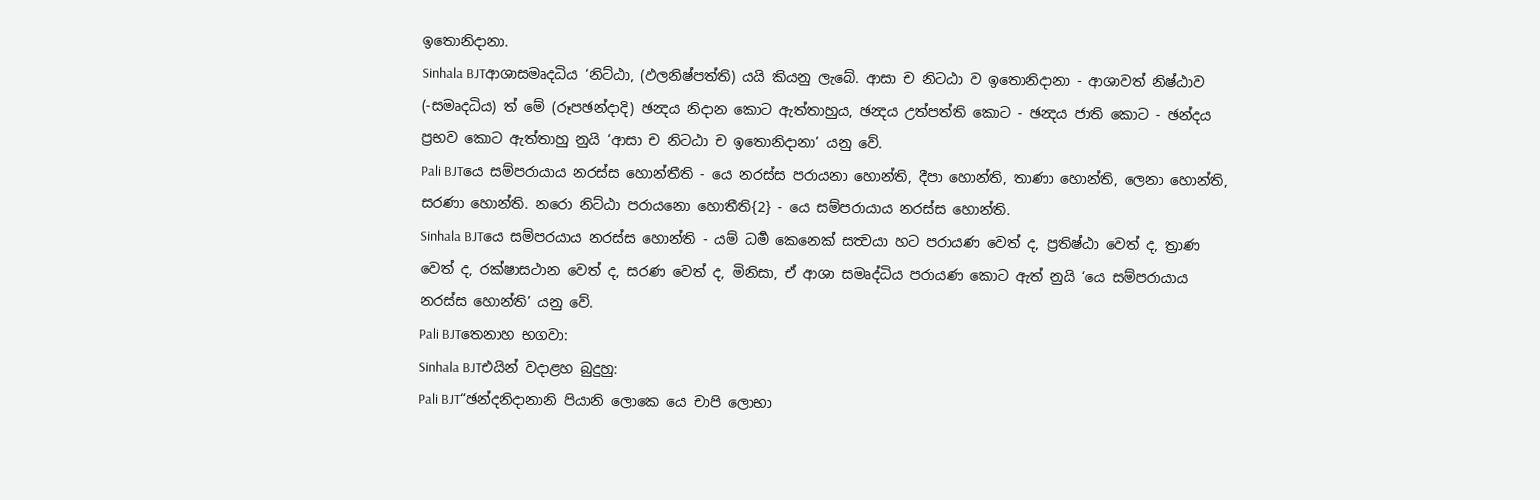ඉතොනිදානා.
Sinhala BJTආශාසමෘදධිය ‘නිට්ඨා, (ඵලනිෂ්පත්ති) යයි කියනු ලැබේ. ආසා ච නිටඨා ව ඉතොනිදානා - ආශාවත් නිෂ්ඨාව (-සමෘදධිය) ත් මේ (රූපඡන්දාදි) ඡන්‍දය නිදාන කොට ඇත්තාහුය, ඡන්‍දය උත්පත්ති කොට - ඡන්‍දය ජාති කොට - ඡන්දය ප්‍රභව කොට ඇත්තාහු නුයි ‘ආසා ච නිටඨා ච ඉතොනිදානා’ යනු වේ.
Pali BJTයෙ සම්පරායාය නරස්ස හොන්තීති - යෙ නරස්ස පරායනා හොන්ති, දීපා හොන්ති, තාණා හොන්ති, ලෙනා හොන්ති, සරණා හොන්ති. නරො නිට්ඨා පරායනො හොතීති{2} - යෙ සම්පරායාය නරස්ස හොන්ති.
Sinhala BJTයෙ සම්පරයාය නරස්ස හොන්ති - යම් ධර්‍ම කෙනෙක් සත්‍වයා හට පරායණ වෙත් ද, ප්‍රතිෂ්ඨා වෙත් ද, ත්‍රාණ වෙත් ද, රක්ෂාසථාන වෙත් ද, සරණ වෙත් ද, මිනිසා, ඒ ආශා සමෘද්ධිය පරායණ කොට ඇත් නුයි ‘යෙ සම්පරායාය නරස්ස හොන්ති’ යනු වේ.
Pali BJTතෙනාහ භගවා:
Sinhala BJTඑයින් වදාළහ බුදුහු:
Pali BJT“ඡන්දනිදානානි පියානි ලොකෙ යෙ චාපි ලොභා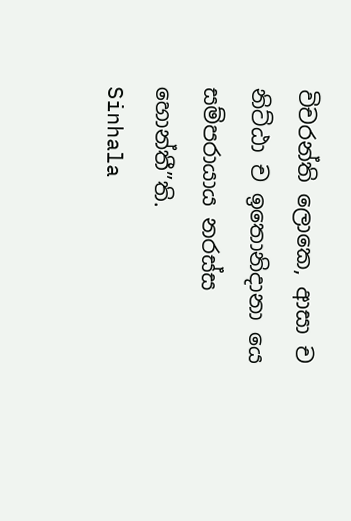විචරන්ති ලොකෙ, ආසා ච නිට්ඨා ච ඉතොනිදානා යෙ සම්පරායාය නරස්ස හොන්තී”ති.
Sinhala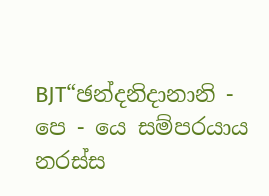BJT“ඡන්දනිදානානි - පෙ - යෙ සම්පරයාය නරස්ස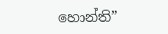හොන්ති”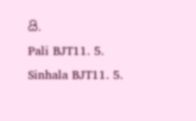යි.
Pali BJT11. 5.
Sinhala BJT11. 5.